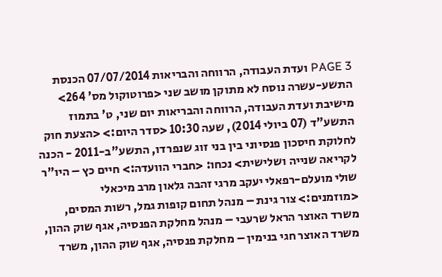PAGE 3 ועדת העבודה, הרווחה והבריאות 07/07/2014 הכנסת התשע-עשרה נוסח לא מתוקן מושב שני <פרוטוקול מס' 264> מישיבת ועדת העבודה, הרווחה והבריאות יום שני, ט' בתמוז התשע"ד (07 ביולי 2014), שעה 10:30 <סדר היום:> <הצעת חוק לחלוקת חיסכון פנסיוני בין בני זוג שנפרדו, התשע"ב-2011 - הכנה לקריאה שנייה ושלישית> נכחו: <חברי הוועדה:> חיים כץ – היו"ר שולי מועלם-רפאלי יעקב מרגי זהבה גלאון מרב מיכאלי <מוזמנים:> צור גינת – מנהל תחום קופות גמל, רשות המסים, משרד האוצר הראל שרעבי – מנהל מחלקת הפנסיה, אגף שוק ההון, משרד האוצר חגי בנימין – מחלקת פנסיה, אגף שוק ההון, משרד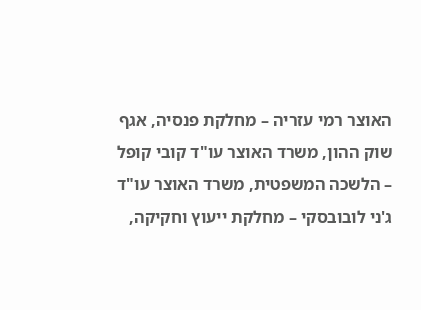האוצר רמי עזריה – מחלקת פנסיה, אגף שוק ההון, משרד האוצר עו"ד קובי קופל – הלשכה המשפטית, משרד האוצר עו"ד ג'ני לובובסקי – מחלקת ייעוץ וחקיקה,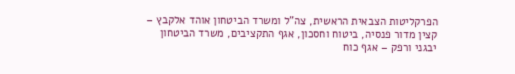הפרקליטות הצבאית הראשית, צה"ל ומשרד הביטחון אוהד אלקבץ – קצין מדור פנסיה, ביטוח וחסכון, אגף התקציבים, משרד הביטחון יבגני ורפק – אגף כוח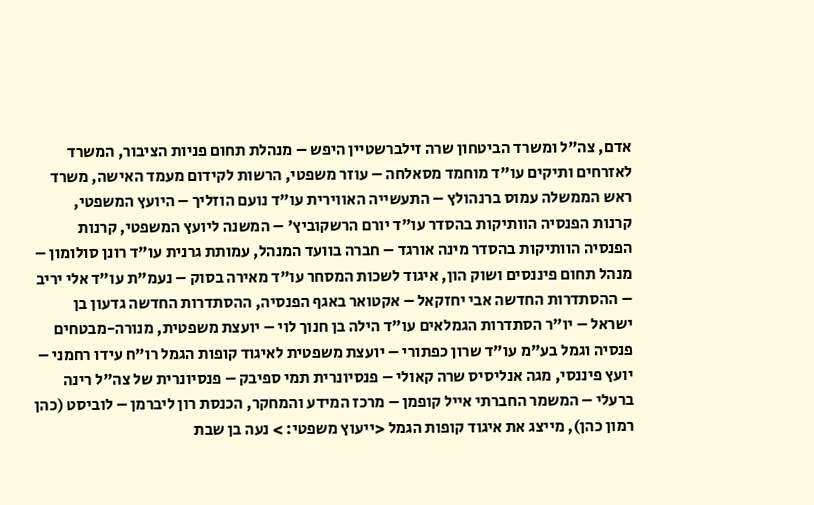אדם, צה"ל ומשרד הביטחון שרה זילברשטיין היפש – מנהלת תחום פניות הציבור, המשרד לאזרחים ותיקים עו"ד מוחמד מסאלחה – עוזר משפטי, הרשות לקידום מעמד האישה, משרד ראש הממשלה עמוס ברנהולץ – התעשייה האווירית עו"ד נועם הוזליך – היועץ המשפטי, קרנות הפנסיה הוותיקות בהסדר עו"ד יורם הרשקוביץ' – המשנה ליועץ המשפטי, קרנות הפנסיה הוותיקות בהסדר מינה אורגד – חברה בוועד המנהל, עמותת גרנית עו"ד רונן סולומון – מנהל תחום פיננסים ושוק הון, איגוד לשכות המסחר עו"ד מאירה בסוק – נעמ"ת עו"ד אלי יריב – ההסתדרות החדשה אבי יחזקאל – אקטואר באגף הפנסיה, ההסתדרות החדשה גדעון בן ישראל – יו"ר הסתדרות הגמלאים עו"ד הילה בן חנוך לוי – יועצת משפטית, מנורה-מבטחים פנסיה וגמל בע"מ עו"ד שרון כפתורי – יועצת משפטית לאיגוד קופות הגמל רו"ח עידו רחמני – יועץ פיננסי, מגה אנליסיס שרה קאולי – פנסיונרית תמי ספיבק – פנסיונרית של צה"ל רינה ברעלי – המשמר החברתי אייל קופמן – מרכז המידע והמחקר, הכנסת רון ליברמן – לוביסט (כהן רמון כהן), מייצג את איגוד קופות הגמל <ייעוץ משפטי: > נעה בן שבת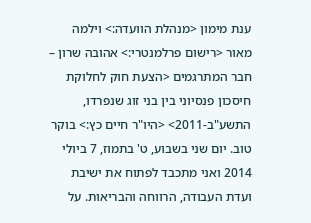ענת מימון <מנהלת הוועדה:> וילמה מאור <רישום פרלמנטרי:> אהובה שרון – חבר המתרגמים <הצעת חוק לחלוקת חיסכון פנסיוני בין בני זוג שנפרדו, התשע"ב-2011> <היו"ר חיים כץ:> בוקר טוב. יום שני בשבוע, ט' בתמוז, 7 ביולי 2014 ואני מתכבד לפתוח את ישיבת ועדת העבודה, הרווחה והבריאות. על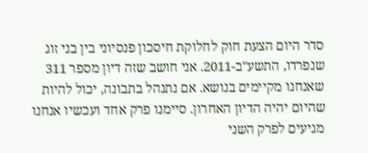סדר היום הצעת חוק לחלוקת חיסכון פנסיוני בין בני זוג שנפרדו, התשע"ב-2011. אני חושב שזה דיון מספר 311 שאנחנו מקיימים בנושא. אם נתנהל בתבונה, יכול להיות שהיום יהיה הדיון האחרון. סיימנו פרק אחד ועכשיו אנחנו מגיעים לפרק השני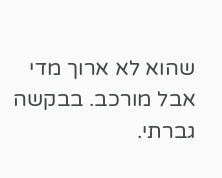שהוא לא ארוך מדי אבל מורכב. בבקשה גברתי.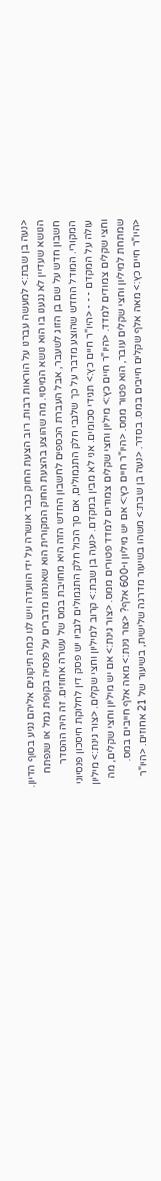<נעה בן שבת:> למעשה עברנו על הוראות רבות. רוב הצעת החוק כבר אושרה על ידי הוועדה ויש לנו כמה תיקונים אליהם נגיע בסוף הדיון. הנושא שעדיין לא נגענו בו הוא נושא המיסוי. מה שהוצע בהצעת החוק המקורית הוא שאנחנו מדברים על פנסיה בקופת גמל או שנפתח חשבון חדש על שם בן הזוג לשעבר, אבל העברת הכספים לחשבון החדש הזה היא מחויבת במס של עשרה אחוזים. זה היה ההסדר המקורי. המודל החדש שהוצע מדבר על כך שלגבי חלק התגמולים, אם סך הכול חלק התגמולים לגביו יש פסק דין לחלוקת חיסכון פנסיוני עולה על המקדם - - - <היו"ר חיים כץ:> תגידי סכומים. אני לא מבין במקדם. <נעה בן שבת:> קרוב למיליון וחצי שקלים. <צור גינת:> מיליון וחצי שקלים צמודים למדד. <היו"ר חיים כץ:> מיליון וחצי שקלים צמודים למדד פטורים ממס. <צור גינת:> אם יש מיליון וחצי שקלים, מה שמתחת למיליון וחצי שקלים עובר, הוא פטור ממס. <היו"ר חיים כץ:> אם יש מיליון ו-600 אלף? <צור גינת:> מאה אלף חייבים במס. <היו"ר חיים כץ:> מאה אלף שקלים חייבים במס. בסדר. <נעה בן שבת:> משהו בשיעור מדרגה שלישית, בשיעור של 21 אחוזים. <היו"ר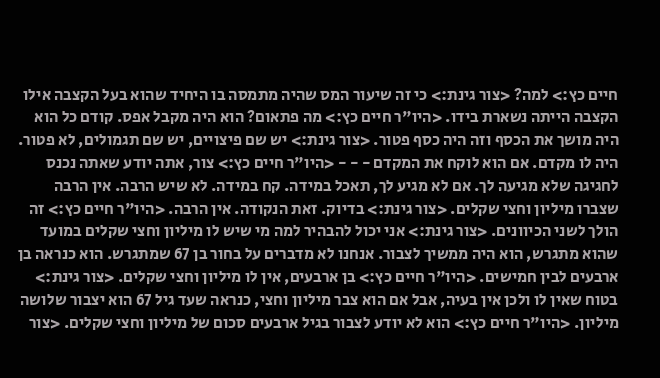חיים כץ:> למה? <צור גינת:> כי זה שיעור המס שהיה מתמסה בו היחיד שהוא בעל הקצבה אילו הקצבה הייתה נשארת בידו. <היו"ר חיים כץ:> מה פתאום? הוא היה מקבל אפס. קודם כל הוא היה מושך את הכסף וזה היה כסף פטור. <צור גינת:> יש שם פיצויים, יש שם תגמולים, לא פטור. היה לו מקדם. אם הוא לוקח את המקדם - - - <היו"ר חיים כץ:> צור, אתה יודע שאתה נכנס לחגיגה שלא מגיעה לך. אם לא מגיע לך, תאכל במידה. קח במידה. לא שיש הרבה. אין הרבה שצברו מיליון וחצי שקלים. <צור גינת:> בדיוק. זאת הנקודה. אין הרבה. <היו"ר חיים כץ:> זה הולך לשני הכיוונים. <צור גינת:> אני יכול להבהיר למה מי שיש לו מיליון וחצי שקלים במועד שהוא מתגרש, הוא היה ממשיך לצבור. אנחנו לא מדברים על בחור בן 67 שמתגרש. הוא כנראה בן ארבעים לבין חמישים. <היו"ר חיים כץ:> בן ארבעים, אין לו מיליון וחצי שקלים. <צור גינת:> בטוח שאין לו ולכן אין בעיה, אבל אם הוא צבר מיליון וחצי, כנראה שעד גיל 67 הוא יצבור שלושה מיליון. <היו"ר חיים כץ:> הוא לא יודע לצבור בגיל ארבעים סכום של מיליון וחצי שקלים. <צור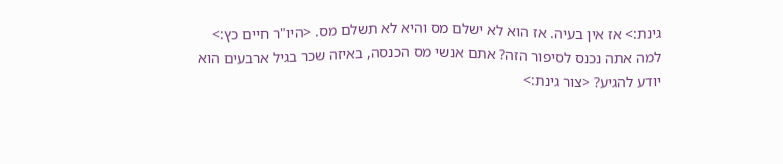גינת:> אז אין בעיה. אז הוא לא ישלם מס והיא לא תשלם מס. <היו"ר חיים כץ:> למה אתה נכנס לסיפור הזה? אתם אנשי מס הכנסה, באיזה שכר בגיל ארבעים הוא יודע להגיע? <צור גינת:>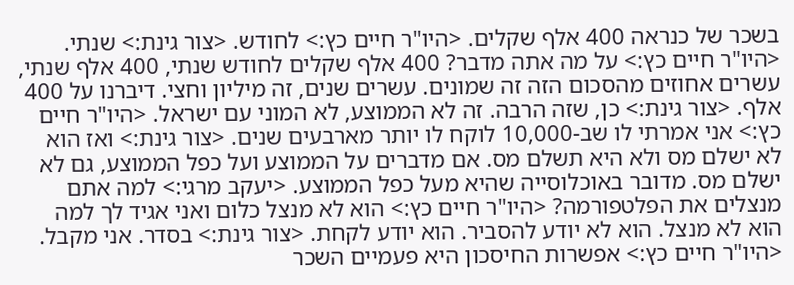בשכר של כנראה 400 אלף שקלים. <היו"ר חיים כץ:> לחודש. <צור גינת:> שנתי. <היו"ר חיים כץ:> על מה אתה מדבר? 400 אלף שקלים לחודש שנתי, 400 אלף שנתי, עשרים אחוזים מהסכום הזה זה שמונים. עשרים שנים, זה מיליון וחצי. דיברנו על 400 אלף. <צור גינת:> כן, שזה הרבה. זה לא הממוצע, לא המוני עם ישראל. <היו"ר חיים כץ:> אני אמרתי לו שב-10,000 לוקח לו יותר מארבעים שנים. <צור גינת:> ואז הוא לא ישלם מס ולא היא תשלם מס. אם מדברים על הממוצע ועל כפל הממוצע, גם לא ישלם מס. מדובר באוכלוסייה שהיא מעל כפל הממוצע. <יעקב מרגי:> למה אתם מנצלים את הפלטפורמה? <היו"ר חיים כץ:> הוא לא מנצל כלום ואני אגיד לך למה הוא לא מנצל. הוא לא יודע להסביר. הוא יודע לקחת. <צור גינת:> בסדר. אני מקבל. <היו"ר חיים כץ:> אפשרות החיסכון היא פעמיים השכר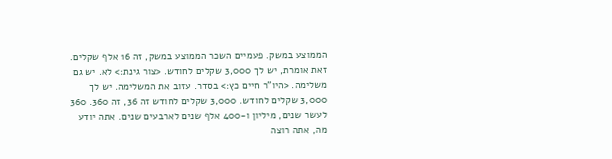הממוצע במשק. פעמיים השכר הממוצע במשק, זה 16 אלף שקלים. זאת אומרת, יש לך 3,000 שקלים לחודש. <צור גינת:> לא. יש גם משלימה. <היו"ר חיים כץ:> בסדר. עזוב את המשלימה. יש לך 3,000 שקלים לחודש. 3,000 שקלים לחודש זה 36, זה 360. 360 לעשר שנים, מיליון ו-400 אלף שנים לארבעים שנים. אתה יודע מה, אתה רוצה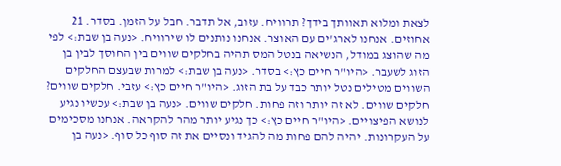לצאת ומלוא תאוותך בידך? תרוויח. עזוב, אל תדבר. חבל על הזמן. בסדר. 21 אחוזים. אנחנו לארג'ים עם האוצר. אנחנו נותנים לו שירוויח. <נעה בן שבת:> לפי מה שהוצג במודל, הנשיאה בנטל המס תהיה בחלקים שווים בין החוסך לבין בן הזוג לשעבר. <היו"ר חיים כץ:> בסדר. <נעה בן שבת:> למרות שבעצם החלקים השווים מטילים נטל יותר כבד על בת הזוג. <היו"ר חיים כץ:> עזבי. חלקים שווים? חלקים שווים. לא זה יותר וזה פחות. חלקים שווים. <נעה בן שבת:> עכשיו נגיע לנושא הפיצויים. <היו"ר חיים כץ:> כך נגיע יותר מהר להקראה. אנחנו מסכימים על העקרונות. יהיה להם פחות מה להגיד ונסיים את זה סוף כל סוף. <נעה בן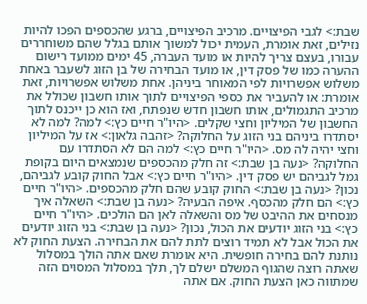שבת:> לגבי הפיצויים. מרכיב הפיצויים, ברגע שהכספים הפכו להיות נזילים, זאת אומרת, העמית יכול למשוך אותם בגלל שהם משוחררים עבורו, בעצם צריך להיות או מועד העברה, 45 ימים ממועד רישום ההערה כמו של פסק דין, או מועד הבחירה של בן הזוג לשעבר באחת משלוש אפשרויות לפי המאוחר ביניהן. אחת משלוש אפשרויות, זאת אומרת: או להעביר את כספי הפיצויים לתוך אותו חשבון שכולל את מרכיב התגמולים, אותו חשבון חדש שנפתח, ואז הוא כן ייכנס לתוך החשבון של המיליון וחצי שקלים. <היו"ר חיים כץ:> למה? למה לא יסתדרו ביניהם בני הזוג על החלוקה? <זהבה גלאון:> אז על המיליון וחצי יהיה לה מס. <היו"ר חיים כץ:> למה הם לא הסתדרו עם החלוקה? <נעה בן שבת:> זה חלק מהכספים שנמצאים היום בקופת גמל לגביהם יש פסק דין. <היו"ר חיים כץ:> אבל החוק קובע לגביהם, נכון? <נעה בן שבת:> החוק קובע שהם חלק מהכספים. <היו"ר חיים כץ:> הם חלק מהכסף. איפה הבעיה? <נעה בן שבת:> השאלה איך מנסחים את ההיבט של מס והשאלה לאן הם הולכים. <היו"ר חיים כץ:> בני הזוג יודעים את הכול, נכון? <נעה בן שבת:> בני הזוג יודעים את הכול אבל לא תמיד רוצים לתת להם את הבחירה. הצעת החוק לא נותנת להם בחירה חופשית. היא אומרת שאם אתה הולך במסלול שאתה רוצה שהגוף המשלם ישלם לך, תלך במסלול המסוים הזה שמתווה כאן הצעת החוק. אם אתה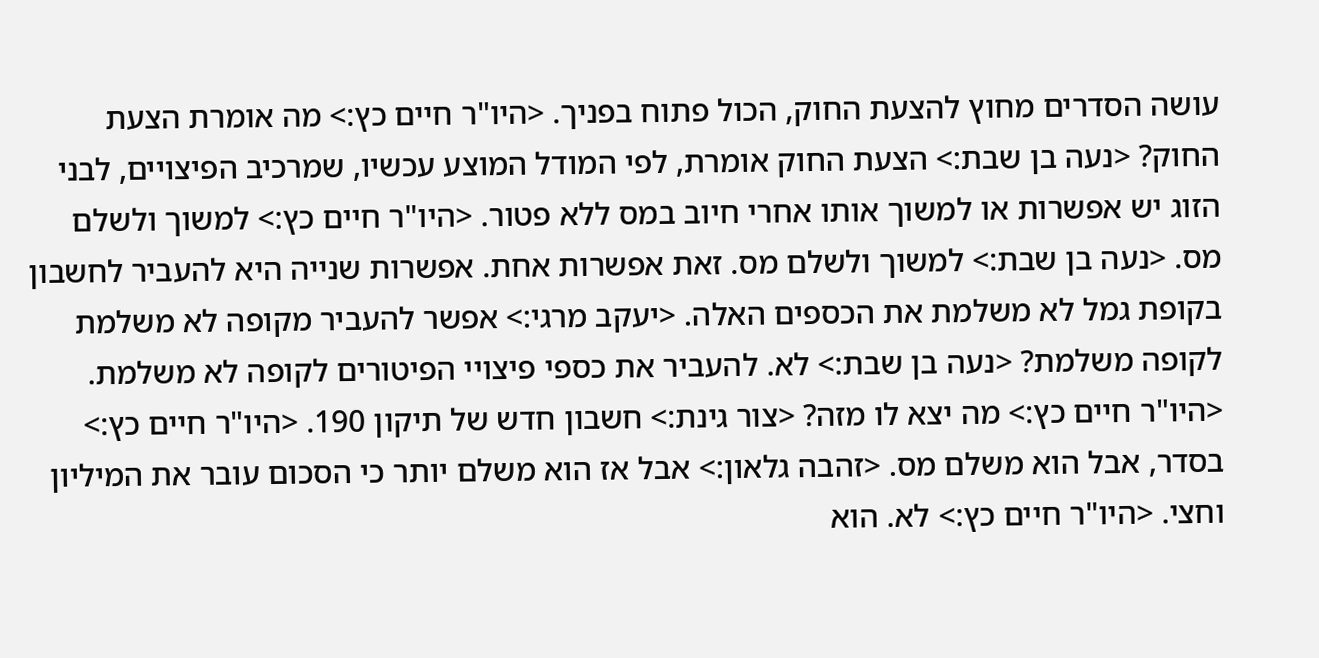עושה הסדרים מחוץ להצעת החוק, הכול פתוח בפניך. <היו"ר חיים כץ:> מה אומרת הצעת החוק? <נעה בן שבת:> הצעת החוק אומרת, לפי המודל המוצע עכשיו, שמרכיב הפיצויים, לבני הזוג יש אפשרות או למשוך אותו אחרי חיוב במס ללא פטור. <היו"ר חיים כץ:> למשוך ולשלם מס. <נעה בן שבת:> למשוך ולשלם מס. זאת אפשרות אחת. אפשרות שנייה היא להעביר לחשבון בקופת גמל לא משלמת את הכספים האלה. <יעקב מרגי:> אפשר להעביר מקופה לא משלמת לקופה משלמת? <נעה בן שבת:> לא. להעביר את כספי פיצויי הפיטורים לקופה לא משלמת. <היו"ר חיים כץ:> מה יצא לו מזה? <צור גינת:> חשבון חדש של תיקון 190. <היו"ר חיים כץ:> בסדר, אבל הוא משלם מס. <זהבה גלאון:> אבל אז הוא משלם יותר כי הסכום עובר את המיליון וחצי. <היו"ר חיים כץ:> לא. הוא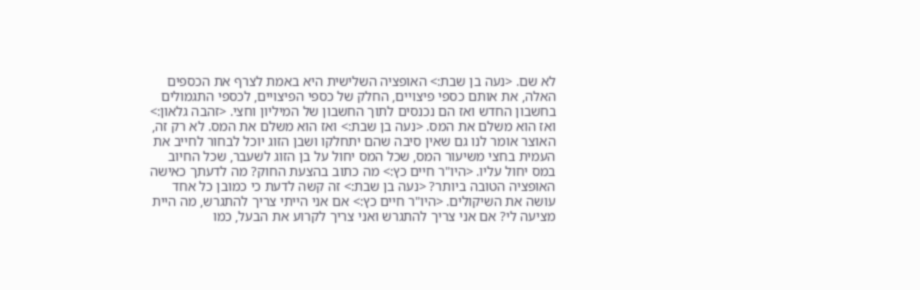לא שם. <נעה בן שבת:> האופציה השלישית היא באמת לצרף את הכספים האלה, את אותם כספי פיצויים, החלק של כספי הפיצויים, לכספי התגמולים בחשבון החדש ואז הם נכנסים לתוך החשבון של המיליון וחצי. <זהבה גלאון:> ואז הוא משלם את המס. <נעה בן שבת:> ואז הוא משלם את המס. לא רק זה, האוצר אומר לנו גם שאין סיבה שהם יתחלקו ושבן הזוג יוכל לבחור לחייב את העמית בחצי משיעור המס, שכל המס יחול על בן הזוג לשעבר, שכל החיוב במס יחול עליו. <היו"ר חיים כץ:> מה כתוב בהצעת החוק? מה לדעתך כאישה האופציה הטובה ביותר? <נעה בן שבת:> זה קשה לדעת כי כמובן כל אחד עושה את השיקולים. <היו"ר חיים כץ:> אם אני הייתי צריך להתגרש, מה היית מציעה לי? אם אני צריך להתגרש ואני צריך לקרוע את הבעל, כמו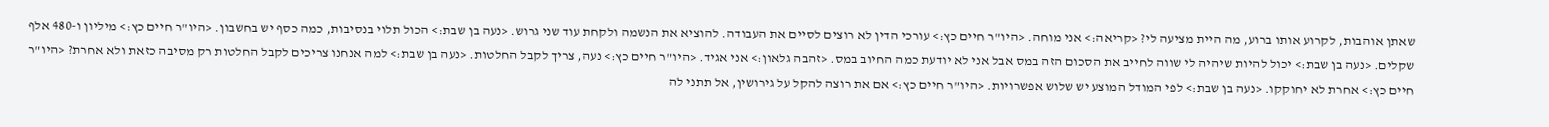שאתן אוהבות, לקרוע אותו ברוע, מה היית מציעה לי? <קריאה:> אני מוחה. <היו"ר חיים כץ:> עורכי הדין לא רוצים לסיים את העבודה. להוציא את הנשמה ולקחת עוד שני גרוש. <נעה בן שבת:> הכול תלוי בנסיבות, כמה כסף יש בחשבון. <היו"ר חיים כץ:> מיליון ו-480 אלף שקלים. <נעה בן שבת:> יכול להיות שיהיה לי שווה לחייב את הסכום הזה במס אבל אני לא יודעת כמה החיוב במס. <זהבה גלאון:> אני אגיד. <היו"ר חיים כץ:> נעה, צריך לקבל החלטות. <נעה בן שבת:> למה אנחנו צריכים לקבל החלטות רק מסיבה כזאת ולא אחרת? <היו"ר חיים כץ:> אחרת לא יחוקקו. <נעה בן שבת:> לפי המודל המוצע יש שלוש אפשרויות. <היו"ר חיים כץ:> אם את רוצה להקל על גירושין, אל תתני לה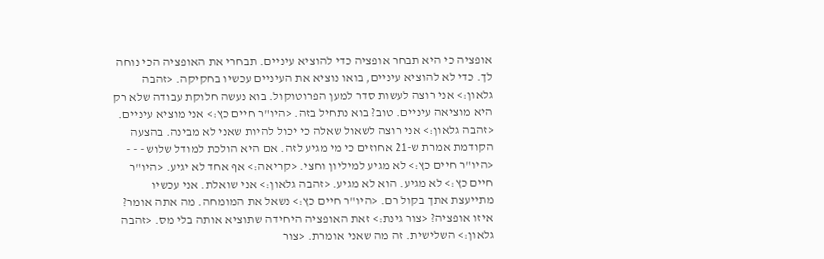אופציה כי היא תבחר אופציה כדי להוציא עיניים. תבחרי את האופציה הכי נוחה לך. כדי לא להוציא עיניים, בואו נוציא את העיניים עכשיו בחקיקה. <זהבה גלאון:> אני רוצה לעשות סדר למען הפרוטוקול. בוא נעשה חלוקת עבודה שלא רק היא מוציאה עיניים. טוב? בוא נתחיל בזה. <היו"ר חיים כץ:> אני מוציא עיניים. <זהבה גלאון:> אני רוצה לשאול שאלה כי יכול להיות שאני לא מבינה. בהצעה הקודמת אמרת ש-21 אחוזים כי מי מגיע לזה. אם היא הולכת למודל שלוש - - - <היו"ר חיים כץ:> לא מגיע למיליון וחצי. <קריאה:> אף אחד לא יגיע. <היו"ר חיים כץ:> לא מגיע. הוא לא מגיע. <זהבה גלאון:> אני שואלת. אני עכשיו מתייעצת אתך בקול רם. <היו"ר חיים כץ:> נשאל את המומחה. מה אתה אומר? איזו אופציה? <צור גינת:> זאת האופציה היחידה שתוציא אותה בלי מס. <זהבה גלאון:> השלישית. זה מה שאני אומרת. <צור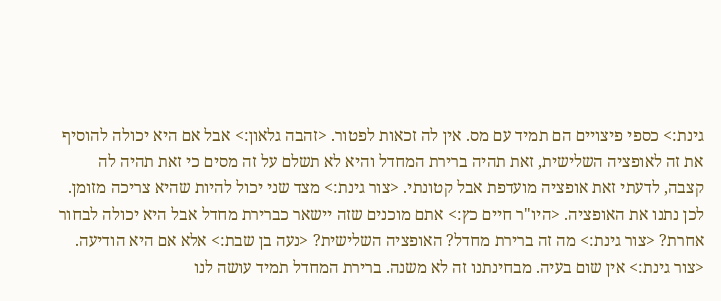גינת:> כספי פיצויים הם תמיד עם מס. אין לה זכאות לפטור. <זהבה גלאון:> אבל אם היא יכולה להוסיף את זה לאופציה השלישית, זאת תהיה ברירת המחדל והיא לא תשלם על זה מסים כי זאת תהיה לה קצבה, לדעתי זאת אופציה מועדפת אבל קטונתי. <צור גינת:> מצד שני יכול להיות שהיא צריכה מזומן. לכן נתנו את האופציה. <היו"ר חיים כץ:> אתם מוכנים שזה יישאר כברירת מחדל אבל היא יכולה לבחור אחרת? <צור גינת:> מה זה ברירת מחדל? האופציה השלישית? <נעה בן שבת:> אלא אם היא הודיעה. <צור גינת:> אין שום בעיה. מבחינתנו זה לא משנה. ברירת המחדל תמיד עושה לנו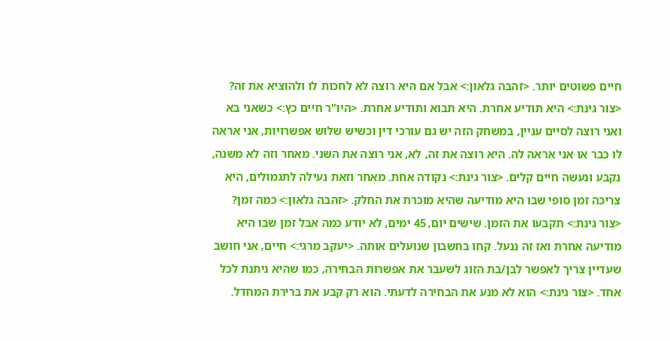חיים פשוטים יותר. <זהבה גלאון:> אבל אם היא רוצה לא לחכות לו ולהוציא את זה? <צור גינת:> היא תודיע אחרת. היא תבוא ותודיע אחרת. <היו"ר חיים כץ:> כשאני בא ואני רוצה לסיים עניין, במשחק הזה יש גם עורכי דין וכשיש שלוש אפשרויות, אני אראה לו כבר או אני אראה לה. היא רוצה את זה, לא, אני רוצה את השני. מאחר וזה לא משנה, נקבע ונעשה חיים קלים. <צור גינת:> נקודה אחת. מאחר וזאת נעילה לתגמולים, היא צריכה זמן סופי שבו היא מודיעה שהיא מוכרת את החלק. <זהבה גלאון:> כמה זמן? <צור גינת:> תקבעו את הזמן. שישים יום, 45 ימים, לא יודע כמה אבל זמן שבו היא מודיעה אחרת ואז זה ננעל. קחו בחשבון שנועלים אותה. <יעקב מרגי:> חיים, אני חושב שעדיין צריך לאפשר לבן/בת הזוג לשעבר את אפשרות הבחירה, כמו שהיא ניתנת לכל אחד. <צור גינת:> הוא לא מנע את הבחירה לדעתי. הוא רק קבע את ברירת המחדל.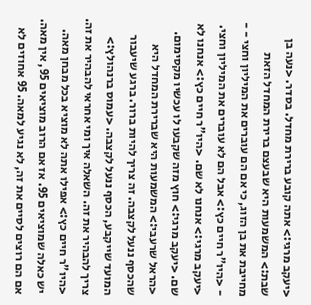<יעקב מרגי:> אתה קובע ברירת מחדל. בסדר. <נעה בן שבת:> המשמעות היא שבעצם ברירת המחדל הזאת מחייבת את בן הזוג, כי אם הם עוברים את המיליון וחצי - - - <היו"ר חיים כץ:> אבל הם לא עוברים את המיליון וחצי. <יעקב מרגי:> אנחנו לא שם. <היו"ר חיים כץ:> אנחנו לא שם. <יעקב מרגי:> חוץ מזה שקבעו לו עכשיו מקסימום. <הראל שרעבי:> המשמעות היא שברירת המחדל היא שהכסף ננעל לקצבה. זה צריך להיות ברור. ברגע שיעבור המועד שייקבע, הכסף ננעל לקצבה. <עמוס ברנהולץ:> צריך להבהיר את זה. השאלה איך ומי אחראי להבהיר את זה. <היו"ר חיים כץ:> אפילו אתה לא מוציא בכל מבחן מאה. יש כאלה שמוציאים 95. אז אם הרוב מוציאים 95, אין מאה. אם הם רוצים לסיים את זה, לא נגיע למאה. 95 אחוזים לא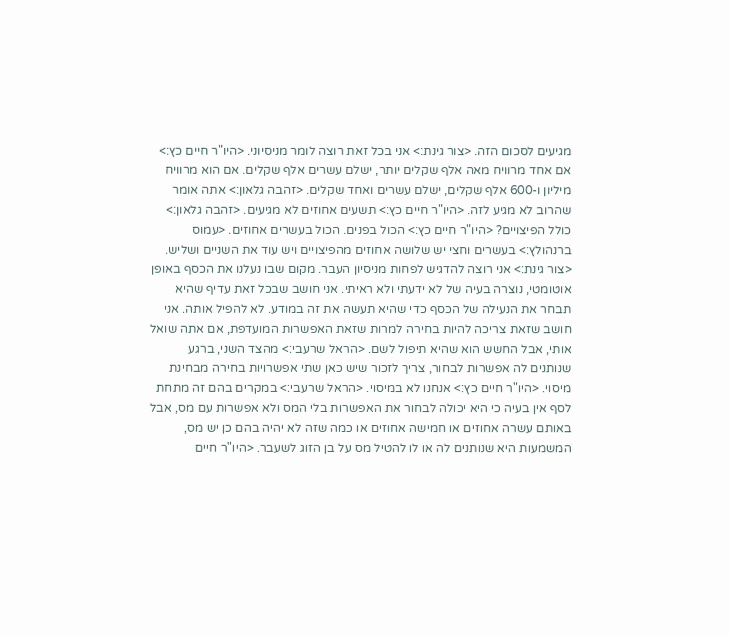מגיעים לסכום הזה. <צור גינת:> אני בכל זאת רוצה לומר מניסיוני. <היו"ר חיים כץ:> אם אחד מרוויח מאה אלף שקלים יותר, ישלם עשרים אלף שקלים. אם הוא מרוויח מיליון ו-600 אלף שקלים, ישלם עשרים ואחד שקלים. <זהבה גלאון:> אתה אומר שהרוב לא מגיע לזה. <היו"ר חיים כץ:> תשעים אחוזים לא מגיעים. <זהבה גלאון:> כולל הפיצויים? <היו"ר חיים כץ:> הכול בפנים. הכול בעשרים אחוזים. <עמוס ברנהולץ:> בעשרים וחצי יש שלושה אחוזים מהפיצויים ויש עוד את השניים ושליש. <צור גינת:> אני רוצה להדגיש לפחות מניסיון העבר. מקום שבו נעלנו את הכסף באופן אוטומטי, נוצרה בעיה של לא ידעתי ולא ראיתי. אני חושב שבכל זאת עדיף שהיא תבחר את הנעילה של הכסף כדי שהיא תעשה את זה במודע. לא להפיל אותה. אני חושב שזאת צריכה להיות בחירה למרות שזאת האפשרות המועדפת, אם אתה שואל אותי, אבל החשש הוא שהיא תיפול לשם. <הראל שרעבי:> מהצד השני, ברגע שנותנים לה אפשרות לבחור, צריך לזכור שיש כאן שתי אפשרויות בחירה מבחינת מיסוי. <היו"ר חיים כץ:> אנחנו לא במיסוי. <הראל שרעבי:> במקרים בהם זה מתחת לסף אין בעיה כי היא יכולה לבחור את האפשרות בלי המס ולא אפשרות עם מס, אבל באותם עשרה אחוזים או חמישה אחוזים או כמה שזה לא יהיה בהם כן יש מס, המשמעות היא שנותנים לה או לו להטיל מס על בן הזוג לשעבר. <היו"ר חיים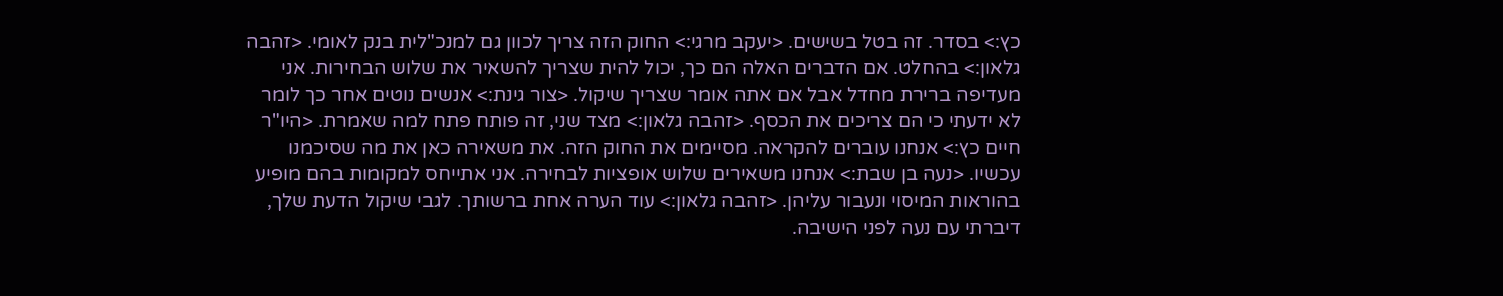כץ:> בסדר. זה בטל בשישים. <יעקב מרגי:> החוק הזה צריך לכוון גם למנכ"לית בנק לאומי. <זהבה גלאון:> בהחלט. אם הדברים האלה הם כך, יכול להית שצריך להשאיר את שלוש הבחירות. אני מעדיפה ברירת מחדל אבל אם אתה אומר שצריך שיקול. <צור גינת:> אנשים נוטים אחר כך לומר לא ידעתי כי הם צריכים את הכסף. <זהבה גלאון:> מצד שני, זה פותח פתח למה שאמרת. <היו"ר חיים כץ:> אנחנו עוברים להקראה. מסיימים את החוק הזה. את משאירה כאן את מה שסיכמנו עכשיו. <נעה בן שבת:> אנחנו משאירים שלוש אופציות לבחירה. אני אתייחס למקומות בהם מופיע בהוראות המיסוי ונעבור עליהן. <זהבה גלאון:> עוד הערה אחת ברשותך. לגבי שיקול הדעת שלך, דיברתי עם נעה לפני הישיבה.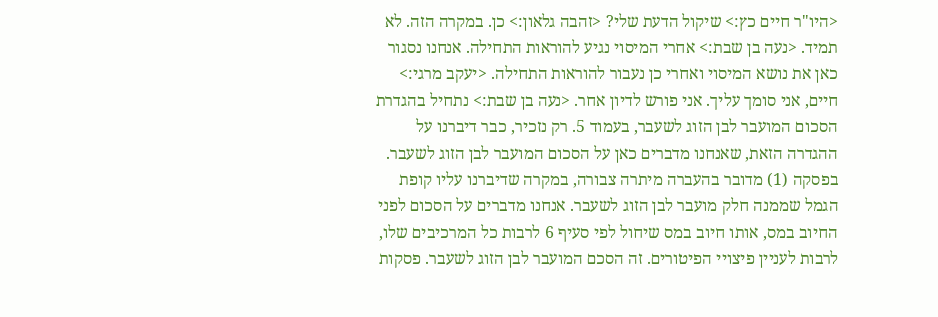<היו"ר חיים כץ:> שיקול הדעת שלי? <זהבה גלאון:> כן. במקרה הזה. לא תמיד. <נעה בן שבת:> אחרי המיסוי נגיע להוראות התחילה. אנחנו נסגור כאן את נושא המיסוי ואחרי כן נעבור להוראות התחילה. <יעקב מרגי:> חיים, אני סומך עליך. אני פורש לדיון אחר. <נעה בן שבת:> נתחיל בהגדרת הסכום המועבר לבן הזוג לשעבר, בעמוד 5. רק נזכיר, כבר דיברנו על ההגדרה הזאת, שאנחנו מדברים כאן על הסכום המועבר לבן הזוג לשעבר. בפסקה (1) מדובר בהעברה מיתרה צבורה, במקרה שדיברנו עליו קופת הגמל שממנה חלק מועבר לבן הזוג לשעבר. אנחנו מדברים על הסכום לפני החיוב במס, אותו חיוב במס שיחול לפי סעיף 6 לרבות כל המרכיבים שלו, לרבות לעניין פיצויי הפיטורים. זה הסכם המועבר לבן הזוג לשעבר. פסקות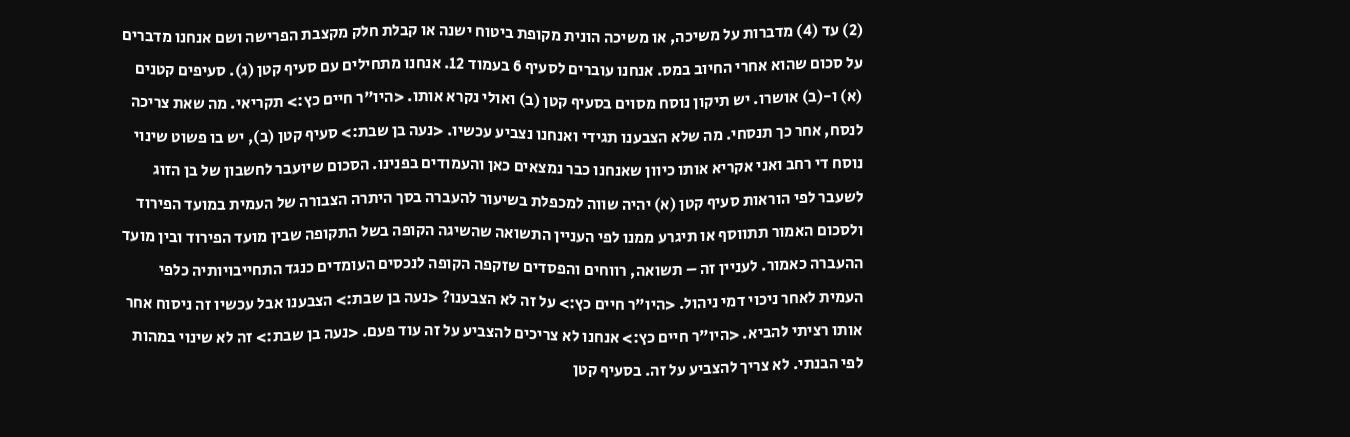(2) עד (4) מדברות על משיכה, או משיכה הונית מקופת ביטוח ישנה או קבלת חלק מקצבת הפרישה ושם אנחנו מדברים על סכום שהוא אחרי החיוב במס. אנחנו עוברים לסעיף 6 בעמוד 12. אנחנו מתחילים עם סעיף קטן (ג). סעיפים קטנים (א) ו-(ב) אושרו. יש תיקון נוסח מסוים בסעיף קטן (ב) ואולי נקרא אותו. <היו"ר חיים כץ:> תקריאי. מה שאת צריכה לנסח, אחר כך תנסחי. מה שלא הצבענו תגידי ואנחנו נצביע עכשיו. <נעה בן שבת:> סעיף קטן (ב), יש בו פשוט שינוי נוסח די רחב ואני אקריא אותו כיוון שאנחנו כבר נמצאים כאן והעמודים בפנינו. הסכום שיועבר לחשבון של בן הזוג לשעבר לפי הוראות סעיף קטן (א) יהיה שווה למכפלת בשיעור להעברה בסך היתרה הצבורה של העמית במועד הפירוד ולסכום האמור תתווסף או תיגרע ממנו לפי העניין התשואה שהשיגה הקופה בשל התקופה שבין מועד הפירוד ובין מועד ההעברה כאמור. לעניין זה – תשואה, רווחים והפסדים שזקפה הקופה לנכסים העומדים כנגד התחייבויותיה כלפי העמית לאחר ניכוי דמי ניהול. <היו"ר חיים כץ:> על זה לא הצבענו? <נעה בן שבת:> הצבענו אבל עכשיו זה ניסוח אחר אותו רציתי להביא. <היו"ר חיים כץ:> אנחנו לא צריכים להצביע על זה עוד פעם. <נעה בן שבת:> זה לא שינוי במהות לפי הבנתי. לא צריך להצביע על זה. בסעיף קטן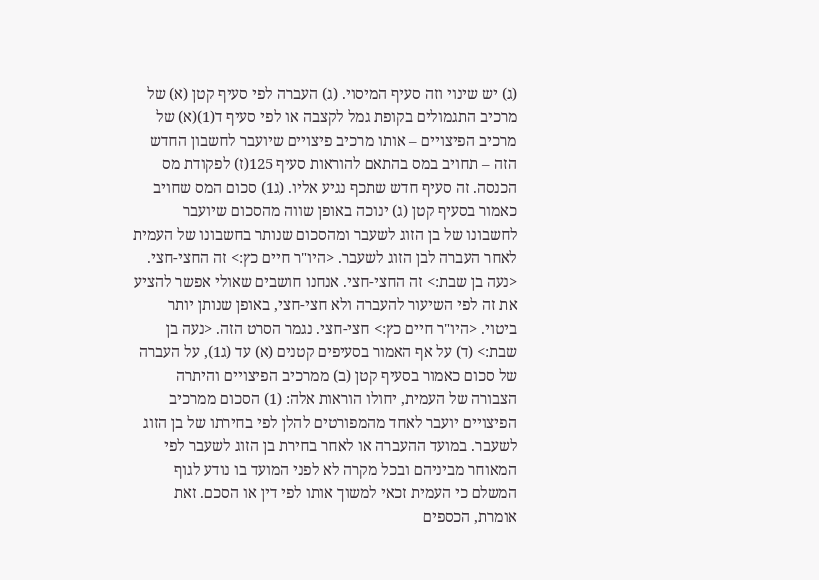(ג) יש שינוי וזה סעיף המיסוי. (ג) העברה לפי סעיף קטן (א) של מרכיב התגמולים בקופת גמל לקצבה או לפי סעיף ד(1)(א) של מרכיב הפיצויים – אותו מרכיב פיצויים שיועבר לחשבון החדש הזה – תחויב במס בהתאם להוראות סעיף 125(ז) לפקודת מס הכנסה. זה סעיף חדש שתכף נגיע אליו. (ג1) סכום המס שחויב כאמור בסעיף קטן (ג) ינוכה באופן שווה מהסכום שיועבר לחשבונו של בן הזוג לשעבר ומהסכום שנותר בחשבונו של העמית לאחר העברה לבן הזוג לשעבר. <היו"ר חיים כץ:> זה החצי-חצי. <נעה בן שבת:> זה החצי-חצי. אנחנו חושבים שאולי אפשר להציע את זה לפי השיעור להעברה ולא חצי-חצי, באופן שנותן יותר ביטוי. <היו"ר חיים כץ:> חצי-חצי. נגמר הסרט הזה. <נעה בן שבת:> (ד) על אף האמור בסעיפים קטנים (א) עד (ג1), על העברה של סכום כאמור בסעיף קטן (ב) ממרכיב הפיצויים והיתרה הצבורה של העמית, יחולו הוראות אלה: (1) הסכום ממרכיב הפיצויים יועבר לאחד מהמפורטים להלן לפי בחירתו של בן הזוג לשעבר. במועד ההעברה או לאחר בחירת בן הזוג לשעבר לפי המאוחר מביניהם ובכל מקרה לא לפני המועד בו נודע לגוף המשלם כי העמית זכאי למשוך אותו לפי דין או הסכם. זאת אומרת, הכספים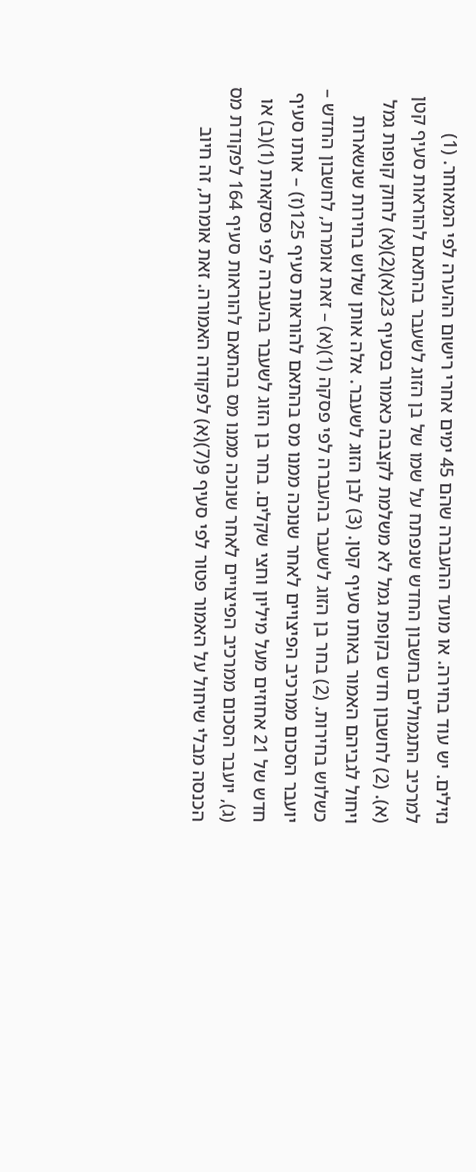נזילים. יש עוד בחירה. או מועד ההעברה שהם 45 ימים אחרי רישום ההערה לפי המאוחר. (1) למרכיב התגמולים בחשבון החדש שנפתח על שמו של בן הזוג לשעבר בהתאם להוראות סעיף קטן (א). (2) לחשבון חדש בקופת גמל לא משלמת לקצבה כאמור בסעיף 23(א)(2)(א) לחוק קופות גמל ויחול לגביהם האמור באותו סעיף קטן. (3) לבן הזוג לשעבר. אלה אותן שלוש בחירות שנשארות כשלוש בחירות. (2) בחר בן הזוג לשעבר בהעברה לפי פסקה (1)(א) – זאת אומרת, לחשבון החדש – יועבר הסכום ממרכיב הפיצויים לאחר שנוכה ממנו מס בהתאם להוראות סעיף 125(ז) – אותו סעיף חדש של 21 אחוזים מעל מיליון וחצי שקלים. בחר בן הזוג לשעבר בהעברה לפי פסקאות (1)(ב) או (ג), יועבר הסכום ממרכיב הפיצויים לאחר שנוכה ממנו מס בהתאם להוראות סעיף 164 לפקודת מס הכנסה מבלי שיחול על האמור פטור לפי סעיף 9(7)(א) לפקודה האמורה. זאת אומרת, זה חיוב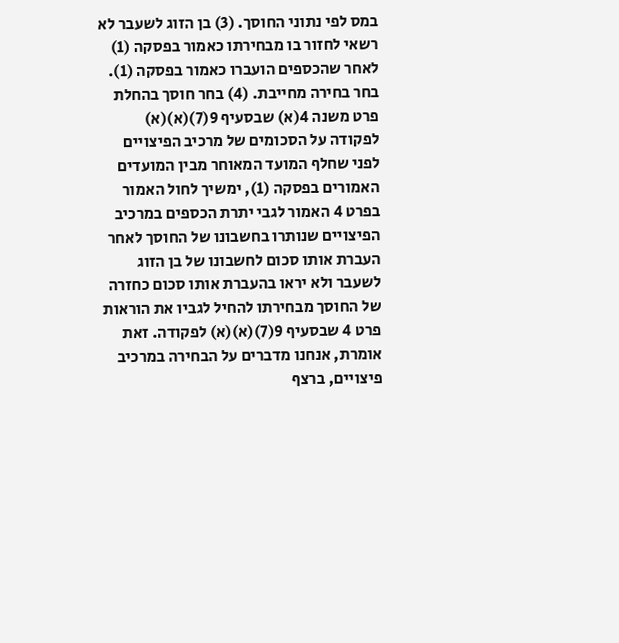במס לפי נתוני החוסך. (3) בן הזוג לשעבר לא רשאי לחזור בו מבחירתו כאמור בפסקה (1) לאחר שהכספים הועברו כאמור בפסקה (1). בחר בחירה מחייבת. (4) בחר חוסך בהחלת פרט משנה 4(א) שבסעיף 9(7)(א)(א) לפקודה על הסכומים של מרכיב הפיצויים לפני שחלף המועד המאוחר מבין המועדים האמורים בפסקה (1), ימשיך לחול האמור בפרט 4 האמור לגבי יתרת הכספים במרכיב הפיצויים שנותרו בחשבונו של החוסך לאחר העברת אותו סכום לחשבונו של בן הזוג לשעבר ולא יראו בהעברת אותו סכום כחזרה של החוסך מבחירתו להחיל לגביו את הוראות פרט 4 שבסעיף 9(7)(א)(א) לפקודה. זאת אומרת, אנחנו מדברים על הבחירה במרכיב פיצויים, ברצף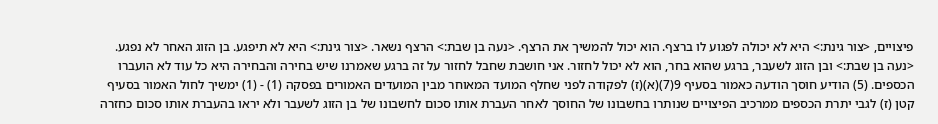פיצויים, <צור גינת:> היא לא יכולה לפגוע לו ברצף. הוא יכול להמשיך את הרצף. <נעה בן שבת:> הרצף נשאר. <צור גינת:> היא לא תיפגע. בן הזוג האחר לא נפגע. <נעה בן שבת:> ובן הזוג לשעבר, ברגע שהוא בחר, הוא לא יכול לחזור. אני חושבת שחבל לחזור על זה ברגע שאמרנו שיש בחירה והבחירה היא כל עוד לא הועברו הכספים. (5) הודיע חוסך הודעה כאמור בסעיף 9(7)(א)(ז) לפקודה לפני שחלף המועד המאוחר מבין המועדים האמורים בפסקה (1) - (1) ימשיך לחול האמור בסעיף קטן (ז) לגבי יתרת הכספים ממרכיב הפיצויים שנותרו בחשבונו של החוסך לאחר העברת אותו סכום לחשבונו של בן הזוג לשעבר ולא יראו בהעברת אותו סכום כחזרה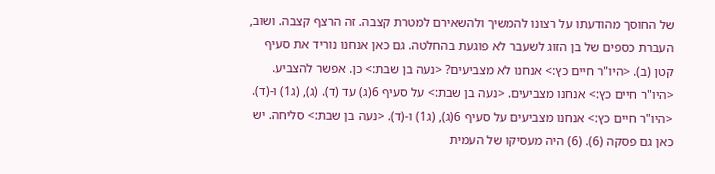של החוסך מהודעתו על רצונו להמשיך ולהשאירם למטרת קצבה. זה הרצף קצבה. ושוב, העברת כספים של בן הזוג לשעבר לא פוגעת בהחלטה. גם כאן אנחנו נוריד את סעיף קטן (ב). <היו"ר חיים כץ:> אנחנו לא מצביעים? <נעה בן שבת:> כן. אפשר להצביע. <היו"ר חיים כץ:> אנחנו מצביעים. <נעה בן שבת:> על סעיף 6(ג) עד (ד). (ג), (ג1) ו-(ד). <היו"ר חיים כץ:> אנחנו מצביעים על סעיף 6(ג), (ג1) ו-(ד). <נעה בן שבת:> סליחה. יש כאן גם פסקה (6). (6) היה מעסיקו של העמית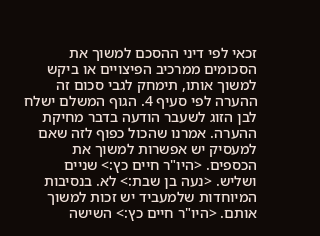זכאי לפי דיני ההסכם למשוך את הסכומים ממרכיב הפיצויים או ביקש למשוך אותו, תימחק לגבי סכום זה ההערה לפי סעיף 4. הגוף המשלם ישלח לבן הזוג לשעבר הודעה בדבר מחיקת ההערה. אמרנו שהכול כפוף לזה שאם למעסיק יש אפשרות למשוך את הכספים. <היו"ר חיים כץ:> שניים ושליש. <נעה בן שבת:> לא. בנסיבות המיוחדות שלמעביד יש זכות למשוך אותם. <היו"ר חיים כץ:> השישה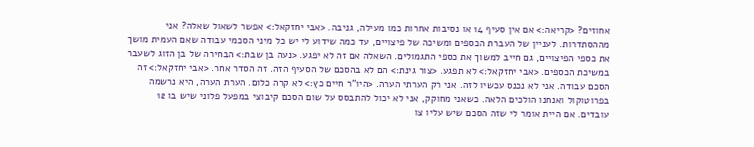אחוזים? <קריאה:> אם אין סעיף 14 או נסיבות אחרות כמו מעילה, גניבה. <אבי יחזקאל:> אפשר לשאול שאלה? אני מההסתדרות. לעניין של העברת הכספים ומשיכה של פיצויים, עד כמה שידוע לי יש כל מיני הסכמי עבודה שאם העמית מושך את כספי הפיצויים, גם חייב למשוך את כספי התגמולים. השאלה אם זה לא יפגע. <נעה בן שבת:> הבחירה של בן הזוג לשעבר במשיכת הכספים. <אבי יחזקאל:> לא תפגע. <צור גינת:> הם לא בהסכם של הסעיף הזה. זה הסדר אחר. <אבי יחזקאל:> זה הסכם עבודה. אני לא נכנס עכשיו לזה. אני רק הערתי הערה. <היו"ר חיים כץ:> לא קרה כלום. הערת הערה, היא נרשמה בפרוטוקול ואנחנו הולכים הלאה. כשאני מחוקק, אני לא יכול להתבסס על שום הסכם קיבוצי במפעל פלוני שיש בו 12 עובדים. אם היית אומר לי שזה הסכם שיש עליו צו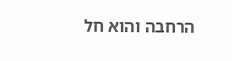הרחבה והוא חל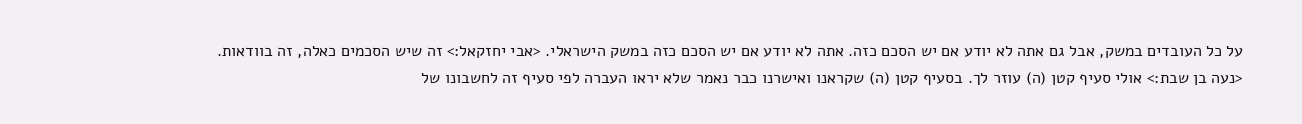על כל העובדים במשק, אבל גם אתה לא יודע אם יש הסכם כזה. אתה לא יודע אם יש הסכם כזה במשק הישראלי. <אבי יחזקאל:> זה שיש הסכמים כאלה, זה בוודאות. <נעה בן שבת:> אולי סעיף קטן (ה) עוזר לך. בסעיף קטן (ה) שקראנו ואישרנו כבר נאמר שלא יראו העברה לפי סעיף זה לחשבונו של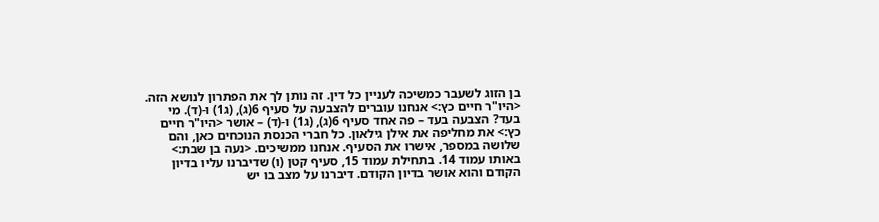בן הזוג לשעבר כמשיכה לעניין כל דין. זה נותן לך את הפתרון לנושא הזה. <היו"ר חיים כץ:> אנחנו עוברים להצבעה על סעיף 6(ג), (ג1) ו-(ד). מי בעד? הצבעה בעד – פה אחד סעיף 6(ג), (ג1) ו-(ד) – אושר <היו"ר חיים כץ:> את מחליפה את אילן גילאון. כל חברי הכנסת הנוכחים כאן, והם שלושה במספר, אישרו את הסעיף. אנחנו ממשיכים. <נעה בן שבת:> באותו עמוד 14. בתחילת עמוד 15, סעיף קטן (ו) שדיברנו עליו בדיון הקודם והוא אושר בדיון הקודם. דיברנו על מצב בו יש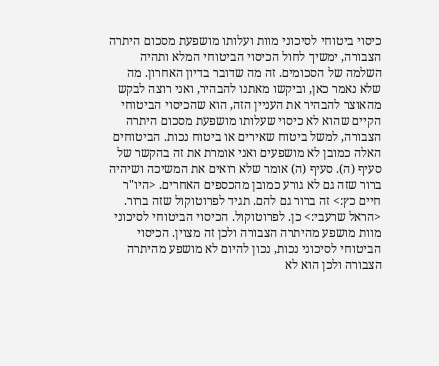כיסוי ביטוחי לסיכוני מוות ועלותו מושפעת מסכום היתרה הצבורה, ימשיך לחול הכיסוי הביטוחי המלא ותהיה השלמה של הסכומים. זה מה שדובר בדיון האחרון. מה שלא נאמר כאן, וביקשו מאתנו להבהיר, ואני רוצה לבקש מהאוצר להבהיר את העניין הזה, הוא שהכיסוי הביטוחי הקיים שהוא לא כיסוי שעלותו מושפעת מסכום היתרה הצבורה, למשל ביטוח שאירים או ביטוח נכות. הביטוחים האלה כמובן לא מושפעים ואני אומרת את זה בהקשר של סעיף (ה). סעיף (ה) אומר שלא רואים את המשיכה ושיהיה ברור שזה גם לא גורע כמובן מהכספים האחרים. <היו"ר חיים כץ:> זה ברור גם להם. תגיד לפרוטוקול שזה ברור. <הראל שרעבי:> כן. לפרוטוקול. הכיסוי הביטוחי לסיכוני מוות מושפע מהיתרה הצבורה ולכן זה מצוין. הכיסוי הביטוחי לסיכוני נכות, נכון להיום לא מושפע מהיתרה הצבורה ולכן הוא לא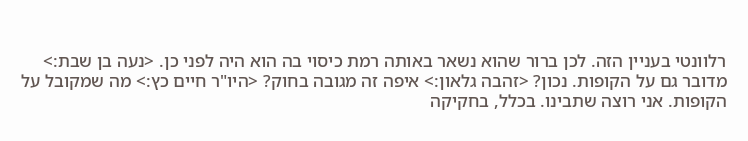רלוונטי בעניין הזה. לכן ברור שהוא נשאר באותה רמת כיסוי בה הוא היה לפני כן. <נעה בן שבת:> מדובר גם על הקופות. נכון? <זהבה גלאון:> איפה זה מגובה בחוק? <היו"ר חיים כץ:> מה שמקובל על הקופות. אני רוצה שתבינו. בכלל, בחקיקה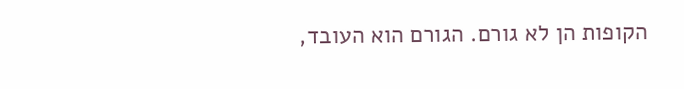הקופות הן לא גורם. הגורם הוא העובד,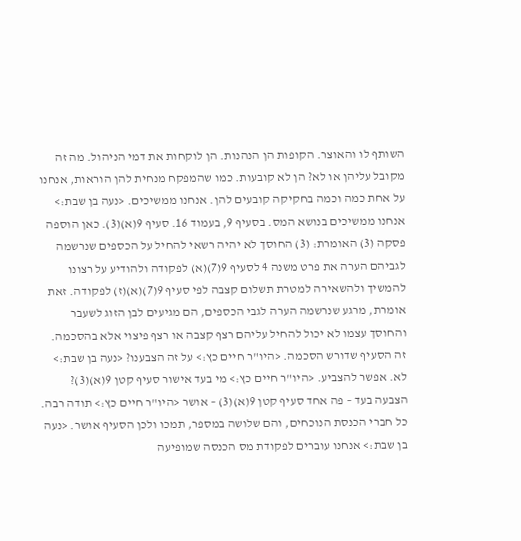השותף לו והאוצר. הקופות הן הנהנות. הן לוקחות את דמי הניהול. מה זה מקובל עליהן או לא? הן לא קובעות. כמו שהמפקח מנחית להן הוראות, אנחנו על אחת כמה וכמה בחקיקה קובעים להן. אנחנו ממשיכים. <נעה בן שבת:> אנחנו ממשיכים בנושא המס. בסעיף 9, בעמוד 16. סעיף 9(א)(3). כאן הוספה פסקה (3) האומרת: (3) החוסך לא יהיה רשאי להחיל על הכספים שנרשמה לגביהם הערה את פרט משנה 4 לסעיף 9(7)(א) לפקודה ולהודיע על רצונו להמשיך ולהשאירה למטרת תשלום קצבה לפי סעיף 9(7)(א)(ז) לפקודה. זאת אומרת, מרגע שנרשמה הערה לגבי הכספים, הם מגיעים לבן הזוג לשעבר והחוסך עצמו לא יכול להחיל עליהם רצף קצבה או רצף פיצוי אלא בהסכמה. זה הסעיף שדורש הסכמה. <היו"ר חיים כץ:> על זה הצבענו? <נעה בן שבת:> לא. אפשר להצביע. <היו"ר חיים כץ:> מי בעד אישור סעיף קטן 9(א)(3)? הצבעה בעד – פה אחד סעיף קטן 9(א)(3) – אושר <היו"ר חיים כץ:> תודה רבה. כל חברי הכנסת הנוכחים, והם שלושה במספר, תמכו ולכן הסעיף אושר. <נעה בן שבת:> אנחנו עוברים לפקודת מס הכנסה שמופיעה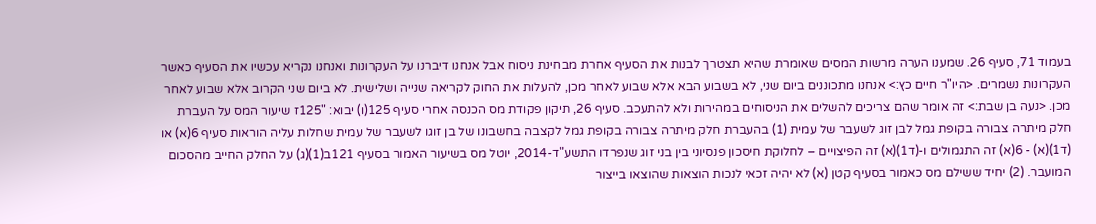בעמוד 71, סעיף 26. שמענו הערה מרשות המסים שאומרת שהיא תצטרך לבנות את הסעיף אחרת מבחינת ניסוח אבל אנחנו דיברנו על העקרונות ואנחנו נקריא עכשיו את הסעיף כאשר העקרונות נשמרים. <היו"ר חיים כץ:> אנחנו מתכוננים ביום שני, לא בשבוע הבא אלא שבוע לאחר מכן, להעלות את החוק לקריאה שנייה ושלישית. לא ביום שני הקרוב אלא שבוע לאחר מכן. <נעה בן שבת:> זה אומר שהם צריכים להשלים את הניסוחים במהירות ולא להתעכב. סעיף 26, תיקון פקודת מס הכנסה אחרי סעיף 125(ו) יבוא: "125ז שיעור המס על העברת חלק מיתרה צבורה בקופת גמל לבן זוג לשעבר של עמית (1) בהעברת חלק מיתרה צבורה בקופת גמל לקצבה בחשבונו של בן זוגו לשעבר של עמית שחלות עליה הוראות סעיף 6(א) או (ד1)(א) - 6(א) זה התגמולים ו-(ד1)(א) זה הפיצויים – לחלוקת חיסכון פנסיוני בין בני זוג שנפרדו התשע"ד-2014, יוטל מס בשיעור האמור בסעיף 121ב(1)(ג) על החלק החייב מהסכום המועבר. (2) יחיד ששילם מס כאמור בסעיף קטן (א) לא יהיה זכאי לנכות הוצאות שהוצאו בייצור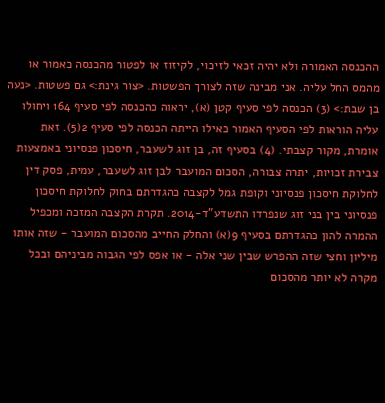ההכנסה האמורה ולא יהיה זכאי לזיכוי, לקיזוז או לפטור מהכנסה כאמור או מהמס החל עליה. אני מבינה שזה לצורך הפשטות. <צור גינת:> גם פשטות. <נעה בן שבת:> (3) הכנסה לפי סעיף קטן (א), יראוה כהכנסה לפי סעיף 164 ויחולו עליה הוראות לפי הסעיף האמור כאילו הייתה הכנסה לפי סעיף 2(5). זאת אומרת, מקור קצבתי. (4) בסעיף זה, בן זוג לשעבר, חיסכון פנסיוני באמצעות צבירת זכויות, יתרה צבורה, הסכום המועבר לבן זוג לשעבר, עמית, פסק דין לחלוקת חיסכון פנסיוני וקופת גמל לקצבה כהגדרתם בחוק לחלוקת חיסכון פנסיוני בין בני זוג שנפרדו התשדע"ד-2014. תקרת הקצבה המזכה ומכפיל ההמרה להון כהגדרתם בסעיף 9(א) והחלק החייב מהסכום המועבר - שזה אותו מיליון וחצי שזה ההפרש שבין שני אלה - או אפס לפי הגבוה מביניהם ובכל מקרה לא יותר מהסכום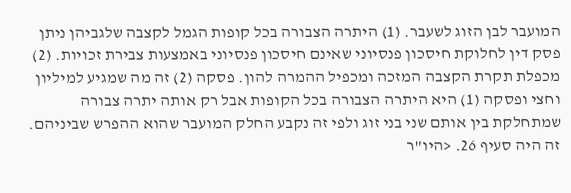המועבר לבן הזוג לשעבר. (1) היתרה הצבורה בכל קופות הגמל לקצבה שלגביהן ניתן פסק דין לחלוקת חיסכון פנסיוני שאינם חיסכון פנסיוני באמצעות צבירת זכויות. (2) מכפלת תקרת הקצבה המזכה ומכפיל ההמרה להון. פסקה (2) זה מה שמגיע למיליון וחצי ופסקה (1) היא היתרה הצבורה בכל הקופות אבל רק אותה יתרה צבורה שמתחלקת בין אותם שני בני זוג ולפי זה נקבע החלק המועבר שהוא ההפרש שביניהם. זה היה סעיף 26. <היו"ר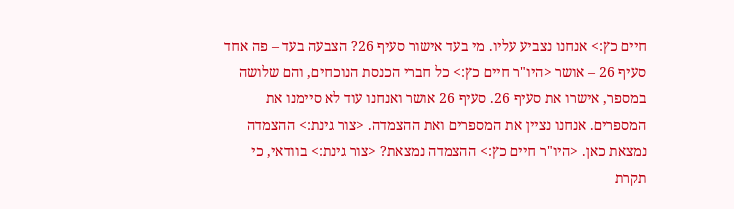חיים כץ:> אנחנו נצביע עליו. מי בעד אישור סעיף 26? הצבעה בעד – פה אחד סעיף 26 – אושר <היו"ר חיים כץ:> כל חברי הכנסת הנוכחים, והם שלושה במספר, אישרו את סעיף 26. סעיף 26 אושר ואנחנו עוד לא סיימנו את המספרים. אנחנו נציין את המספרים ואת ההצמדה. <צור גינת:> ההצמדה נמצאת כאן. <היו"ר חיים כץ:> ההצמדה נמצאת? <צור גינת:> בוודאי, כי תקרת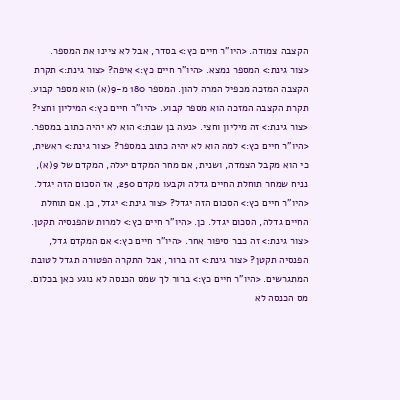הקצבה צמודה. <היו"ר חיים כץ:> בסדר, אבל לא ציינו את המספר. <צור גינת:> המספר נמצא. <היו"ר חיים כץ:> איפה? <צור גינת:> תקרת הקצבה המזכה מכפיל המרה להון. המספר 180 מ-9(א) הוא מספר קבוע. תקרת הקצבה המזכה הוא מספר קבוע. <היו"ר חיים כץ:> המיליון וחצי? <צור גינת:> זה מיליון וחצי. <נעה בן שבת:> הוא לא יהיה כתוב במספר. <היו"ר חיים כץ:> למה הוא לא יהיה כתוב במספר? <צור גינת:> ראשית, כי הוא מקבל הצמדה, ושנית, אם מחר המקדם יעלה, המקדם של 9(א), נניח שמחר תוחלת החיים גדלה וקבעו מקדם 250, אז הסכום הזה יגדל. <היו"ר חיים כץ:> הסכום הזה יגדל? <צור גינת:> יגדל, כן. אם תוחלת החיים גדלה, הסכום יגדל. כן. <היו"ר חיים כץ:> למרות שהפנסיה תקטן. <צור גינת:> זה כבר סיפור אחר. <היו"ר חיים כץ:> אם המקדם גדל, הפנסיה תקטן? <צור גינת:> זה ברור, אבל התקרה הפטורה תגדל לטובת המתגרשים. <היו"ר חיים כץ:> ברור לך שמס הכנסה לא נוגע כאן בכלום. מס הכנסה לא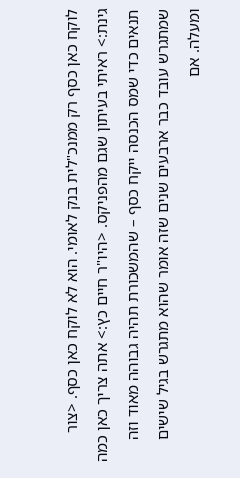לוקח כאן כסף רק ממנכ"לית בנק לאומי. הוא לא לוקח כאן כסף. <צור גינת:> ראיתי בעיתון שגם מהפניקס. <היו"ר חיים כץ:> אתה צריך כאן כמה תנאים כדי שמס הכנסה ייקח כסף – שהמשכורת תהיה גבוהה מאוד וזה שמתגרש עובד כבר ארבעים שנים שזה אומר שהוא מתגרש בגיל שישים ומעלה. אם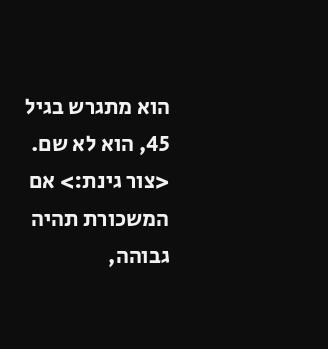הוא מתגרש בגיל 45, הוא לא שם. <צור גינת:> אם המשכורת תהיה גבוהה,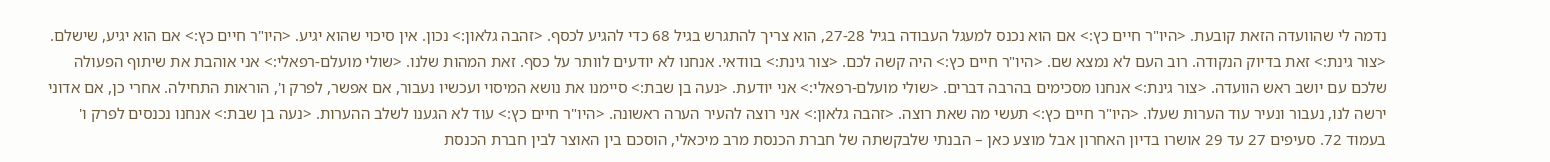נדמה לי שהוועדה הזאת קובעת. <היו"ר חיים כץ:> אם הוא נכנס למעגל העבודה בגיל 27-28, הוא צריך להתגרש בגיל 68 כדי להגיע לכסף. <זהבה גלאון:> נכון. אין סיכוי שהוא יגיע. <היו"ר חיים כץ:> אם הוא יגיע, שישלם. <צור גינת:> זאת בדיוק הנקודה. רוב העם לא נמצא שם. <היו"ר חיים כץ:> היה קשה לכם. <צור גינת:> בוודאי. אנחנו לא יודעים לוותר על כסף. זאת המהות שלנו. <שולי מועלם-רפאלי:> אני אוהבת את שיתוף הפעולה שלכם עם יושב ראש הוועדה. <צור גינת:> אנחנו מסכימים בהרבה דברים. <שולי מועלם-רפאלי:> אני יודעת. <נעה בן שבת:> סיימנו את נושא המיסוי ועכשיו נעבור, אם אפשר, לפרק ו', הוראות התחילה. אחרי כן, אם אדוני ירשה לנו, נעבור ונעיר עוד הערות שעלו. <היו"ר חיים כץ:> תעשי מה שאת רוצה. <זהבה גלאון:> אני רוצה להעיר הערה ראשונה. <היו"ר חיים כץ:> עוד לא הגענו לשלב ההערות. <נעה בן שבת:> אנחנו נכנסים לפרק ו' בעמוד 72. סעיפים 27 עד 29 אושרו בדיון האחרון אבל מוצע כאן – הבנתי שלבקשתה של חברת הכנסת מרב מיכאלי, הוסכם בין האוצר לבין חברת הכנסת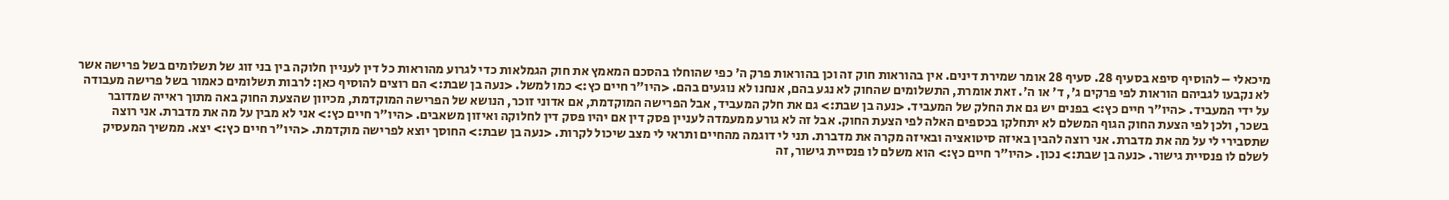מיכאלי – להוסיף סיפא בסעיף 28. סעיף 28 אומר שמירת דינים. אין בהוראות חוק זה וכן בהוראות פרק ה' כפי שהוחלו בהסכם המאמץ את חוק הגמלאות כדי לגרוע מהוראות כל דין לעניין חלוקה בין בני זוג של תשלומים בשל פרישה אשר לא נקבעו לגביהם הוראות לפי פרקים ג', ד' או ה'. זאת אומרת, התשלומים שהחוק לא נגע בהם, אנחנו לא נוגעים בהם. <היו"ר חיים כץ:> כמו למשל. <נעה בן שבת:> הם רוצים להוסיף כאן: לרבות תשלומים כאמור בשל פרישה מעבודה על ידי המעביד. <היו"ר חיים כץ:> בפנים יש גם את החלק של המעביד. <נעה בן שבת:> גם את חלק המעביד, אבל הפרישה המוקדמת, אם אדוני זוכר, הנושא של הפרישה המוקדמת, מכיוון שהצעת החוק באה מתוך ראייה שמדובר בשכר, ולכן לפי הצעת החוק הגוף המשלם לא יתחלקו בכספים האלה לפי הצעת החוק. אבל זה לא גורע ממעמדה לעניין פסק דין אם יהיו פסק דין לחלוקה ואיזון משאבים. <היו"ר חיים כץ:> אני לא מבין על מה את מדברת. אני רוצה שתסבירי לי על מה את מדברת. אני רוצה להבין באיזה סיטואציה ובאיזה מקרה את מדברת. תני לי דוגמה מהחיים ותראי לי מצב שיכול לקרות. <נעה בן שבת:> החוסך יוצא לפרישה מוקדמת. <היו"ר חיים כץ:> יצא. ממשיך המעסיק לשלם לו פנסיית גישור. <נעה בן שבת:> נכון. <היו"ר חיים כץ:> הוא משלם לו פנסיית גישור, זה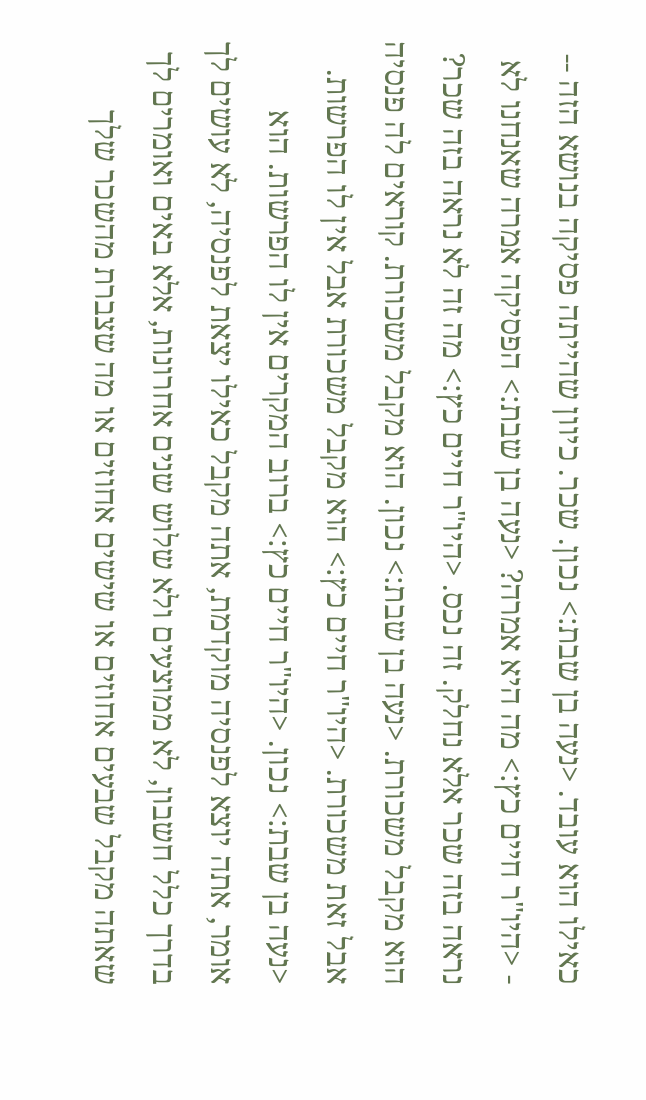כאילו הוא עובד. <נעה בן שבת:> נכון. שכר. כיוון שהייתה פסיקה בנושא הזה -- - <היו"ר חיים כץ:> מה היא אמרה? <נעה בן שבת:> הפסיקה אמרה שאנחנו לא נראה בזה שכר אלא נחלק. זה נכס. <היו"ר חיים כץ:> מה זה לא נראה בזה שכר? הוא מקבל משכורת. <נעה בן שבת:> נכון. הוא מקבל משכורת. קוראים לה פנסיה אבל זאת משכורת. <היו"ר חיים כץ:> הוא מקבל משכורת אבל אין לו הפרשות. <נעה בן שבת:> נכון. <היו"ר חיים כץ:> ברוב המקרים אין לו הפרשות. הוא אומר, אתה יוצא לפנסיה מוקדמת, אתה מקבל כאילו יצאת לפנסיה, לא עושים לך בדרך כלל חשבון, לא ממוצעים ולא שלוש שנים אחרונות, אלא באים ואומרים לך שאתה מקבל שבעים אחוזים או שישים אחוזים או מה שצברת מהשכר שלך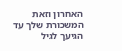האחרון וזאת המשכורת שלך עד הגיעך לגיל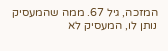המזכה, גיל 67. ממה שהמעסיק נותן לו, המעסיק לא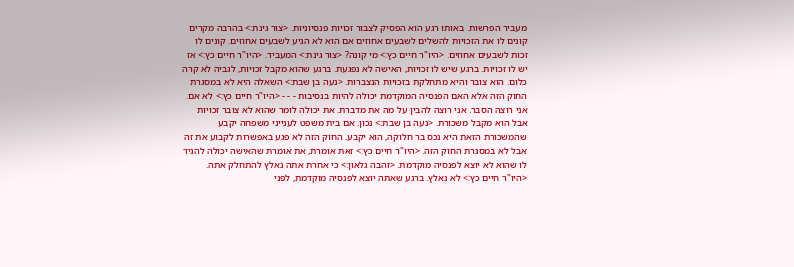מעביר הפרשות. באותו רגע הוא הפסיק לצבור זכויות פנסיוניות. <צור גינת:> בהרבה מקרים קונים לו את הזכויות להשלים לשבעים אחוזים אם הוא לא הגיע לשבעים אחוזים. קונים לו זכות לשבעים אחוזים. <היו"ר חיים כץ:> מי קונה? <צור גינת:> המעביד. <היו"ר חיים כץ:> אז יש לו זכויות. ברגע שיש לו זכויות, האישה לא נפגעת. ברגע שהוא מקבל זכויות, לגביה לא קרה כלום. הוא צובר והיא מתחלקת בזכויות הנצברות. <נעה בן שבת:> השאלה היא לא במסגרת החוק הזה אלא האם הפנסיה המוקדמת יכולה להיות בנסיבות - - - <היו"ר חיים כץ:> לא אם. אני רוצה הסבר. אני רוצה להבין על מה את מדברת. את יכולה לומר שהוא לא צובר זכויות אבל הוא מקבל משכורת. <נעה בן שבת:> נכון. אם בית משפט לענייני משפחה יקבע שהמשכורת הזאת היא נכס בר חלוקה, הוא יקבע. החוק הזה לא פגע באפשרות לקבוע את זה אבל לא במסגרת החוק הזה. <היו"ר חיים כץ:> זאת אומרת, את אומרת שהאישה יכולה להגיד לו שהוא לא יוצא לפנסיה מוקדמת. <זהבה גלאון:> כי אחרת אתה נאלץ להתחלק אתה. <היו"ר חיים כץ:> לא נאלץ. ברגע שאתה יוצא לפנסיה מוקדמת, לפני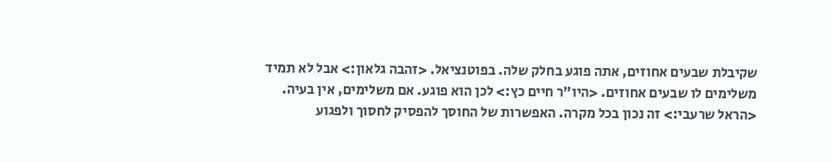שקיבלת שבעים אחוזים, אתה פוגע בחלק שלה. בפוטנציאל. <זהבה גלאון:> אבל לא תמיד משלימים לו שבעים אחוזים. <היו"ר חיים כץ:> לכן הוא פוגע. אם משלימים, אין בעיה. <הראל שרעבי:> זה נכון בכל מקרה. האפשרות של החוסך להפסיק לחסוך ולפגוע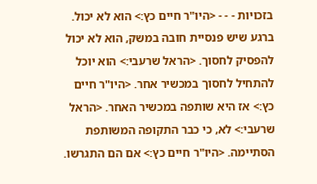בזכויות - - - <היו"ר חיים כץ:> הוא לא יכול. ברגע שיש פנסיית חובה במשק, הוא לא יכול להפסיק לחסוך. <הראל שרעבי:> הוא יוכל להתחיל לחסוך במכשיר אחר. <היו"ר חיים כץ:> אז היא שותפה במכשיר האחר. <הראל שרעבי:> לא, כי כבר התקופה המשותפת הסתיימה. <היו"ר חיים כץ:> אם הם התגרשו.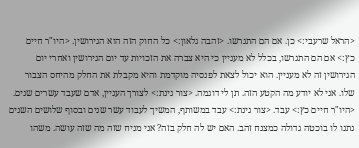<הראל שרעבי:> כן. אם הם התגרשו. <זהבה גלאון:> כל החוק הזה הוא הגירושין. <היו"ר חיים כץ:> אם הם התגרשו, בכלל לא מעניין כי היא צברה את הזכויות עד יום הגירושין ואחרי יום הגירושין זה לא מעניין. הוא יכול לצאת לפנסיה מוקדמת והיא מקבלת את החלק מהיחס הצבור שלו. אני לא יודע מה הקטע הזה. תן לי דוגמה. <צור גינת:> לצורך העניין, אדם שעבד עשרים שנים. <היו"ר חיים כץ:> עבד. <צור גינת:> עבד במשותף, המשיך לעבוד עשר שנים ובסוף שלושים השנים נתנו לו בוכטה גדולה כמצנח זהב. האם יש לה חלק בזה? אני מניח שזה מה שזה עושה. משהו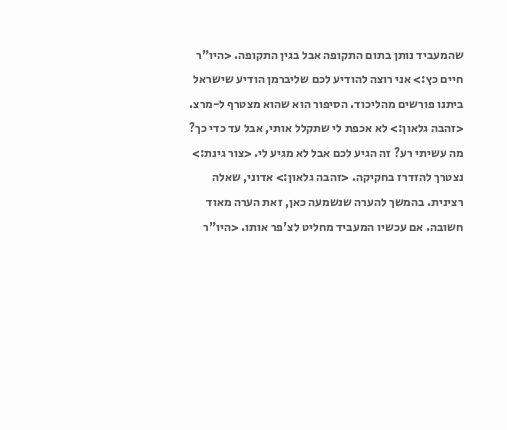שהמעביד נותן בתום התקופה אבל בגין התקופה. <היו"ר חיים כץ:> אני רוצה להודיע לכם שליברמן הודיע שישראל ביתנו פורשים מהליכוד. הסיפור הוא שהוא מצטרף ל-מרצ. <זהבה גלאון:> לא אכפת לי שתקלל אותי, אבל עד כדי כך? מה עשיתי רע? זה הגיע לכם אבל לא מגיע לי. <צור גינת:> נצטרך להזדרז בחקיקה. <זהבה גלאון:> אדוני, שאלה רצינית. בהמשך להערה שנשמעה כאן, זאת הערה מאוד חשובה. אם עכשיו המעביד מחליט לצ'פר אותו. <היו"ר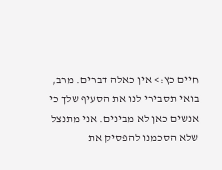חיים כץ:> אין כאלה דברים. מרב, בואי תסבירי לנו את הסעיף שלך כי אנשים כאן לא מבינים. אני מתנצל שלא הסכמנו להפסיק את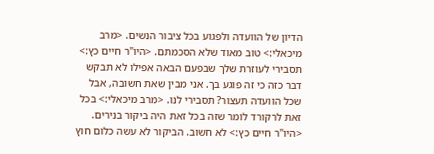הדיון של הוועדה ולפגוע בכל ציבור הנשים. <מרב מיכאלי:> טוב מאוד שלא הסכמתם. <היו"ר חיים כץ:> תסבירי לעוזרת שלך שבפעם הבאה אפילו לא תבקש דבר כזה כי זה פוגע בך. אני מבין שאת חשובה, אבל שכל הוועדה תעצור? תסבירי לנו. <מרב מיכאלי:> בכל זאת לרקורד לומר שזה בכל זאת היה ביקור בנירים. <היו"ר חיים כץ:> לא חשוב. הביקור לא עשה כלום חוץ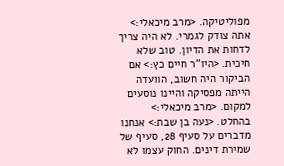מפוליטיקה. <מרב מיכאלי:> אתה צודק לגמרי. לא היה צריך לדחות את הדיון. טוב שלא חיכית. <היו"ר חיים כץ:> אם הביקור היה חשוב, הוועדה הייתה מפסיקה והיינו נוסעים למקום. <מרב מיכאלי:> בהחלט. <נעה בן שבת:> אנחנו מדברים על סעיף 28, סעיף של שמירת דינים. החוק עצמו לא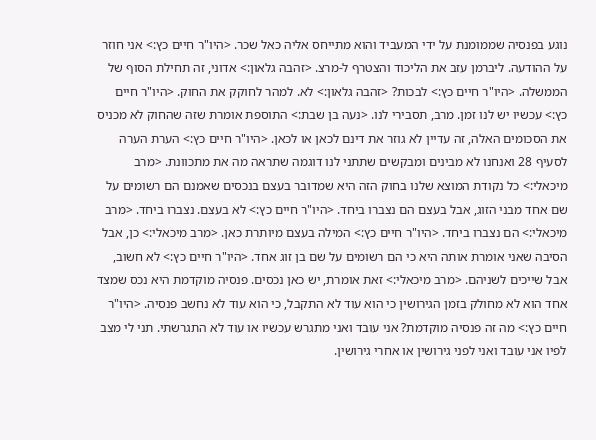נוגע בפנסיה שממומנת על ידי המעביד והוא מתייחס אליה כאל שכר. <היו"ר חיים כץ:> אני חוזר על ההודעה. ליברמן עזב את הליכוד והצטרף ל-מרצ. <זהבה גלאון:> אדוני, זה תחילת הסוף של הממשלה. <היו"ר חיים כץ:> לבכות? <זהבה גלאון:> לא. למהר לחוקק את החוק. <היו"ר חיים כץ:> עכשיו יש לנו זמן. מרב, תסבירי לנו. <נעה בן שבת:> התוספת אומרת שזה שהחוק לא מכניס את הסכומים האלה, זה עדיין לא גוזר את דינם לכאן או לכאן. <היו"ר חיים כץ:> הערת הערה לסעיף 28 ואנחנו לא מבינים ומבקשים שתתני לנו דוגמה שתראה מה את מתכוונת. <מרב מיכאלי:> כל נקודת המוצא שלנו בחוק הזה היא שמדובר בעצם בנכסים שאמנם הם רשומים על שם אחד מבני הזוג, אבל בעצם הם נצברו ביחד. <היו"ר חיים כץ:> לא בעצם. נצברו ביחד. <מרב מיכאלי:> הם נצברו ביחד. <היו"ר חיים כץ:> המילה בעצם מיותרת כאן. <מרב מיכאלי:> כן, אבל הסיבה שאני אומרת אותה היא כי הם רשומים על שם בן זוג אחד. <היו"ר חיים כץ:> לא חשוב, אבל שייכים לשניהם. <מרב מיכאלי:> זאת אומרת, יש כאן נכסים. פנסיה מוקדמת היא נכס שמצד אחד הוא לא מחולק בזמן הגירושין כי הוא עוד לא התקבל, כי הוא עוד לא נחשב פנסיה. <היו"ר חיים כץ:> מה זה פנסיה מוקדמת? אני עובד ואני מתגרש עכשיו או עוד לא התגרשתי. תני לי מצב לפיו אני עובד ואני לפני גירושין או אחרי גירושין.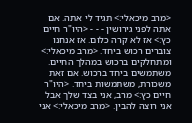<מרב מיכאלי:> תגיד לי אתה. אם אתה לפני גירושין - - - <היו"ר חיים כץ:> אז לא קרה כלום. אז אנחנו צוברים רכוש ביחד. <מרב מיכאלי:> ומתחלקים ברכוש במהלך החיים. משתמשים ביחד ברכוש. אם זאת משכורת, משתמשות ביחד. <היו"ר חיים כץ:> מרב, אני בצד שלך אבל אני רוצה להבין. <מרב מיכאלי:> אני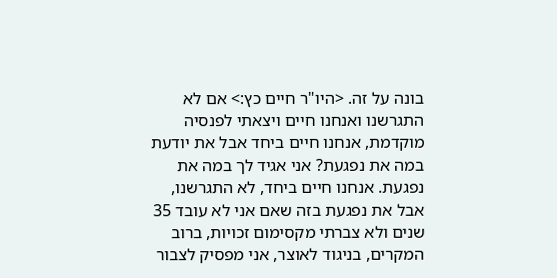בונה על זה. <היו"ר חיים כץ:> אם לא התגרשנו ואנחנו חיים ויצאתי לפנסיה מוקדמת, אנחנו חיים ביחד אבל את יודעת במה את נפגעת? אני אגיד לך במה את נפגעת. אנחנו חיים ביחד, לא התגרשנו, אבל את נפגעת בזה שאם אני לא עובד 35 שנים ולא צברתי מקסימום זכויות, ברוב המקרים, בניגוד לאוצר, אני מפסיק לצבור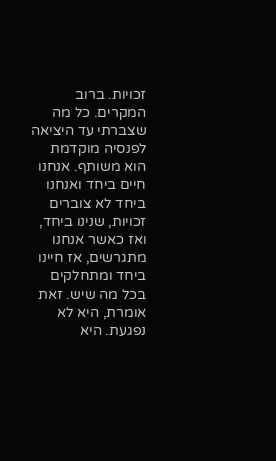זכויות. ברוב המקרים. כל מה שצברתי עד היציאה לפנסיה מוקדמת הוא משותף. אנחנו חיים ביחד ואנחנו ביחד לא צוברים זכויות, שנינו ביחד, ואז כאשר אנחנו מתגרשים, אז חיינו ביחד ומתחלקים בכל מה שיש. זאת אומרת, היא לא נפגעת. היא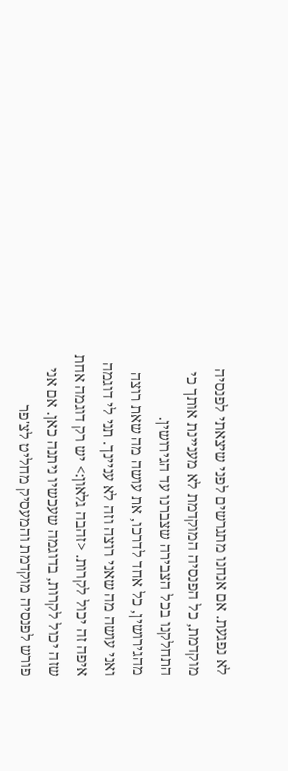לא נפגעת. אם אנחנו מתגרשים לפני שיצאתי לפנסיה מוקדמת, כל הפנסיה המוקדמת לא מעניינת אותך כי התחלקנו בכל הצבירה שצברנו עד הגירושין. מהגירושין, כל אחד לדרכו, את עושה מה שאת רוצה ואני עושה מה שאני רוצה וזה לא עניינך. תני לי דוגמה איפה זה יכול לקרות. <זהבה גלאון:> יש רק דוגמה אחת שזה יכול לקרות, בדוגמה שעכשיו ניתנה כאן. אם אני פורש לפנסיה מוקדמת והמעסיק מחליט לצ'פר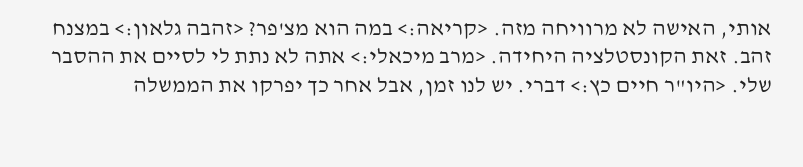אותי, האישה לא מרוויחה מזה. <קריאה:> במה הוא מצ'פר? <זהבה גלאון:> במצנח זהב. זאת הקונסטלציה היחידה. <מרב מיכאלי:> אתה לא נתת לי לסיים את ההסבר שלי. <היו"ר חיים כץ:> דברי. יש לנו זמן, אבל אחר כך יפרקו את הממשלה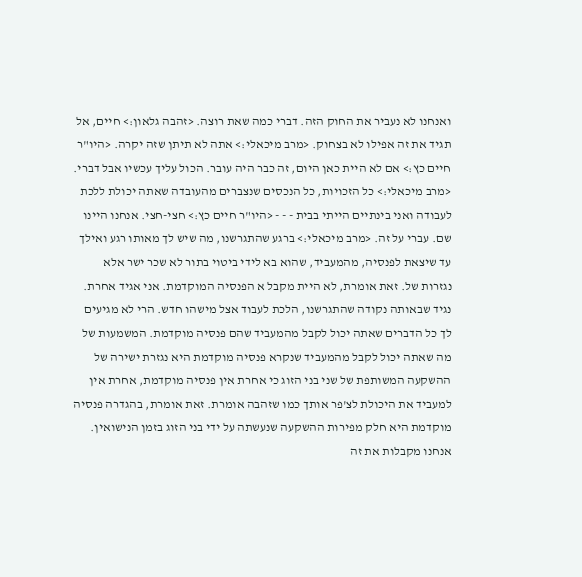ואנחנו לא נעביר את החוק הזה. דברי כמה שאת רוצה. <זהבה גלאון:> חיים, אל תגיד את זה אפילו לא בצחוק. <מרב מיכאלי:> אתה לא תיתן שזה יקרה. <היו"ר חיים כץ:> אם לא היית כאן היום, זה כבר היה עובר. הכול עליך עכשיו אבל דברי. <מרב מיכאלי:> כל הזכויות, כל הנכסים שנצברים מהעובדה שאתה יכולת ללכת לעבודה ואני בינתיים הייתי בבית - - - <היו"ר חיים כץ:> חצי-חצי. אנחנו היינו שם. עברי על זה. <מרב מיכאלי:> ברגע שהתגרשנו, מה שיש לך מאותו רגע ואילך עד שיצאת לפנסיה, מהמעביד, שהוא בא לידי ביטוי בתור לא שכר ישר אלא נגזרות של. זאת אומרת, לא היית מקבל א הפנסיה המוקדמת. אני אגיד אחרת. נגיד שבאותה נקודה שהתגרשנו, הלכת לעבוד אצל מישהו חדש. הרי לא מגיעים לך כל הדברים שאתה יכול לקבל מהמעביד שהם פנסיה מוקדמת. המשמעות של מה שאתה יכול לקבל מהמעביד שנקרא פנסיה מוקדמת היא נגזרת ישירה של ההשקעה המשותפת של שני בני הזוג כי אחרת אין פנסיה מוקדמת, אחרת אין למעביד את היכולת לצ'פר אותך כמו שזהבה אומרת. זאת אומרת, בהגדרה פנסיה מוקדמת היא חלק מפירות ההשקעה שנעשתה על ידי בני הזוג בזמן הנישואין. אנחנו מקבלות את זה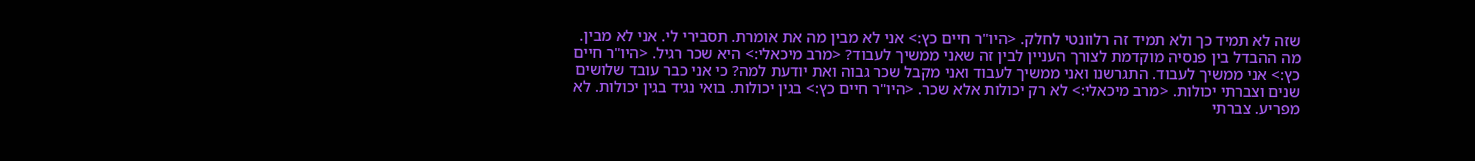שזה לא תמיד כך ולא תמיד זה רלוונטי לחלק. <היו"ר חיים כץ:> אני לא מבין מה את אומרת. תסבירי לי. אני לא מבין. מה ההבדל בין פנסיה מוקדמת לצורך העניין לבין זה שאני ממשיך לעבוד? <מרב מיכאלי:> היא שכר רגיל. <היו"ר חיים כץ:> אני ממשיך לעבוד. התגרשנו ואני ממשיך לעבוד ואני מקבל שכר גבוה ואת יודעת למה? כי אני כבר עובד שלושים שנים וצברתי יכולות. <מרב מיכאלי:> לא רק יכולות אלא שכר. <היו"ר חיים כץ:> בגין יכולות. בואי נגיד בגין יכולות. לא מפריע. צברתי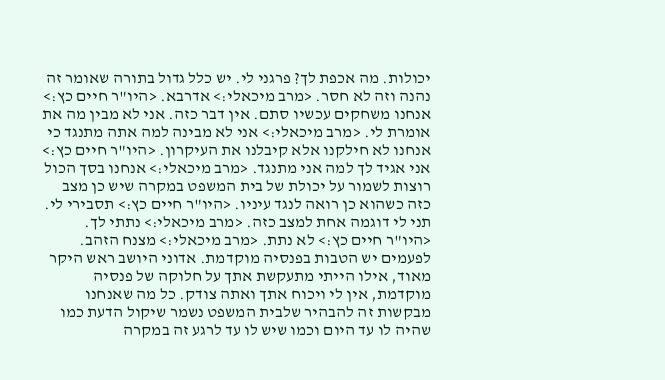יכולות. מה אכפת לך? פרגני לי. יש כלל גדול בתורה שאומר זה נהנה וזה לא חסר. <מרב מיכאלי:> אדרבא. <היו"ר חיים כץ:> אנחנו משחקים עכשיו סתם. אין דבר כזה. אני לא מבין מה את אומרת לי. <מרב מיכאלי:> אני לא מבינה למה אתה מתנגד כי אנחנו לא חילקנו אלא קיבלנו את העיקרון. <היו"ר חיים כץ:> אני אגיד לך למה אני מתנגד. <מרב מיכאלי:> אנחנו בסך הכול רוצות לשמור על יכולת של בית המשפט במקרה שיש כן מצב כזה כשהוא כן רואה לנגד עיניו. <היו"ר חיים כץ:> תסבירי לי. תני לי דוגמה אחת למצב כזה. <מרב מיכאלי:> נתתי לך. <היו"ר חיים כץ:> לא נתת. <מרב מיכאלי:> מצנח הזהב. לפעמים יש הטבות בפנסיה מוקדמת. אדוני היושב ראש היקר מאוד, אילו הייתי מתעקשת אתך על חלוקה של פנסיה מוקדמת, אין לי ויכוח אתך ואתה צודק. כל מה שאנחנו מבקשות זה להבהיר שלבית המשפט נשמר שיקול הדעת כמו שהיה לו עד היום וכמו שיש לו עד לרגע זה במקרה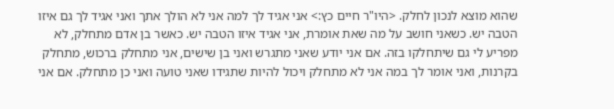שהוא מוצא לנכון לחלק. <היו"ר חיים כץ:> אני אגיד לך למה אני לא הולך אתך ואני אגיד לך גם איזו הטבה יש. כשאני חושב על מה שאת אומרת, אני אגיד איזו הטבה יש. כאשר בן אדם מתחלק, לא מפריע לי גם שיתחלקו בזה. אם אני יודע שאני מתגרש ואני בן שישים, אני מתחלק ברכוש, מתחלק בקרנות, ואני אומר לך במה אני לא מתחלק ויכול להיות שתגידו שאני טועה ואני כן מתחלק. אם אני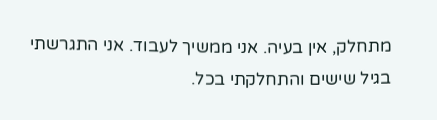מתחלק, אין בעיה. אני ממשיך לעבוד. אני התגרשתי בגיל שישים והתחלקתי בכל.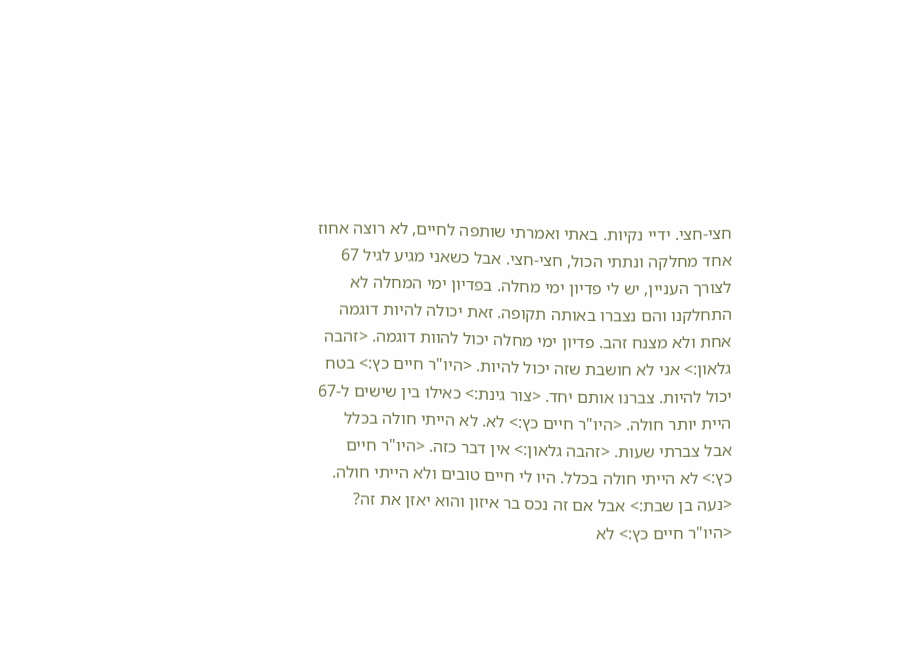חצי-חצי. ידיי נקיות. באתי ואמרתי שותפה לחיים, לא רוצה אחוז אחד מחלקה ונתתי הכול, חצי-חצי. אבל כשאני מגיע לגיל 67 לצורך העניין, יש לי פדיון ימי מחלה. בפדיון ימי המחלה לא התחלקנו והם נצברו באותה תקופה. זאת יכולה להיות דוגמה אחת ולא מצנח זהב. פדיון ימי מחלה יכול להוות דוגמה. <זהבה גלאון:> אני לא חושבת שזה יכול להיות. <היו"ר חיים כץ:> בטח יכול להיות. צברנו אותם יחד. <צור גינת:> כאילו בין שישים ל-67 היית יותר חולה. <היו"ר חיים כץ:> לא. לא הייתי חולה בכלל אבל צברתי שעות. <זהבה גלאון:> אין דבר כזה. <היו"ר חיים כץ:> לא הייתי חולה בכלל. היו לי חיים טובים ולא הייתי חולה. <נעה בן שבת:> אבל אם זה נכס בר איזון והוא יאזן את זה? <היו"ר חיים כץ:> לא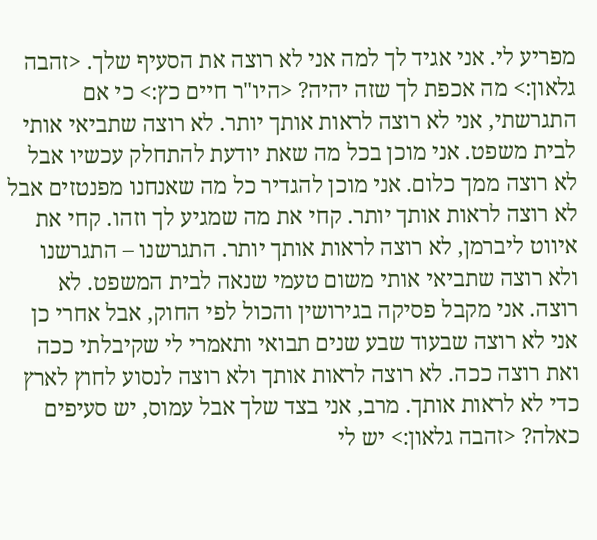מפריע לי. אני אגיד לך למה אני לא רוצה את הסעיף שלך. <זהבה גלאון:> מה אכפת לך שזה יהיה? <היו"ר חיים כץ:> כי אם התגרשתי, אני לא רוצה לראות אותך יותר. לא רוצה שתביאי אותי לבית משפט. אני מוכן בכל מה שאת יודעת להתחלק עכשיו אבל לא רוצה ממך כלום. אני מוכן להגדיר כל מה שאנחנו מפנטזים אבל לא רוצה לראות אותך יותר. קחי את מה שמגיע לך וזהו. קחי את איווט ליברמן, לא רוצה לראות אותך יותר. התגרשנו – התגרשנו ולא רוצה שתביאי אותי משום טעמי שנאה לבית המשפט. לא רוצה. אני מקבל פסיקה בגירושין והכול לפי החוק, אבל אחרי כן אני לא רוצה שבעוד שבע שנים תבואי ותאמרי לי שקיבלתי ככה ואת רוצה ככה. לא רוצה לראות אותך ולא רוצה לנסוע לחוץ לארץ כדי לא לראות אותך. מרב, אני בצד שלך אבל עמוס, יש סעיפים כאלה? <זהבה גלאון:> יש לי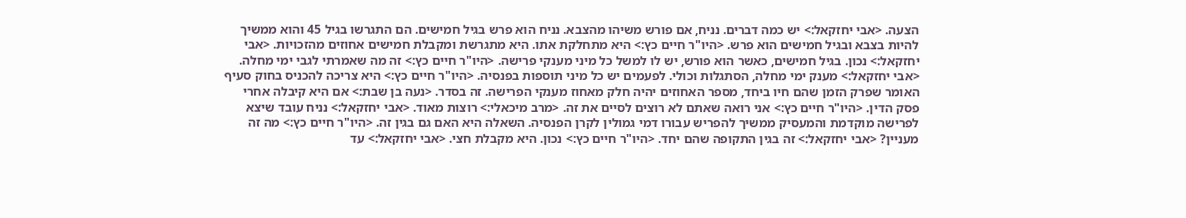הצעה. <אבי יחזקאל:> יש כמה דברים. נניח, אם פורש משיהו מהצבא. נניח הוא פרש בגיל חמישים. הם התגרשו בגיל 45 והוא ממשיך להיות בצבא ובגיל חמישים הוא פרש. <היו"ר חיים כץ:> היא מתחלקת אתו. היא מתגרשת ומקבלת חמישים אחוזים מהזכויות. <אבי יחזקאל:> נכון. בגיל חמישים, כאשר הוא פורש, יש לו למשל כל מיני מענקי פרישה. <היו"ר חיים כץ:> זה מה שאמרתי לגבי ימי מחלה. <אבי יחזקאל:> מענק ימי מחלה, הסתגלות וכולי. לפעמים יש כל מיני תוספות בפנסיה. <היו"ר חיים כץ:> היא צריכה להכניס בחוק סעיף האומר שפרק הזמן שהם חיו ביחד, מספר האחוזים יהיה חלק מאחוז מענקי הפרישה. זה בסדר. <נעה בן שבת:> אם היא קיבלה אחרי פסק הדין. <היו"ר חיים כץ:> אני רואה שאתם לא רוצים לסיים את זה. <מרב מיכאלי:> רוצות מאוד. <אבי יחזקאל:> נניח עובד שיצא לפרישה מוקדמת והמעסיק ממשיך להפריש עבורו דמי גמולין לקרן הפנסיה. השאלה היא האם גם בגין זה. <היו"ר חיים כץ:> מה זה מעניין? <אבי יחזקאל:> זה בגין התקופה שהם יחד. <היו"ר חיים כץ:> נכון. היא מקבלת חצי. <אבי יחזקאל:> עד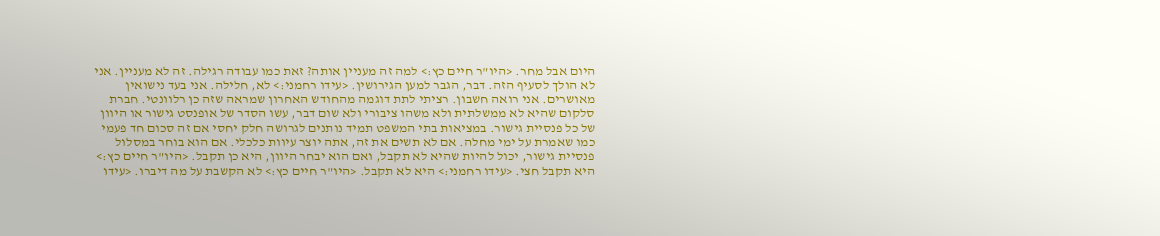היום אבל מחר. <היו"ר חיים כץ:> למה זה מעניין אותה? זאת כמו עבודה רגילה. זה לא מעניין. אני לא הולך לסעיף הזה. דבר, הגבר למען הגירושין. <עידו רחמני:> לא, חלילה. אני בעד נישואין מאושרים. אני רואה חשבון. רציתי לתת דוגמה מהחודש האחרון שמראה שזה כן רלוונטי. חברת סלקום שהיא לא ממשלתית ולא משהו ציבורי ולא שום דבר, עשו הסדר של אופנסט גישור או היוון של כל פנסיית גישור. במציאות בתי המשפט תמיד נותנים לגרושה חלק יחסי אם זה סכום חד פעמי כמו שאמרת על ימי מחלה. אם לא תשים את זה, אתה יוצר עיוות כלכלי. אם הוא בוחר במסלול פנסיית גישור, יכול להיות שהיא לא תקבל, ואם הוא יבחר היוון, היא כן תקבל. <היו"ר חיים כץ:> היא תקבל חצי. <עידו רחמני:> היא לא תקבל. <היו"ר חיים כץ:> לא הקשבת על מה דיברו. <עידו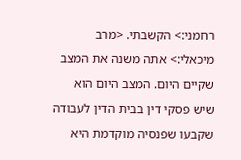רחמני:> הקשבתי. <מרב מיכאלי:> אתה משנה את המצב שקיים היום. המצב היום הוא שיש פסקי דין בבית הדין לעבודה שקבעו שפנסיה מוקדמת היא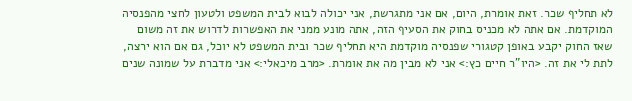לא תחליף שכר. זאת אומרת, היום, אם אני מתגרשת, אני יכולה לבוא לבית המשפט ולטעון לחצי מהפנסיה המוקדמת. אם אתה לא מכניס בחוק את הסעיף הזה, אתה מונע ממני את האפשרות לדרוש את זה משום שאז החוק יקבע באופן קטגורי שפנסיה מוקדמת היא תחליף שכר ובית המשפט לא יוכל, גם אם הוא ירצה, לתת לי את זה. <היו"ר חיים כץ:> אני לא מבין מה את אומרת. <מרב מיכאלי:> אני מדברת על שמונה שנים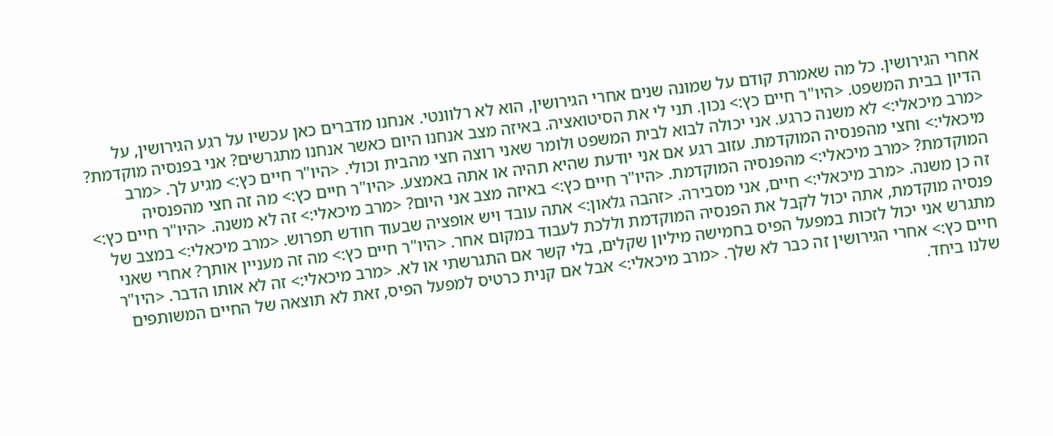אחרי הגירושין. כל מה שאמרת קודם על שמונה שנים אחרי הגירושין, הוא לא רלוונטי. אנחנו מדברים כאן עכשיו על רגע הגירושין, על הדיון בבית המשפט. <היו"ר חיים כץ:> נכון. תני לי את הסיטואציה. באיזה מצב אנחנו היום כאשר אנחנו מתגרשים? אני בפנסיה מוקדמת? <מרב מיכאלי:> לא משנה כרגע. אני יכולה לבוא לבית המשפט ולומר שאני רוצה חצי מהבית וכולי. <היו"ר חיים כץ:> מגיע לך. <מרב מיכאלי:> וחצי מהפנסיה המוקדמת. עזוב רגע אם אני יודעת שהיא תהיה או אתה באמצע. <היו"ר חיים כץ:> מה זה חצי מהפנסיה המוקדמת? <מרב מיכאלי:> מהפנסיה המוקדמת. <היו"ר חיים כץ:> באיזה מצב אני היום? <מרב מיכאלי:> זה לא משנה. <היו"ר חיים כץ:> זה כן משנה. <מרב מיכאלי:> חיים, אני מסבירה. <זהבה גלאון:> אתה עובד ויש אופציה שבעוד חודש תפרוש. <מרב מיכאלי:> במצב של פנסיה מוקדמת, אתה יכול לקבל את הפנסיה המוקדמת וללכת לעבוד במקום אחר. <היו"ר חיים כץ:> מה זה מעניין אותך? אחרי שאני מתגרש אני יכול לזכות במפעל הפיס בחמישה מיליון שקלים, בלי קשר אם התגרשתי או לא. <מרב מיכאלי:> זה לא אותו הדבר. <היו"ר חיים כץ:> אחרי הגירושין זה כבר לא שלך. <מרב מיכאלי:> אבל אם קנית כרטיס למפעל הפיס, זאת לא תוצאה של החיים המשותפים שלנו ביחד.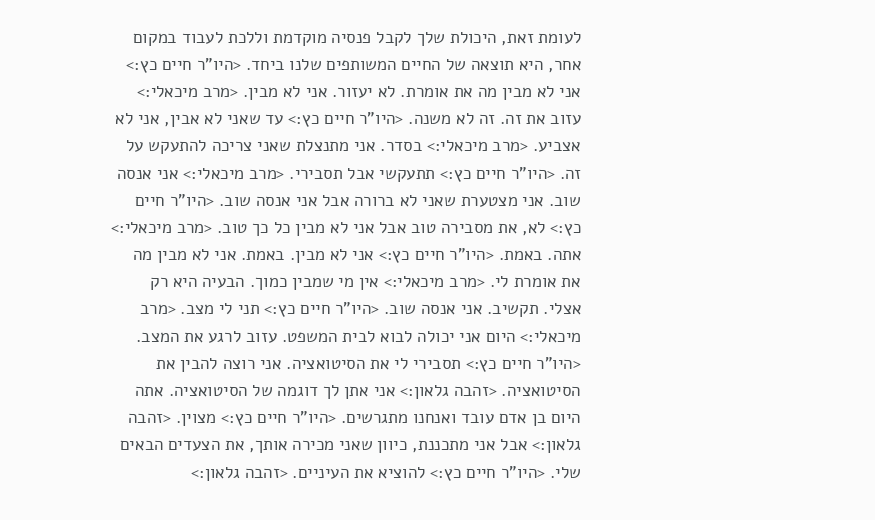לעומת זאת, היכולת שלך לקבל פנסיה מוקדמת וללכת לעבוד במקום אחר, היא תוצאה של החיים המשותפים שלנו ביחד. <היו"ר חיים כץ:> אני לא מבין מה את אומרת. לא יעזור. אני לא מבין. <מרב מיכאלי:> עזוב את זה. זה לא משנה. <היו"ר חיים כץ:> עד שאני לא אבין, אני לא אצביע. <מרב מיכאלי:> בסדר. אני מתנצלת שאני צריכה להתעקש על זה. <היו"ר חיים כץ:> תתעקשי אבל תסבירי. <מרב מיכאלי:> אני אנסה שוב. אני מצטערת שאני לא ברורה אבל אני אנסה שוב. <היו"ר חיים כץ:> לא, את מסבירה טוב אבל אני לא מבין כל כך טוב. <מרב מיכאלי:> אתה. באמת. <היו"ר חיים כץ:> אני לא מבין. באמת. אני לא מבין מה את אומרת לי. <מרב מיכאלי:> אין מי שמבין כמוך. הבעיה היא רק אצלי. תקשיב. אני אנסה שוב. <היו"ר חיים כץ:> תני לי מצב. <מרב מיכאלי:> היום אני יכולה לבוא לבית המשפט. עזוב לרגע את המצב. <היו"ר חיים כץ:> תסבירי לי את הסיטואציה. אני רוצה להבין את הסיטואציה. <זהבה גלאון:> אני אתן לך דוגמה של הסיטואציה. אתה היום בן אדם עובד ואנחנו מתגרשים. <היו"ר חיים כץ:> מצוין. <זהבה גלאון:> אבל אני מתכננת, כיוון שאני מכירה אותך, את הצעדים הבאים שלי. <היו"ר חיים כץ:> להוציא את העיניים. <זהבה גלאון:>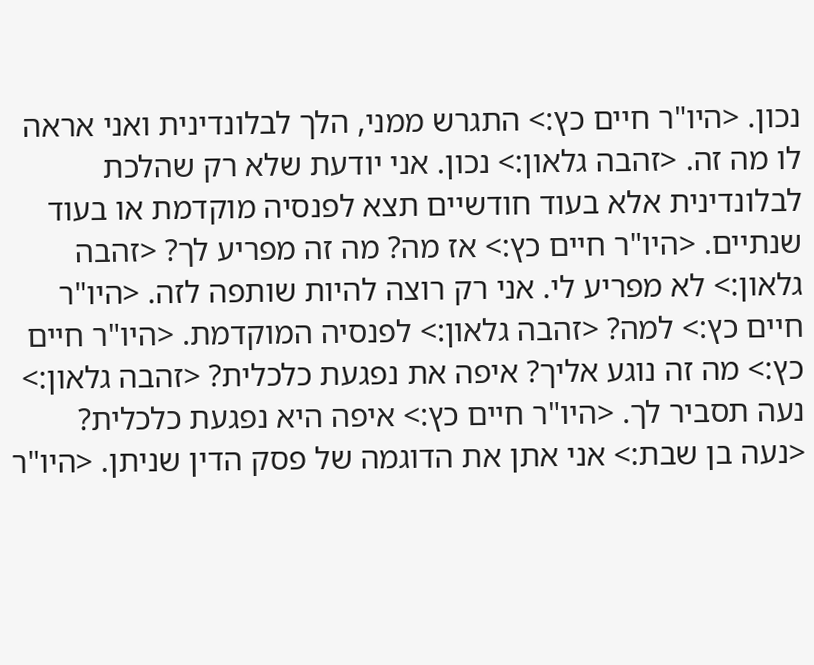נכון. <היו"ר חיים כץ:> התגרש ממני, הלך לבלונדינית ואני אראה לו מה זה. <זהבה גלאון:> נכון. אני יודעת שלא רק שהלכת לבלונדינית אלא בעוד חודשיים תצא לפנסיה מוקדמת או בעוד שנתיים. <היו"ר חיים כץ:> אז מה? מה זה מפריע לך? <זהבה גלאון:> לא מפריע לי. אני רק רוצה להיות שותפה לזה. <היו"ר חיים כץ:> למה? <זהבה גלאון:> לפנסיה המוקדמת. <היו"ר חיים כץ:> מה זה נוגע אליך? איפה את נפגעת כלכלית? <זהבה גלאון:> נעה תסביר לך. <היו"ר חיים כץ:> איפה היא נפגעת כלכלית? <נעה בן שבת:> אני אתן את הדוגמה של פסק הדין שניתן. <היו"ר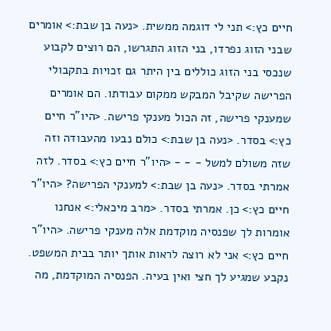חיים כץ:> תני לי דוגמה ממשית. <נעה בן שבת:> אומרים שבני הזוג נפרדו, בני הזוג התגרשו, הם רוצים לקבוע שנכסי בני הזוג כוללים בין היתר גם זכויות בתקבולי הפרישה שקיבל המבקש ממקום עבודתו. הם אומרים שמענקי פרישה, זה הכול מענקי פרישה. <היו"ר חיים כץ:> בסדר. <נעה בן שבת:> כולם נבעו מהעבודה וזה שזה משולם למשל - - - <היו"ר חיים כץ:> בסדר. לזה אמרתי בסדר. <נעה בן שבת:> למענקי הפרישה? <היו"ר חיים כץ:> כן. אמרתי בסדר. <מרב מיכאלי:> אנחנו אומרות לך שפנסיה מוקדמת אלה מענקי פרישה. <היו"ר חיים כץ:> אני לא רוצה לראות אותך יותר בבית המשפט. נקבע שמגיע לך חצי ואין בעיה. הפנסיה המוקדמת, מה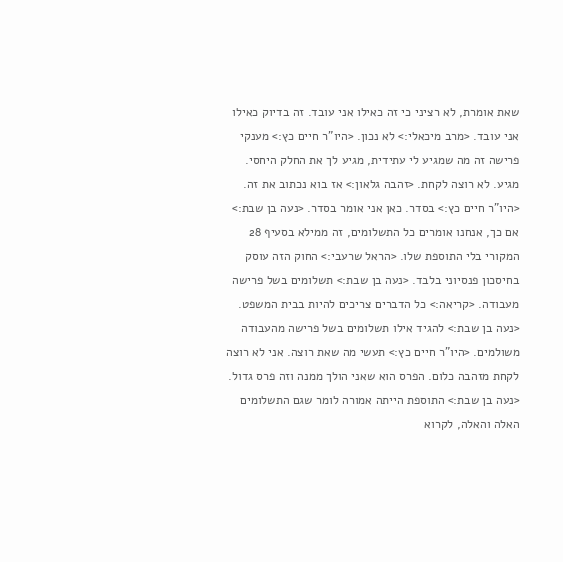שאת אומרת, לא רציני כי זה כאילו אני עובד. זה בדיוק כאילו אני עובד. <מרב מיכאלי:> לא נכון. <היו"ר חיים כץ:> מענקי פרישה זה מה שמגיע לי עתידית, מגיע לך את החלק היחסי. מגיע. לא רוצה לקחת. <זהבה גלאון:> אז בוא נכתוב את זה. <היו"ר חיים כץ:> בסדר. כאן אני אומר בסדר. <נעה בן שבת:> אם כך, אנחנו אומרים כל התשלומים, זה ממילא בסעיף 28 המקורי בלי התוספת שלו. <הראל שרעבי:> החוק הזה עוסק בחיסכון פנסיוני בלבד. <נעה בן שבת:> תשלומים בשל פרישה מעבודה. <קריאה:> כל הדברים צריכים להיות בבית המשפט. <נעה בן שבת:> להגיד אילו תשלומים בשל פרישה מהעבודה משולמים. <היו"ר חיים כץ:> תעשי מה שאת רוצה. אני לא רוצה לקחת מזהבה כלום. הפרס הוא שאני הולך ממנה וזה פרס גדול. <נעה בן שבת:> התוספת הייתה אמורה לומר שגם התשלומים האלה והאלה, לקרוא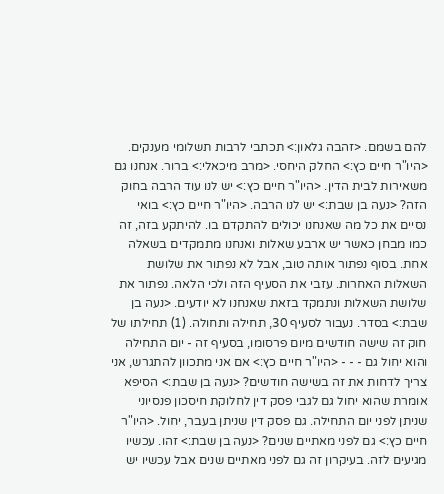להם בשמם. <זהבה גלאון:> תכתבי לרבות תשלומי מענקים. <היו"ר חיים כץ:> החלק היחסי. <מרב מיכאלי:> ברור. אנחנו גם משאירות לבית הדין. <היו"ר חיים כץ:> יש לנו עוד הרבה בחוק הזה? <נעה בן שבת:> יש לנו הרבה. <היו"ר חיים כץ:> בואי נסיים את כל מה שאנחנו יכולים להתקדם בו. להיתקע בזה, זה כמו מבחן כאשר יש ארבע שאלות ואנחנו מתמקדים בשאלה אחת. בסוף נפתור אותה טוב, אבל לא נפתור את שלושת השאלות האחרות. עזבי את הסעיף הזה ולכי הלאה. נפתור את שלושת השאלות ונתמקד בזאת שאנחנו לא יודעים. <נעה בן שבת:> בסדר. נעבור לסעיף 30, תחילה ותחולה. (1) תחילתו של חוק זה שישה חודשים מיום פרסומו, בסעיף זה - יום התחילה והוא יחול גם - - - <היו"ר חיים כץ:> אם אני מתכוון להתגרש, אני צריך לדחות את זה בשישה חודשים? <נעה בן שבת:> הסיפא אומרת שהוא יחול גם לגבי פסק דין לחלוקת חיסכון פנסיוני שניתן לפני יום התחילה. גם פסק דין שניתן בעבר, יחול. <היו"ר חיים כץ:> גם לפני מאתיים שנים? <נעה בן שבת:> זהו. עכשיו מגיעים לזה. בעיקרון זה גם לפני מאתיים שנים אבל עכשיו יש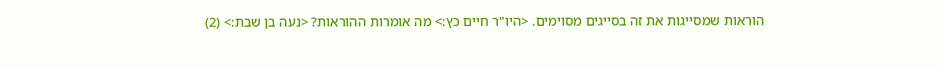הוראות שמסייגות את זה בסייגים מסוימים. <היו"ר חיים כץ:> מה אומרות ההוראות? <נעה בן שבת:> (2)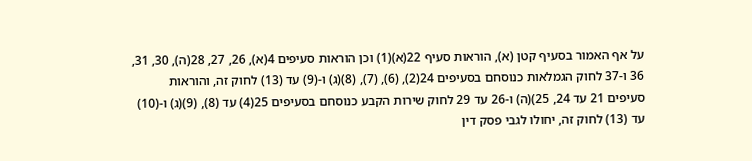על אף האמור בסעיף קטן (א), הוראות סעיף 22(א)(1) וכן הוראות סעיפים 4(א), 26, 27, 28(ה), 30, 31, 36 ו-37 לחוק הגמלאות כנוסחם בסעיפים 24(2), (6), (7), (8)(ג) ו-(9) עד (13) לחוק זה, והוראות סעיפים 21 עד 24, 25)(ה) ו-26 עד 29 לחוק שירות הקבע כנוסחם בסעיפים 25(4) עד (8), (9)(ג) ו-(10) עד (13) לחוק זה, יחולו לגבי פסק דין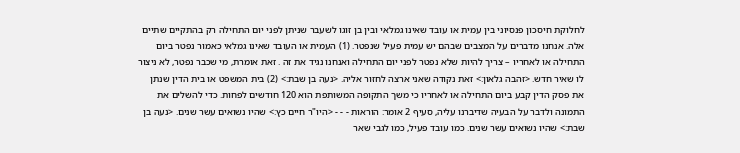לחלוקת חיסכון פנסיוני בין עמית או עובד שאינו גמלאי ובין בן זוגו לשעבר שניתן לפני יום התחילה רק בהתקיים שתיים אלה. אנחנו מדברים על המצבים שבהם יש עמית פעיל שנפטר. (1) העמית או העובד שאינו גמלאי כאמור נפטר ביום התחילה או לאחריו – צריך להיות שלא נפטר לפני יום התחילה ואנחנו נגיד את זה . זאת אומרת, מי שכבר נפטר, לא ניצור לו שאיר חדש. <זהבה גלאון:> זאת נקודה שאני ארצה לחזור אליה. <נעה בן שבת:> (2) בית המשפט או בית הדין שנתן את פסק הדין קבע ביום התחילה או לאחריו כי משך התקופה המשותפת הוא 120 חודשים לפחות. כדי להשלים את התמונה ולדבר על הבעיה שדיברנו עליה, סעיף 2 אומר: הוראות - - - <היו"ר חיים כץ:> שהיו נשואים עשר שנים. <נעה בן שבת:> שהיו נשואים עשר שנים. כמו עובד פעיל, כמו לגבי שאר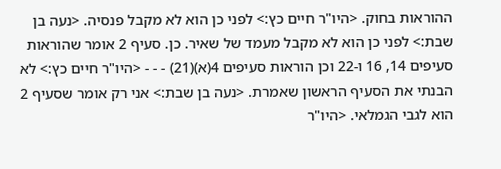ההוראות בחוק. <היו"ר חיים כץ:> לפני כן הוא לא מקבל פנסיה. <נעה בן שבת:> לפני כן הוא לא מקבל מעמד של שאיר. כן. סעיף 2 אומר שהוראות סעיפים 14, 16 ו-22 וכן הוראות סעיפים 4(א)(21) - - - <היו"ר חיים כץ:> לא הבנתי את הסעיף הראשון שאמרת. <נעה בן שבת:> אני רק אומר שסעיף 2 הוא לגבי הגמלאי. <היו"ר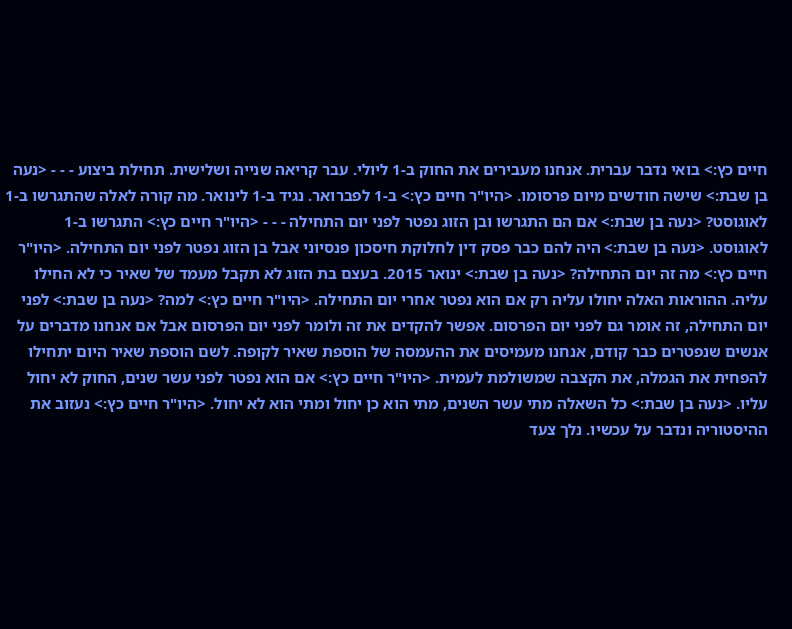חיים כץ:> בואי נדבר עברית. אנחנו מעבירים את החוק ב-1 ליולי. עבר קריאה שנייה ושלישית. תחילת ביצוע - - - <נעה בן שבת:> שישה חודשים מיום פרסומו. <היו"ר חיים כץ:> ב-1 לפברואר. נגיד ב-1 לינואר. מה קורה לאלה שהתגרשו ב-1 לאוגוסט? <נעה בן שבת:> אם הם התגרשו ובן הזוג נפטר לפני יום התחילה - - - <היו"ר חיים כץ:> התגרשו ב-1 לאוגוסט. <נעה בן שבת:> היה להם כבר פסק דין לחלוקת חיסכון פנסיוני אבל בן הזוג נפטר לפני יום התחילה. <היו"ר חיים כץ:> מה זה יום התחילה? <נעה בן שבת:> ינואר 2015. בעצם בת הזוג לא תקבל מעמד של שאיר כי לא החילו עליה. ההוראות האלה יחולו עליה רק אם הוא נפטר אחרי יום התחילה. <היו"ר חיים כץ:> למה? <נעה בן שבת:> לפני יום התחילה, זה אומר גם לפני יום הפרסום. אפשר להקדים את זה ולומר לפני יום הפרסום אבל אם אנחנו מדברים על אנשים שנפטרים כבר קודם, אנחנו מעמיסים את ההעמסה של הוספת שאיר לקופה. לשם הוספת שאיר היום יתחילו להפחית את הגמלה, את הקצבה שמשולמת לעמית. <היו"ר חיים כץ:> אם הוא נפטר לפני עשר שנים, החוק לא יחול עליו. <נעה בן שבת:> כל השאלה מתי עשר השנים, מתי הוא כן יחול ומתי הוא לא יחול. <היו"ר חיים כץ:> נעזוב את ההיסטוריה ונדבר על עכשיו. נלך צעד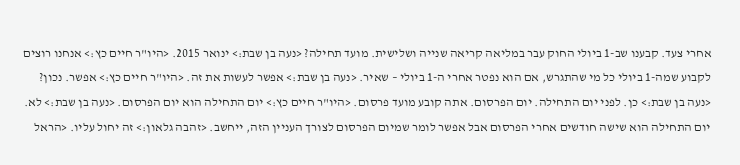אחרי צעד. קבענו שב-1 ביולי החוק עבר במליאה קריאה שנייה ושלישית. מועד תחילה? <נעה בן שבת:> ינואר 2015. <היו"ר חיים כץ:> אנחנו רוצים לקבוע שמה-1 ביולי כל מי שהתגרש, אם הוא נפטר אחרי ה-1 ביולי – שאיר. <נעה בן שבת:> אפשר לעשות את זה. <היו"ר חיים כץ:> אפשר. נכון? <נעה בן שבת:> כן. לפני יום התחילה. יום הפרסום. אתה קובע מועד פרסום. <היו"ר חיים כץ:> יום התחילה הוא יום הפרסום. <נעה בן שבת:> לא. יום התחילה הוא שישה חודשים אחרי הפרסום אבל אפשר לומר שמיום הפרסום לצורך העניין הזה, ייחשב. <זהבה גלאון:> זה יחול עליו. <הראל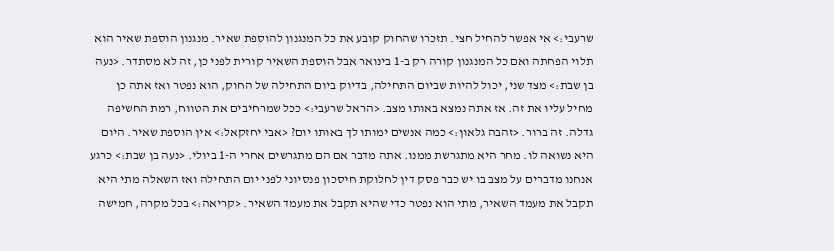שרעבי:> אי אפשר להחיל חצי. תזכרו שהחוק קובע את כל המנגנון להוספת שאיר. מנגנון הוספת שאיר הוא תלוי הפחתה ואם כל המנגנון קורה רק ב-1 בינואר אבל הוספת השאיר קורית לפני כן, זה לא מסתדר. <נעה בן שבת:> מצד שני, יכול להיות שביום התחילה, בדיוק ביום התחילה של החוק, הוא נפטר ואז אתה כן מחיל עליו את זה. אז אתה נמצא באותו מצב. <הראל שרעבי:> ככל שמרחיבים את הטווח, רמת החשיפה גדלה. זה ברור. <זהבה גלאון:> כמה אנשים ימותו לך באותו יום? <אבי יחזקאל:> אין הוספת שאיר. היום היא נשואה לו. מחר היא מתגרשת ממנו. אתה מדבר אם הם מתגרשים אחרי ה-1 ביולי. <נעה בן שבת:> כרגע אנחנו מדברים על מצב בו יש כבר פסק דין לחלוקת חיסכון פנסיוני לפני יום התחילה ואז השאלה מתי היא תקבל את מעמד השאיר, מתי הוא נפטר כדי שהיא תקבל את מעמד השאיר. <קריאה:> בכל מקרה, חמישה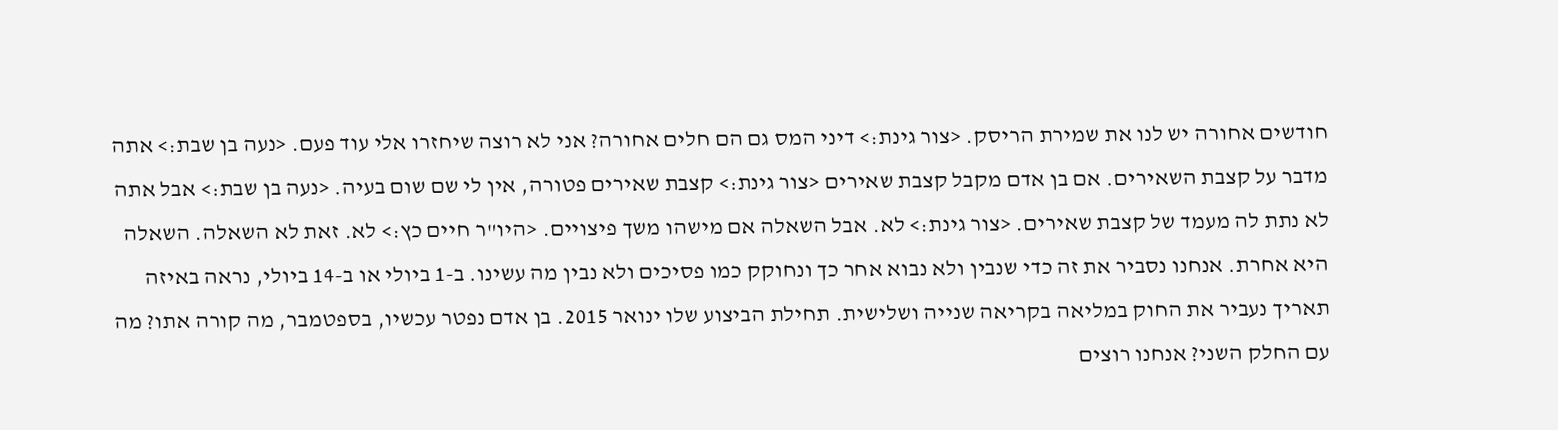חודשים אחורה יש לנו את שמירת הריסק. <צור גינת:> דיני המס גם הם חלים אחורה? אני לא רוצה שיחזרו אלי עוד פעם. <נעה בן שבת:> אתה מדבר על קצבת השאירים. אם בן אדם מקבל קצבת שאירים <צור גינת:> קצבת שאירים פטורה, אין לי שם שום בעיה. <נעה בן שבת:> אבל אתה לא נתת לה מעמד של קצבת שאירים. <צור גינת:> לא. אבל השאלה אם מישהו משך פיצויים. <היו"ר חיים כץ:> לא. זאת לא השאלה. השאלה היא אחרת. אנחנו נסביר את זה כדי שנבין ולא נבוא אחר כך ונחוקק כמו פסיכים ולא נבין מה עשינו. ב-1 ביולי או ב-14 ביולי, נראה באיזה תאריך נעביר את החוק במליאה בקריאה שנייה ושלישית. תחילת הביצוע שלו ינואר 2015. בן אדם נפטר עכשיו, בספטמבר, מה קורה אתו? מה עם החלק השני? אנחנו רוצים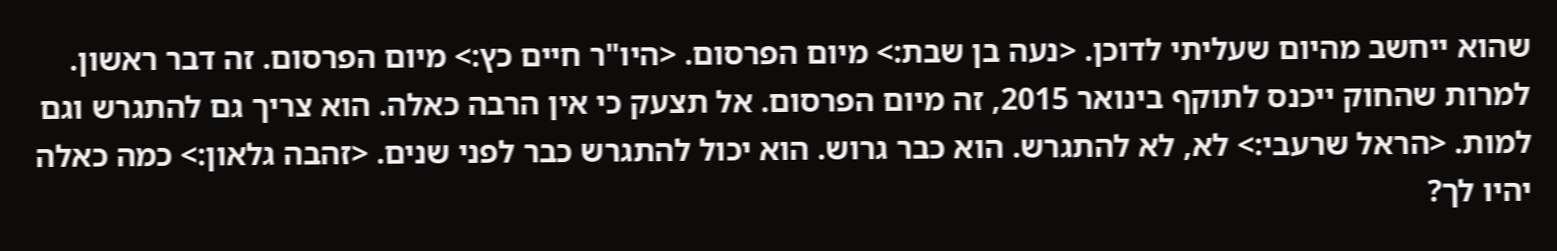שהוא ייחשב מהיום שעליתי לדוכן. <נעה בן שבת:> מיום הפרסום. <היו"ר חיים כץ:> מיום הפרסום. זה דבר ראשון. למרות שהחוק ייכנס לתוקף בינואר 2015, זה מיום הפרסום. אל תצעק כי אין הרבה כאלה. הוא צריך גם להתגרש וגם למות. <הראל שרעבי:> לא, לא להתגרש. הוא כבר גרוש. הוא יכול להתגרש כבר לפני שנים. <זהבה גלאון:> כמה כאלה יהיו לך?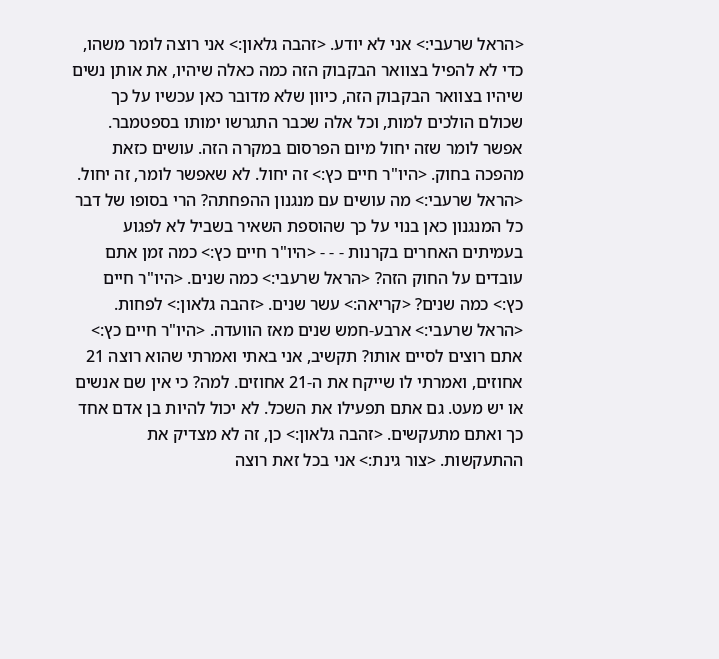<הראל שרעבי:> אני לא יודע. <זהבה גלאון:> אני רוצה לומר משהו, כדי לא להפיל בצוואר הבקבוק הזה כמה כאלה שיהיו, את אותן נשים שיהיו בצוואר הבקבוק הזה, כיוון שלא מדובר כאן עכשיו על כך שכולם הולכים למות, וכל אלה שכבר התגרשו ימותו בספטמבר. אפשר לומר שזה יחול מיום הפרסום במקרה הזה. עושים כזאת מהפכה בחוק. <היו"ר חיים כץ:> זה יחול. לא שאפשר לומר, זה יחול. <הראל שרעבי:> מה עושים עם מנגנון ההפחתה? הרי בסופו של דבר כל המנגנון כאן בנוי על כך שהוספת השאיר בשביל לא לפגוע בעמיתים האחרים בקרנות - - - <היו"ר חיים כץ:> כמה זמן אתם עובדים על החוק הזה? <הראל שרעבי:> כמה שנים. <היו"ר חיים כץ:> כמה שנים? <קריאה:> עשר שנים. <זהבה גלאון:> לפחות. <הראל שרעבי:> ארבע-חמש שנים מאז הוועדה. <היו"ר חיים כץ:> אתם רוצים לסיים אותו? תקשיב, אני באתי ואמרתי שהוא רוצה 21 אחוזים, ואמרתי לו שייקח את ה-21 אחוזים. למה? כי אין שם אנשים או יש מעט. גם אתם תפעילו את השכל. לא יכול להיות בן אדם אחד כך ואתם מתעקשים. <זהבה גלאון:> כן, זה לא מצדיק את ההתעקשות. <צור גינת:> אני בכל זאת רוצה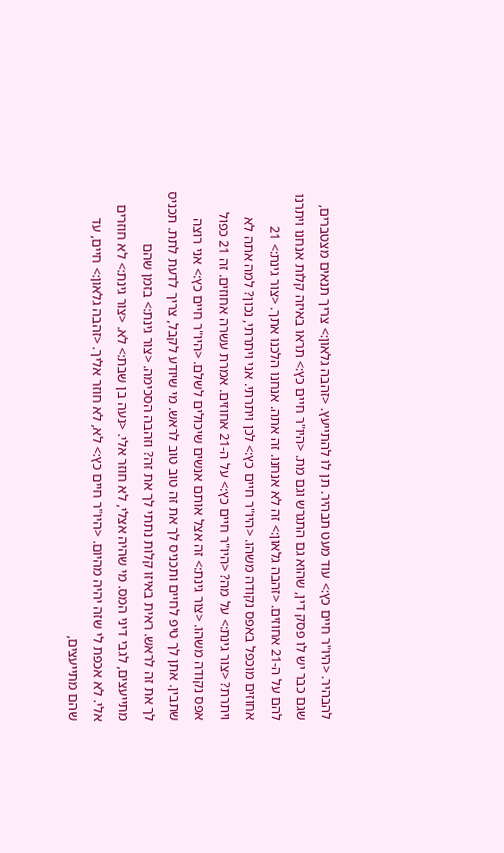להבהיר. <היו"ר חיים כץ:> עוד מעט תבהיר. תן לו להתייעץ. <זהבה גלאון:> צריך תנאים מצטברים, שגם כבר יש לו פסק דין, שהוא גם התגרש וגם מת. <היו"ר חיים כץ:> תראו באיזה קלות אנחנו ויתרנו להם על ה-21 אחוזים. <זהבה גלאון:> זה לא אנחנו. זה אתה. אנחנו הלכנו אתך. <צור גינת:> 21 אחוזים מוכפל באפס נקודה משהו. <היו"ר חיים כץ:> לכן ויתרתי. אני ויתרתי, נכון? למה אתה לא ויתרת? <צור גינת:> על מה? <היו"ר חיים כץ:> על ה-21 אחוזים. אמרת עשרה אחוזים. זה 21 כפול אפס נקודה משהו. <צור גינת:> זה אצל אותם אנשים שיכולים לשלם. <היו"ר חיים כץ:> אני רוצה שתבין. אתן לך טיפ לחיים ותכניס לך את זה טוב טוב לראש. מי שיודע לקבל, צריך לדעת לתת. תכניס לך את זה לראש. ראית באיזו קלות נתתי לך את זה? וזהבה הסכימה. <צור גינת:> בזמן שהם מתייעצים, לגבי דיני המס. מי שהיה אצלי, לא חוזר אלי. <נעה בן שבת:> לא. <צור גינת:> לא חוזרים אלי. לא אכפת לי שזה יהיה מהיום. <היו"ר חיים כץ:> לא, לא חוזר אליך. <זהבה גלאון:> חיים, עד שהם מתייעצים,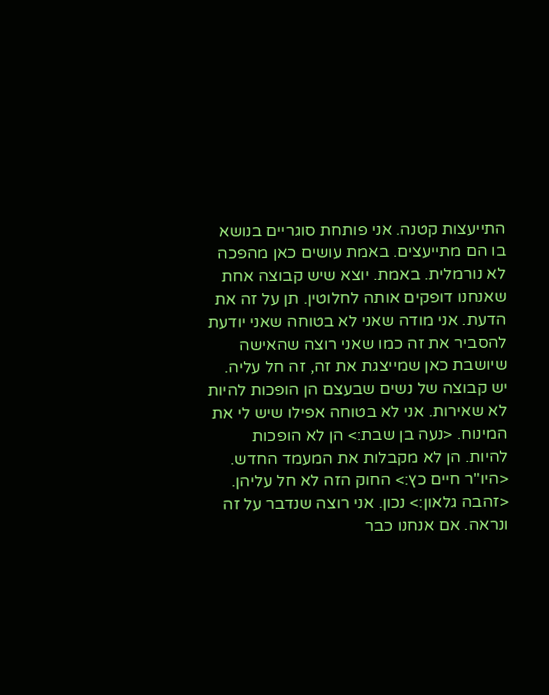התייעצות קטנה. אני פותחת סוגריים בנושא בו הם מתייעצים. באמת עושים כאן מהפכה לא נורמלית. באמת. יוצא שיש קבוצה אחת שאנחנו דופקים אותה לחלוטין. תן על זה את הדעת. אני מודה שאני לא בטוחה שאני יודעת להסביר את זה כמו שאני רוצה שהאישה שיושבת כאן שמייצגת את זה, זה חל עליה. יש קבוצה של נשים שבעצם הן הופכות להיות לא שאירות. אני לא בטוחה אפילו שיש לי את המינוח. <נעה בן שבת:> הן לא הופכות להיות. הן לא מקבלות את המעמד החדש. <היו"ר חיים כץ:> החוק הזה לא חל עליהן. <זהבה גלאון:> נכון. אני רוצה שנדבר על זה ונראה. אם אנחנו כבר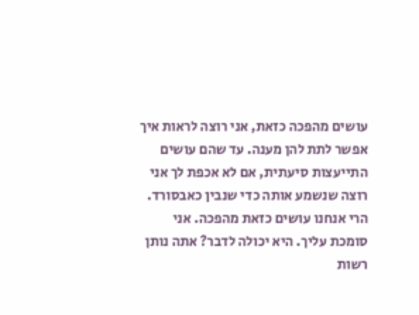עושים מהפכה כזאת, אני רוצה לראות איך אפשר לתת להן מענה. עד שהם עושים התייעצות סיעתית, אם לא אכפת לך אני רוצה שנשמע אותה כדי שנבין כאבסורד. הרי אנחנו עושים כזאת מהפכה. אני סומכת עליך. היא יכולה לדבר? אתה נותן רשות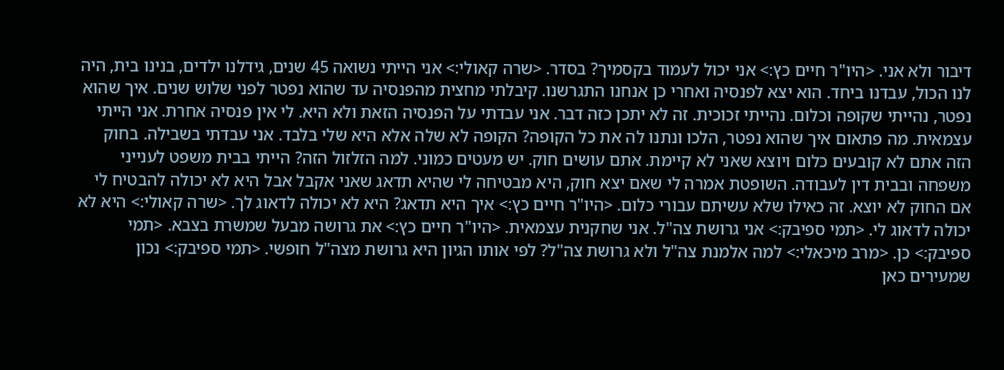דיבור ולא אני. <היו"ר חיים כץ:> אני יכול לעמוד בקסמיך? בסדר. <שרה קאולי:> אני הייתי נשואה 45 שנים, גידלנו ילדים, בנינו בית, היה לנו הכול, עבדנו ביחד. הוא יצא לפנסיה ואחרי כן אנחנו התגרשנו. קיבלתי מחצית מהפנסיה עד שהוא נפטר לפני שלוש שנים. איך שהוא נפטר, נהייתי שקופה וכלום. נהייתי זכוכית. זה לא יתכן כזה דבר. אני עבדתי על הפנסיה הזאת ולא היא. לי אין פנסיה אחרת. אני הייתי עצמאית. מה פתאום איך שהוא נפטר, הלכו ונתנו לה את כל הקופה? הקופה לא שלה אלא היא שלי בלבד. אני עבדתי בשבילה. בחוק הזה אתם לא קובעים כלום ויוצא שאני לא קיימת. אתם עושים חוק. יש מעטים כמוני. למה הזלזול הזה? הייתי בבית משפט לענייני משפחה ובבית דין לעבודה. השופטת אמרה לי שאם יצא חוק, היא מבטיחה לי שהיא תדאג שאני אקבל אבל היא לא יכולה להבטיח לי אם החוק לא יוצא. זה כאילו שלא עשיתם עבורי כלום. <היו"ר חיים כץ:> איך היא תדאג? היא לא יכולה לדאוג לך. <שרה קאולי:> היא לא יכולה לדאוג לי. <תמי ספיבק:> אני גרושת צה"ל. אני שחקנית עצמאית. <היו"ר חיים כץ:> את גרושה מבעל שמשרת בצבא. <תמי ספיבק:> כן. <מרב מיכאלי:> למה אלמנת צה"ל ולא גרושת צה"ל? לפי אותו הגיון היא גרושת מצה"ל חופשי. <תמי ספיבק:> נכון שמעירים כאן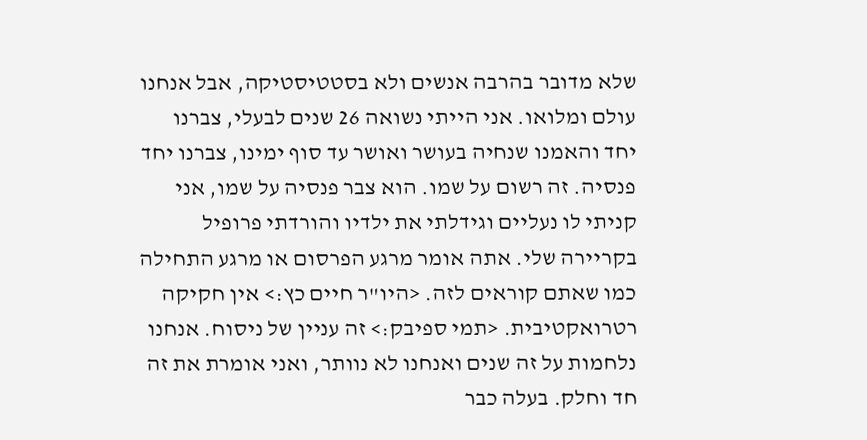שלא מדובר בהרבה אנשים ולא בסטטיסטיקה, אבל אנחנו עולם ומלואו. אני הייתי נשואה 26 שנים לבעלי, צברנו יחד והאמנו שנחיה בעושר ואושר עד סוף ימינו, צברנו יחד פנסיה. זה רשום על שמו. הוא צבר פנסיה על שמו, אני קניתי לו נעליים וגידלתי את ילדיו והורדתי פרופיל בקריירה שלי. אתה אומר מרגע הפרסום או מרגע התחילה כמו שאתם קוראים לזה. <היו"ר חיים כץ:> אין חקיקה רטרואקטיבית. <תמי ספיבק:> זה עניין של ניסוח. אנחנו נלחמות על זה שנים ואנחנו לא נוותר, ואני אומרת את זה חד וחלק. בעלה כבר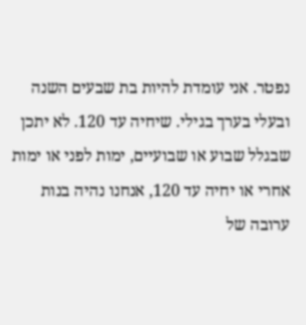נפטר. אני עומדת להיות בת שבעים השנה ובעלי בערך בגילי. שיחיה עד 120. לא יתכן שבגלל שבוע או שבועיים, ימות לפני או ימות אחרי או יחיה עד 120, אנחנו נהיה בנות ערובה של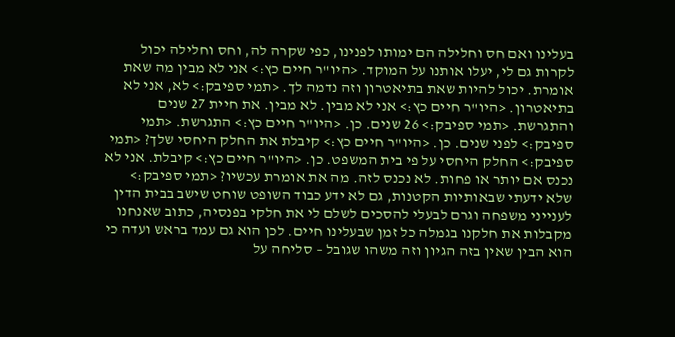בעלינו ואם חס וחלילה הם ימותו לפנינו, כפי שקרה לה, וחס וחלילה יכול לקרות גם לי, יעלו אותנו על המוקד. <היו"ר חיים כץ:> אני לא מבין מה שאת אומרת. יכול להיות שאת בתיאטרון וזה נדמה לך. <תמי ספיבק:> לא, אני לא בתיאטרון. <היו"ר חיים כץ:> אני לא מבין. לא מבין. את חיית 27 שנים והתגרשת. <תמי ספיבק:> 26 שנים. כן. <היו"ר חיים כץ:> התגרשת. <תמי ספיבק:> לפני שנים. כן. <היו"ר חיים כץ:> קיבלת את החלק היחסי שלך? <תמי ספיבק:> החלק היחסי על פי בית המשפט. כן. <היו"ר חיים כץ:> קיבלת. אני לא נכנס אם יותר או פחות. לא נכנס לזה. מה את אומרת עכשיו? <תמי ספיבק:> שלא ידעתי שבאותיות הקטנות, גם לא ידע כבוד השופט שוחט שישב בבית הדין לענייני משפחה וגרם לבעלי להסכים לשלם לי את חלקי בפנסיה, כתוב שאנחנו מקבלות את חלקנו בגמלה כל זמן שבעלינו חיים. לכן הוא גם עמד בראש ועדה כי הוא הבין שאין בזה הגיון וזה משהו שגובל – סליחה על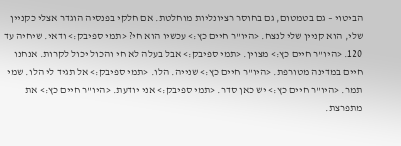הביטוי – גם בטמטום, גם בחוסר רציונליות מוחלטת. אם חלקי בפנסיה הוגדר אצלי כקניין שלי, הוא קניין שלי לנצח. <היו"ר חיים כץ:> עכשיו הוא חי? <תמי ספיבק:> ודאי. שיחיה עד 120. <היו"ר חיים כץ:> מצוין. <תמי ספיבק:> אבל בעלה לא חי והכול יכול לקרות. אנחנו חיים במדינה מטורפת. <היו"ר חיים כץ:> שנייה. הלו. <תמי ספיבק:> אל תגיד לי הלו. שמי תמר. <היו"ר חיים כץ:> יש כאן סדר. <תמי ספיבק:> אני יודעת. <היו"ר חיים כץ:> את מתפרצת.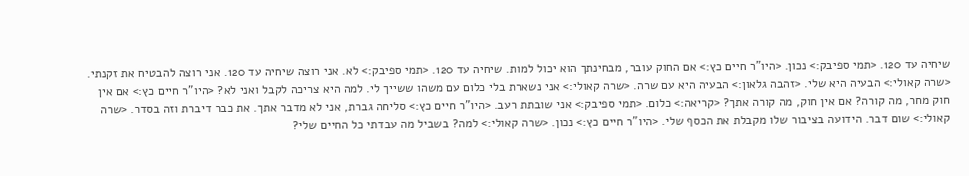שיחיה עד 120. <תמי ספיבק:> נכון. <היו"ר חיים כץ:> אם החוק עובר, מבחינתך הוא יכול למות. שיחיה עד 120. <תמי ספיבק:> לא. אני רוצה שיחיה עד 120. אני רוצה להבטיח את זקנתי. <שרה קאולי:> הבעיה היא שלי. <זהבה גלאון:> הבעיה היא עם שרה. <שרה קאולי:> אני נשארת בלי כלום עם משהו ששייך לי. למה היא צריכה לקבל ואני לא? <היו"ר חיים כץ:> אם אין חוק מחר, מה קורה? אם אין חוק, מה קורה אתך? <קריאה:> כלום. <תמי ספיבק:> אני שובתת רעב. <היו"ר חיים כץ:> סליחה גברת, אני לא מדבר אתך. את כבר דיברת וזה בסדר. <שרה קאולי:> שום דבר. הידועה בציבור שלו מקבלת את הכסף שלי. <היו"ר חיים כץ:> נכון. <שרה קאולי:> למה? בשביל מה עבדתי כל החיים שלי?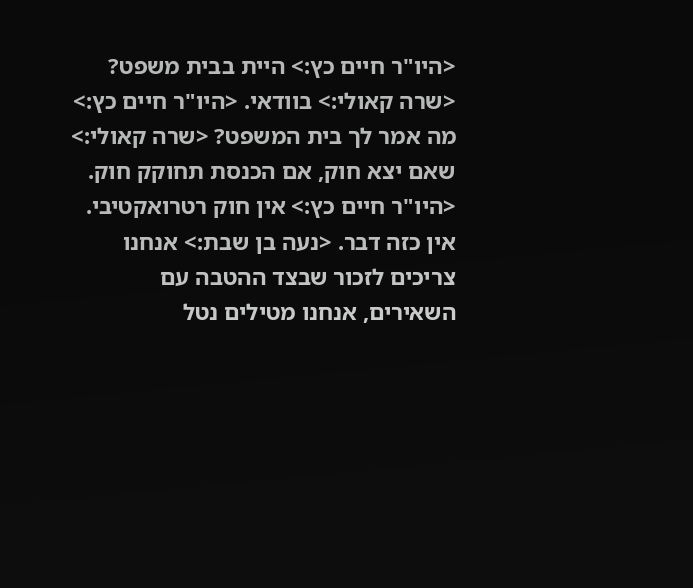<היו"ר חיים כץ:> היית בבית משפט? <שרה קאולי:> בוודאי. <היו"ר חיים כץ:> מה אמר לך בית המשפט? <שרה קאולי:> שאם יצא חוק, אם הכנסת תחוקק חוק. <היו"ר חיים כץ:> אין חוק רטרואקטיבי. אין כזה דבר. <נעה בן שבת:> אנחנו צריכים לזכור שבצד ההטבה עם השאירים, אנחנו מטילים נטל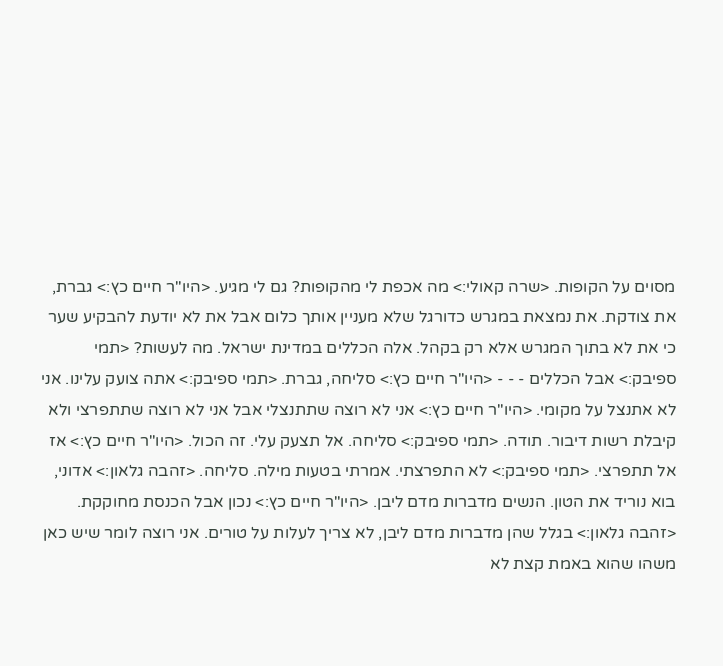מסוים על הקופות. <שרה קאולי:> מה אכפת לי מהקופות? גם לי מגיע. <היו"ר חיים כץ:> גברת, את צודקת. את נמצאת במגרש כדורגל שלא מעניין אותך כלום אבל את לא יודעת להבקיע שער כי את לא בתוך המגרש אלא רק בקהל. אלה הכללים במדינת ישראל. מה לעשות? <תמי ספיבק:> אבל הכללים - - - <היו"ר חיים כץ:> סליחה, גברת. <תמי ספיבק:> אתה צועק עלינו. אני לא אתנצל על מקומי. <היו"ר חיים כץ:> אני לא רוצה שתתנצלי אבל אני לא רוצה שתתפרצי ולא קיבלת רשות דיבור. תודה. <תמי ספיבק:> סליחה. אל תצעק עלי. זה הכול. <היו"ר חיים כץ:> אז אל תתפרצי. <תמי ספיבק:> לא התפרצתי. אמרתי בטעות מילה. סליחה. <זהבה גלאון:> אדוני, בוא נוריד את הטון. הנשים מדברות מדם ליבן. <היו"ר חיים כץ:> נכון אבל הכנסת מחוקקת. <זהבה גלאון:> בגלל שהן מדברות מדם ליבן, לא צריך לעלות על טורים. אני רוצה לומר שיש כאן משהו שהוא באמת קצת לא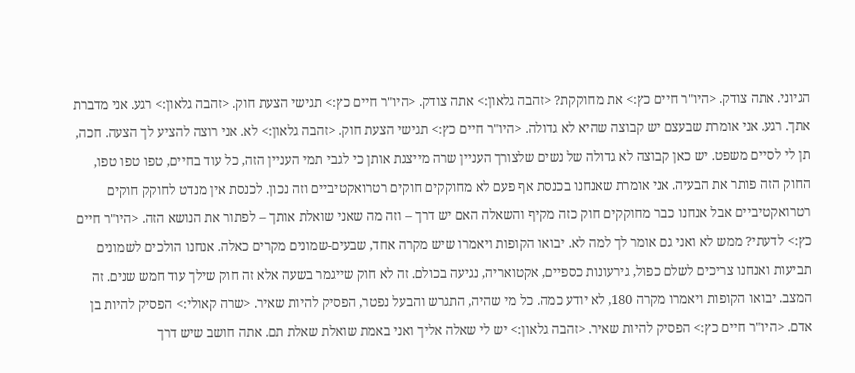הגיוני. אתה צודק. <היו"ר חיים כץ:> את מחוקקת? <זהבה גלאון:> אתה צודק. <היו"ר חיים כץ:> תגישי הצעת חוק. <זהבה גלאון:> רגע. אני מדברת אתך. רגע. אני אומרת שבעצם יש קבוצה שהיא לא גדולה. <היו"ר חיים כץ:> תגישי הצעת חוק. <זהבה גלאון:> לא. אני רוצה להציע לך הצעה. חכה, תן לי לסיים משפט. יש כאן קבוצה לא גדולה של נשים שלצורך העניין שרה מייצגת אותן כי לגבי תמי העניין הזה, כל עוד בחיים, טפו טפו טפו, החוק הזה פותר את הבעיה. אני אומרת שאנחנו בכנסת אף פעם לא מחוקקים חוקים רטרואקטיביים וזה נכון. לכנסת אין מנדט לחוקק חוקים רטרואקטיביים אבל אנחנו כבר מחוקקים חוק כזה מקיף והשאלה האם יש דרך – וזה מה שאני שואלת אותך – לפתור את הנושא הזה. <היו"ר חיים כץ:> לדעתי? ממש לא ואני גם אומר לך למה לא. יבואו הקופות ויאמרו שיש מקרה אחד, שבעים-שמונים מקרים כאלה. אנחנו הולכים לשמונים תביעות ואנחנו צריכים לשלם כפול, גירעונות כספיים, אקטואריה, נגיעה בכולם. זה לא חוק שייגמר בשעה אלא זה חוק שילך עוד חמש שנים. זה המצב. יבואו הקופות ויאמרו מקרה 180, לא יודע כמה. כל מי שהיה, התגרש והבעל נפטר, הפסיק להיות שאיר. <שרה קאולי:> הפסיק להיות בן אדם. <היו"ר חיים כץ:> הפסיק להיות שאיר. <זהבה גלאון:> יש לי שאלה אליך ואני באמת שואלת שאלת תם. אתה חושב שיש דרך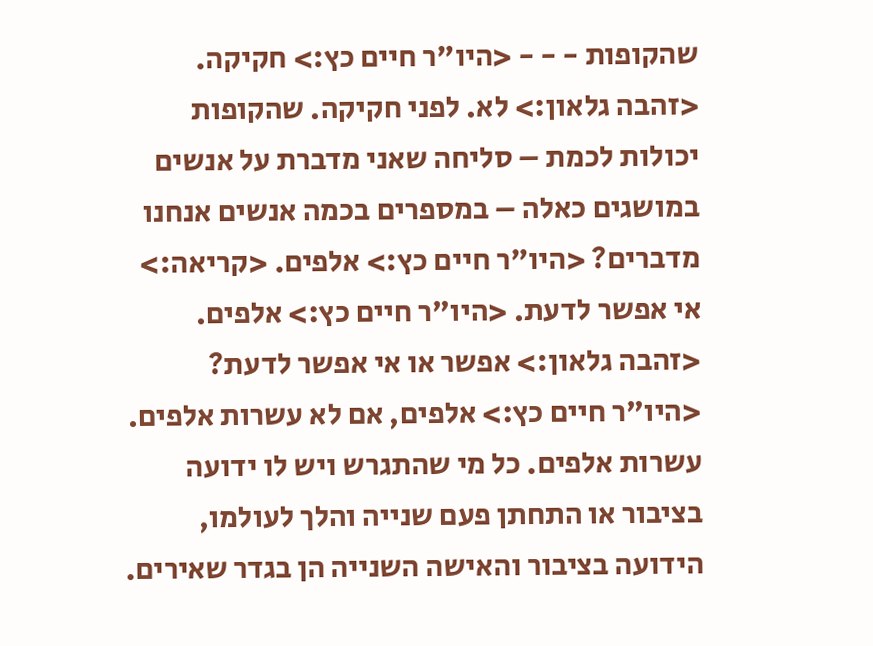שהקופות - - - <היו"ר חיים כץ:> חקיקה. <זהבה גלאון:> לא. לפני חקיקה. שהקופות יכולות לכמת – סליחה שאני מדברת על אנשים במושגים כאלה – במספרים בכמה אנשים אנחנו מדברים? <היו"ר חיים כץ:> אלפים. <קריאה:> אי אפשר לדעת. <היו"ר חיים כץ:> אלפים. <זהבה גלאון:> אפשר או אי אפשר לדעת? <היו"ר חיים כץ:> אלפים, אם לא עשרות אלפים. עשרות אלפים. כל מי שהתגרש ויש לו ידועה בציבור או התחתן פעם שנייה והלך לעולמו, הידועה בציבור והאישה השנייה הן בגדר שאירים.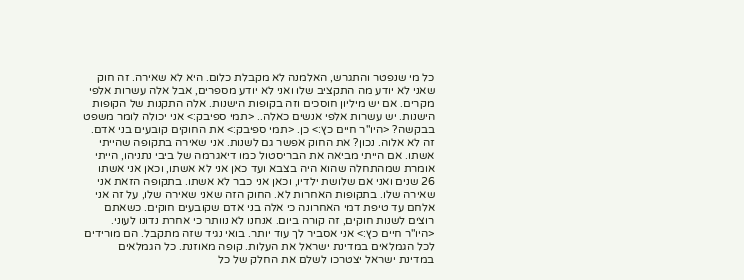כל מי שנפטר והתגרש, האלמנה לא מקבלת כלום. היא לא שאירה. זה חוק שאני לא יודע מה התקציב שלו ואני לא יודע מספרים, אבל אלה עשרות אלפי מקרים. אם יש מיליון חוסכים וזה בקופות הישנות. אלה התקנות של הקופות הישנות. יש עשרות אלפי אנשים כאלה.. <תמי ספיבק:> אני יכולה לומר משפט בבקשה? <היו"ר חיים כץ:> כן. <תמי ספיבק:> את החוקים קובעים בני אדם. זה לא אלוה. נכון? את החוק אפשר גם לשנות. אני שאירה בתקופה שהייתי אשתו. אם הייתי מביאה את הבריסטול כמו דיאגרמה של ביבי נתניהו, הייתי אומרת שמהתחלה שהוא היה בצבא ועד כאן אני לא אשתו, וכאן אני אשתו 26 שנים ואני אם שלושת ילדיו, וכאן אני כבר לא אשתו. בתקופה הזאת אני שאירה שלו. בתקופות האחרות לא. החוק הזה שאני שאירה שלו, על זה אני אלחם עד טיפת דמי האחרונה כי אלה בני אדם שקובעים חוקים. כשאתם רוצים לשנות חוקים, זה קורה ביום. אנחנו לא נוותר כי אחרת נדונו לעוני. <היו"ר חיים כץ:> אני אסביר לך עוד יותר. בואי נגיד שזה מתקבל. הם מורידים לכל הגמלאים במדינת ישראל את העלות. קופה מאוזנת. כל הגמלאים במדינת ישראל יצטרכו לשלם את החלק של כל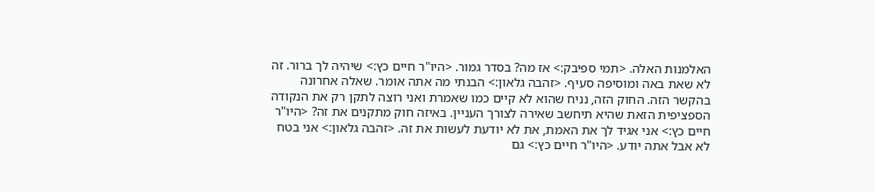האלמנות האלה. <תמי ספיבק:> אז מה? בסדר גמור. <היו"ר חיים כץ:> שיהיה לך ברור. זה לא שאת באה ומוסיפה סעיף. <זהבה גלאון:> הבנתי מה אתה אומר. שאלה אחרונה בהקשר הזה. החוק הזה, נניח שהוא לא קיים כמו שאמרת ואני רוצה לתקן רק את הנקודה הספציפית הזאת שהיא תיחשב שאירה לצורך העניין. באיזה חוק מתקנים את זה? <היו"ר חיים כץ:> אני אגיד לך את האמת, את לא יודעת לעשות את זה. <זהבה גלאון:> אני בטח לא אבל אתה יודע. <היו"ר חיים כץ:> גם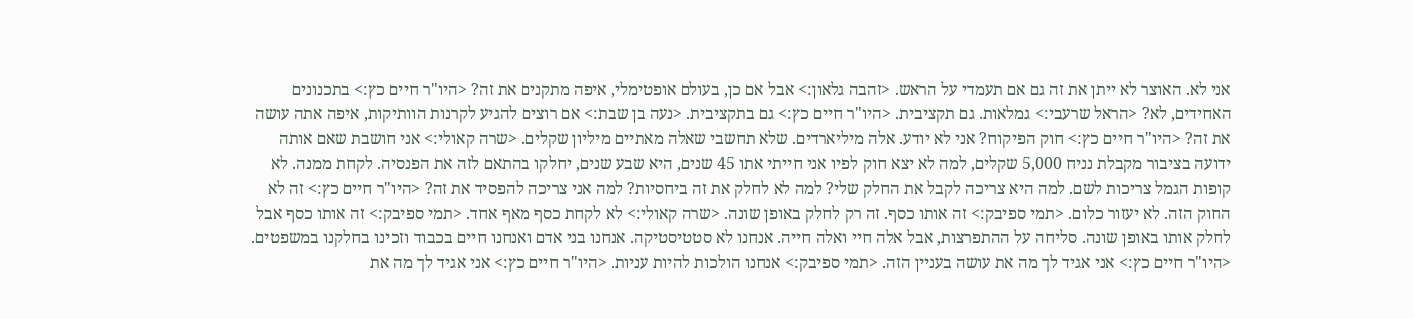אני לא. האוצר לא ייתן את זה גם אם תעמדי על הראש. <זהבה גלאון:> אבל אם כן, בעולם אופטימלי, איפה מתקנים את זה? <היו"ר חיים כץ:> בתכנונים האחידים, לא? <הראל שרעבי:> גמלאות. גם תקציבית. <היו"ר חיים כץ:> גם בתקציבית. <נעה בן שבת:> אם רוצים להגיע לקרנות הוותיקות, איפה אתה עושה את זה? <היו"ר חיים כץ:> חוק הפיקוח? אני לא יודע. אלה מיליארדים. שלא תחשבי שאלה מאתיים מיליון שקלים. <שרה קאולי:> אני חושבת שאם אותה ידועה בציבור מקבלת נניח 5,000 שקלים, למה לא יצא חוק לפיו אני חייתי אתו 45 שנים, היא שבע שנים, יחלקו בהתאם לזה את הפנסיה. לקחת ממנה. לא קופות הגמל צריכות לשם. למה היא צריכה לקבל את החלק שלי? למה לא לחלק את זה ביחסיות? למה אני צריכה להפסיד את זה? <היו"ר חיים כץ:> זה לא החוק הזה. לא יעזור כלום. <תמי ספיבק:> זה אותו כסף. זה רק לחלק באופן שונה. <שרה קאולי:> לא לקחת כסף מאף אחד. <תמי ספיבק:> זה אותו כסף אבל לחלק אותו באופן שונה. סליחה על ההתפרצות, אבל אלה חיי ואלה חייה. אנחנו לא סטטיסטיקה. אנחנו בני אדם ואנחנו חיים בכבוד וזכינו בחלקנו במשפטים. <היו"ר חיים כץ:> אני אגיד לך מה את עושה בעניין הזה. <תמי ספיבק:> אנחנו הולכות להיות עניות. <היו"ר חיים כץ:> אני אגיד לך מה את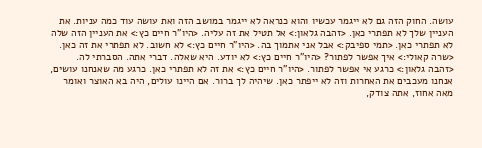עושה. החוק הזה גם לא ייגמר עכשיו והוא כנראה לא ייגמר במושב הזה ואת עושה עוד כמה עניות. את העניין שלך לא תפתרי כאן. <זהבה גלאון:> אל תטיל את זה עליה. <היו"ר חיים כץ:> את העניין הזה שלה לא תפתרי כאן. <תמי ספיבק:> אבל אני אתמוך בה. <היו"ר חיים כץ:> לא חשוב. לא תפתרי את זה כאן. <שרה קאולי:> איך אפשר לפתור? <היו"ר חיים כץ:> לא יודע. היא שאלה. דברי אתה. הסברתי לה. <זהבה גלאון:> כרגע אי אפשר לפתור. <היו"ר חיים כץ:> את זה לא תפתרי כאן. כרגע מה שאנחנו עושים, אנחנו מעכבים את האחרות וזה לא ייפתר כאן. שיהיה לך ברור. אם היינו עולים, היה בא האוצר ואומר מאה אחוז, אתה צודק,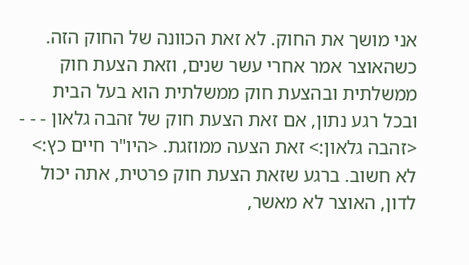אני מושך את החוק. לא זאת הכוונה של החוק הזה. כשהאוצר אמר אחרי עשר שנים, וזאת הצעת חוק ממשלתית ובהצעת חוק ממשלתית הוא בעל הבית ובכל רגע נתון, אם זאת הצעת חוק של זהבה גלאון - - - <זהבה גלאון:> זאת הצעה ממוזגת. <היו"ר חיים כץ:> לא חשוב. ברגע שזאת הצעת חוק פרטית, אתה יכול לדון, האוצר לא מאשר,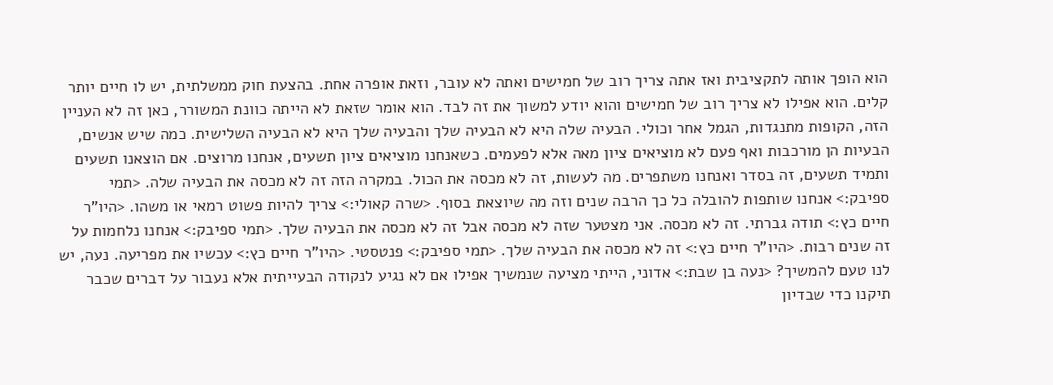הוא הופך אותה לתקציבית ואז אתה צריך רוב של חמישים ואתה לא עובר, וזאת אופרה אחת. בהצעת חוק ממשלתית, יש לו חיים יותר קלים. הוא אפילו לא צריך רוב של חמישים והוא יודע למשוך את זה לבד. הוא אומר שזאת לא הייתה כוונת המשורר, כאן זה לא העניין הזה, הקופות מתנגדות, הגמל אחר וכולי. הבעיה שלה היא לא הבעיה שלך והבעיה שלך היא לא הבעיה השלישית. כמה שיש אנשים, הבעיות הן מורכבות ואף פעם לא מוציאים ציון מאה אלא לפעמים. כשאנחנו מוציאים ציון תשעים, אנחנו מרוצים. אם הוצאנו תשעים ותמיד תשעים, זה בסדר ואנחנו משתפרים. מה לעשות, זה לא מכסה את הכול. במקרה הזה זה לא מכסה את הבעיה שלה. <תמי ספיבק:> אנחנו שותפות להובלה כל כך הרבה שנים וזה מה שיוצאת בסוף. <שרה קאולי:> צריך להיות פשוט רמאי או משהו. <היו"ר חיים כץ:> תודה גברתי. זה לא מכסה. אני מצטער שזה לא מכסה אבל זה לא מכסה את הבעיה שלך. <תמי ספיבק:> אנחנו נלחמות על זה שנים רבות. <היו"ר חיים כץ:> זה לא מכסה את הבעיה שלך. <תמי ספיבק:> פנטסטי. <היו"ר חיים כץ:> עכשיו את מפריעה. נעה, יש לנו טעם להמשיך? <נעה בן שבת:> אדוני, הייתי מציעה שנמשיך אפילו אם לא נגיע לנקודה הבעייתית אלא נעבור על דברים שכבר תיקנו כדי שבדיון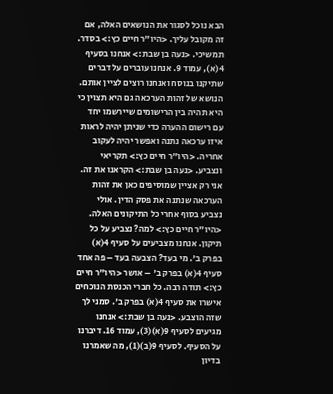הבא נוכל לסגור את הנושאים האלה, אם זה מקובל עליך. <היו"ר חיים כץ:> בסדר. תמשיכי. <נעה בן שבת:> אנחנו בסעיף 4(א), עמוד 9. אנחנו עוברים על דברים שתיקנו בנוסח ואנחנו רוצים לציין אותם. הנושא של זהות הערכאה גם היא תצוין כי היא תהיה בין הרישומים שיירשמו יחד עם רישום ההערה כדי שניתן יהיה לראות איזו ערכאה נתנה ואפשר יהיה לעקוב אחריה. <היו"ר חיים כץ:> תקריאי ונצביע. <נעה בן שבת:> הקראנו את זה. אני רק אציין שמוסיפים כאן את זהות הערכאה שנתנה את פסק הדין. אולי נצביע בסוף אחרי כל התיקונים האלה. <היו"ר חיים כץ:> למה? נצביע על כל תיקון. אנחנו מצביעים על סעיף 4(א) בפרק ב'. מי בעד? הצבעה בעד – פה אחד סעיף 4(א) בפרק ב' – אושר <היו"ר חיים כץ:> תודה רבה. כל חברי הכנסת הנוכחים אישרו את סעיף 4(א) בפרק ב'. סמני לך שזה הוצבע. <נעה בן שבת:> אנחנו מגיעים לסעיף 9(א)(3), עמוד 16. דיברנו על הסעיף. לסעיף 9(ב)(1), מה שאמרנו בדיון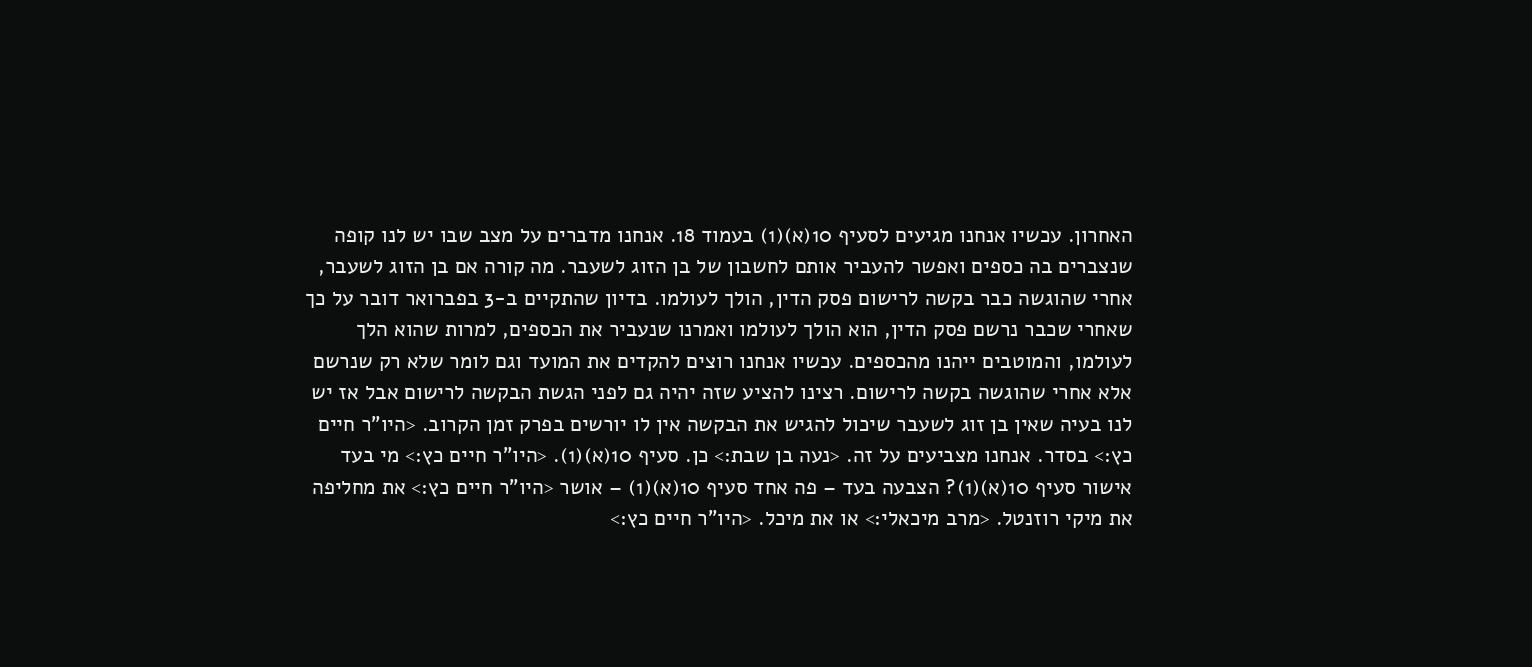האחרון. עכשיו אנחנו מגיעים לסעיף 10(א)(1) בעמוד 18. אנחנו מדברים על מצב שבו יש לנו קופה שנצברים בה כספים ואפשר להעביר אותם לחשבון של בן הזוג לשעבר. מה קורה אם בן הזוג לשעבר, אחרי שהוגשה כבר בקשה לרישום פסק הדין, הולך לעולמו. בדיון שהתקיים ב-3 בפברואר דובר על כך שאחרי שכבר נרשם פסק הדין, הוא הולך לעולמו ואמרנו שנעביר את הכספים, למרות שהוא הלך לעולמו, והמוטבים ייהנו מהכספים. עכשיו אנחנו רוצים להקדים את המועד וגם לומר שלא רק שנרשם אלא אחרי שהוגשה בקשה לרישום. רצינו להציע שזה יהיה גם לפני הגשת הבקשה לרישום אבל אז יש לנו בעיה שאין בן זוג לשעבר שיכול להגיש את הבקשה אין לו יורשים בפרק זמן הקרוב. <היו"ר חיים כץ:> בסדר. אנחנו מצביעים על זה. <נעה בן שבת:> כן. סעיף 10(א)(1). <היו"ר חיים כץ:> מי בעד אישור סעיף 10(א)(1)? הצבעה בעד – פה אחד סעיף 10(א)(1) – אושר <היו"ר חיים כץ:> את מחליפה את מיקי רוזנטל. <מרב מיכאלי:> או את מיכל. <היו"ר חיים כץ:>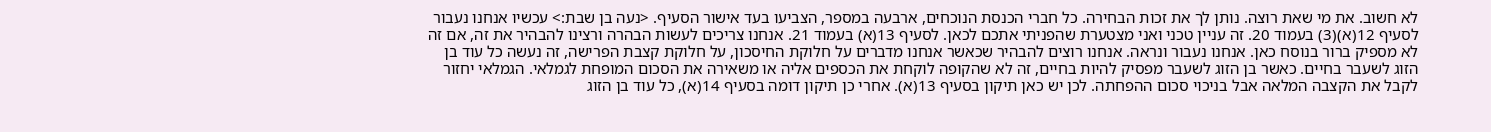לא חשוב. את מי שאת רוצה. נותן לך את זכות הבחירה. כל חברי הכנסת הנוכחים, ארבעה במספר, הצביעו בעד אישור הסעיף. <נעה בן שבת:> עכשיו אנחנו נעבור לסעיף 12(א)(3) בעמוד 20. זה עניין טכני ואני מצטערת שהפניתי אתכם לכאן. לסעיף 13(א) בעמוד 21. אנחנו צריכים לעשות הבהרה ורצינו להבהיר את זה, אם זה לא מספיק ברור בנוסח כאן. אנחנו נעבור ונראה. אנחנו רוצים להבהיר שכאשר אנחנו מדברים על חלוקת החיסכון, על חלוקת קצבת הפרישה, זה נעשה כל עוד בן הזוג לשעבר בחיים. כאשר בן הזוג לשעבר מפסיק להיות בחיים, זה לא שהקופה לוקחת את הכספים אליה או משאירה את הסכום המופחת לגמלאי. הגמלאי יחזור לקבל את הקצבה המלאה אבל בניכוי סכום ההפחתה. לכן יש כאן תיקון בסעיף 13(א). אחרי כן תיקון דומה בסעיף 14(א), כל עוד בן הזוג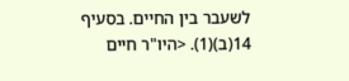לשעבר בין החיים. בסעיף 14(ב)(1). <היו"ר חיים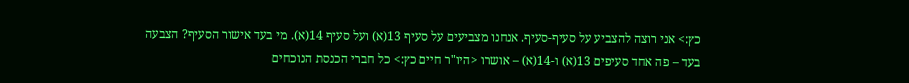כץ:> אני רוצה להצביע על סעיף-סעיף. אנחנו מצביעים על סעיף 13(א) ועל סעיף 14(א). מי בעד אישור הסעיף? הצבעה בעד – פה אחד סעיפים 13(א) ו-14(א) – אושרו <היו"ר חיים כץ:> כל חברי הכנסת הנוכחים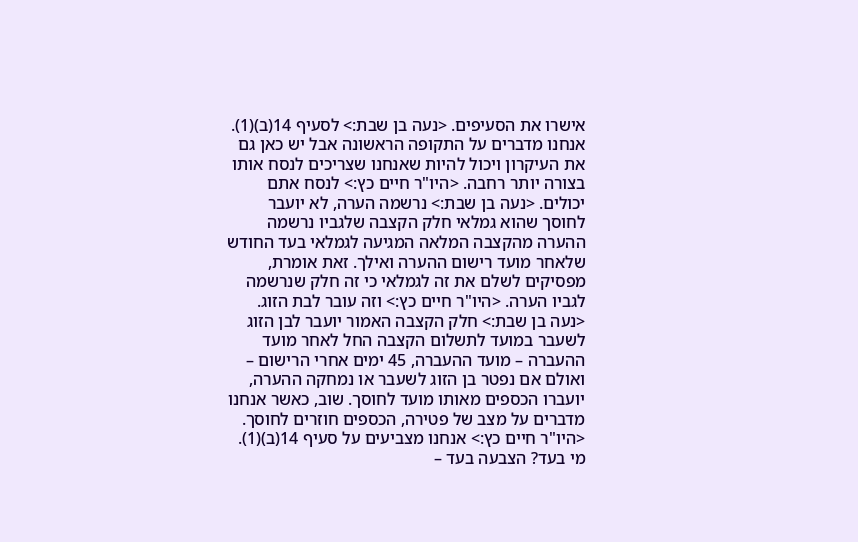אישרו את הסעיפים. <נעה בן שבת:> לסעיף 14(ב)(1). אנחנו מדברים על התקופה הראשונה אבל יש כאן גם את העיקרון ויכול להיות שאנחנו שצריכים לנסח אותו בצורה יותר רחבה. <היו"ר חיים כץ:> לנסח אתם יכולים. <נעה בן שבת:> נרשמה הערה, לא יועבר לחוסך שהוא גמלאי חלק הקצבה שלגביו נרשמה ההערה מהקצבה המלאה המגיעה לגמלאי בעד החודש שלאחר מועד רישום ההערה ואילך. זאת אומרת, מפסיקים לשלם את זה לגמלאי כי זה חלק שנרשמה לגביו הערה. <היו"ר חיים כץ:> וזה עובר לבת הזוג. <נעה בן שבת:> חלק הקצבה האמור יועבר לבן הזוג לשעבר במועד לתשלום הקצבה החל לאחר מועד ההעברה – מועד ההעברה, 45 ימים אחרי הרישום – ואולם אם נפטר בן הזוג לשעבר או נמחקה ההערה, יועברו הכספים מאותו מועד לחוסך. שוב, כאשר אנחנו מדברים על מצב של פטירה, הכספים חוזרים לחוסך. <היו"ר חיים כץ:> אנחנו מצביעים על סעיף 14(ב)(1). מי בעד? הצבעה בעד –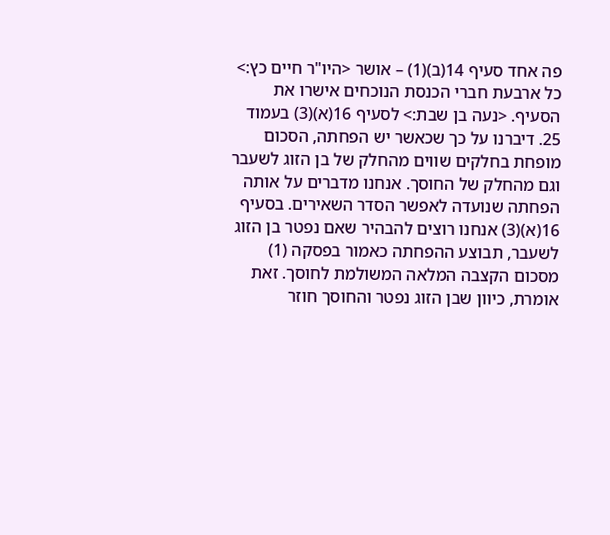פה אחד סעיף 14(ב)(1) – אושר <היו"ר חיים כץ:> כל ארבעת חברי הכנסת הנוכחים אישרו את הסעיף. <נעה בן שבת:> לסעיף 16(א)(3) בעמוד 25. דיברנו על כך שכאשר יש הפחתה, הסכום מופחת בחלקים שווים מהחלק של בן הזוג לשעבר וגם מהחלק של החוסך. אנחנו מדברים על אותה הפחתה שנועדה לאפשר הסדר השאירים. בסעיף 16(א)(3) אנחנו רוצים להבהיר שאם נפטר בן הזוג לשעבר, תבוצע ההפחתה כאמור בפסקה (1) מסכום הקצבה המלאה המשולמת לחוסך. זאת אומרת, כיוון שבן הזוג נפטר והחוסך חוזר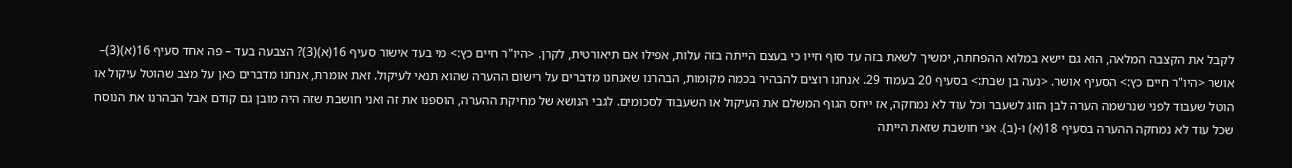לקבל את הקצבה המלאה, הוא גם יישא במלוא ההפחתה, ימשיך לשאת בזה עד סוף חייו כי בעצם הייתה בזה עלות, אפילו אם תיאורטית, לקרן. <היו"ר חיים כץ:> מי בעד אישור סעיף 16(א)(3)? הצבעה בעד – פה אחד סעיף 16(א)(3)– אושר <היו"ר חיים כץ:> הסעיף אושר. <נעה בן שבת:> בסעיף 20 בעמוד 29. אנחנו רוצים להבהיר בכמה מקומות, הבהרנו שאנחנו מדברים על רישום ההערה שהוא תנאי לעיקול. זאת אומרת, אנחנו מדברים כאן על מצב שהוטל עיקול או הוטל שעבוד לפני שנרשמה הערה לבן הזוג לשעבר וכל עוד לא נמחקה, אז ייחס הגוף המשלם את העיקול או השעבוד לסכומים. לגבי הנושא של מחיקת ההערה, הוספנו את זה ואני חושבת שזה היה מובן גם קודם אבל הבהרנו את הנוסח שכל עוד לא נמחקה ההערה בסעיף 18(א) ו-(ב). אני חושבת שזאת הייתה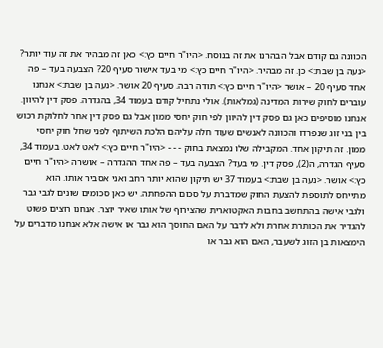הכוונה גם קודם אבל הבהרנו את זה בנוסח. <היו"ר חיים כץ:> כאן זה מבהיר את זה עוד יותר? <נעה בן שבת:> כן. זה מבהיר. <היו"ר חיים כץ:> מי בעד אישור סעיף 20? הצבעה בעד – פה אחד סעיף 20 – אושר <היו"ר חיים כץ:> תודה רבה. סעיף 20 אושר. <נעה בן שבת:> אנחנו עוברים לחוק שירות המדינה (גמלאות). אולי נתחיל קודם בעמוד 34, בהגדרה. פסק דין להיוון. אנחנו מוסיפים כאן גם פסק דין להיוון לפי חוק יחסי ממון אבל גם פסק דין אחר לחלוקת רכוש בין בני זוג שנפרדו והכוונה לאנשים שעוד חלה עליהם הלכת השיתוף לפני שחל חוק יחסי ממון. זה תיקון אחד. המקבילה שלו נמצאת בחוק - - - <היו"ר חיים כץ:> לאט לאט. בעמוד 34, סעיף הגדרה, ה(2), פסק דין. מי בעד? הצבעה בעד – פה אחד ההגדרה – אושרה <היו"ר חיים כץ:> אושר. <נעה בן שבת:> בעמוד 37 יש תיקון שהוא יותר רחב ואני אסביר אותו. הוא מתייחס לתוספת להצעת החוק שמדברת על סכום ההפחתה. יש כאן סכומים שונים לגבי גבר ולגבי אישה בהתחשב בחבות האקטוארית שהצירוף של אותו שאיר יוצר. אנחנו רוצים פשוט להגדיר את הכותרת אחרת ולא לדבר על האם החוסך הוא גבר או אישה אלא אנחנו מדברים על הימצאות בן הזוג לשעבר, האם הוא גבר או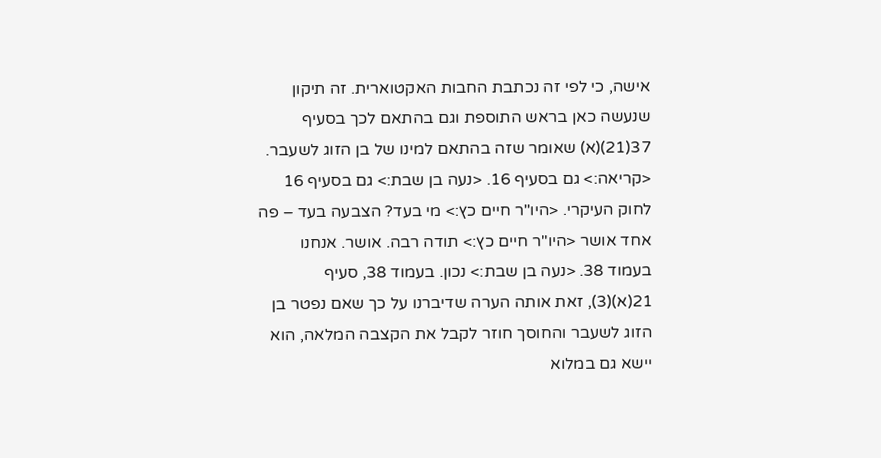אישה, כי לפי זה נכתבת החבות האקטוארית. זה תיקון שנעשה כאן בראש התוספת וגם בהתאם לכך בסעיף 37(21)(א) שאומר שזה בהתאם למינו של בן הזוג לשעבר. <קריאה:> גם בסעיף 16. <נעה בן שבת:> גם בסעיף 16 לחוק העיקרי. <היו"ר חיים כץ:> מי בעד? הצבעה בעד – פה אחד אושר <היו"ר חיים כץ:> תודה רבה. אושר. אנחנו בעמוד 38. <נעה בן שבת:> נכון. בעמוד 38, סעיף 21(א)(3), זאת אותה הערה שדיברנו על כך שאם נפטר בן הזוג לשעבר והחוסך חוזר לקבל את הקצבה המלאה, הוא יישא גם במלוא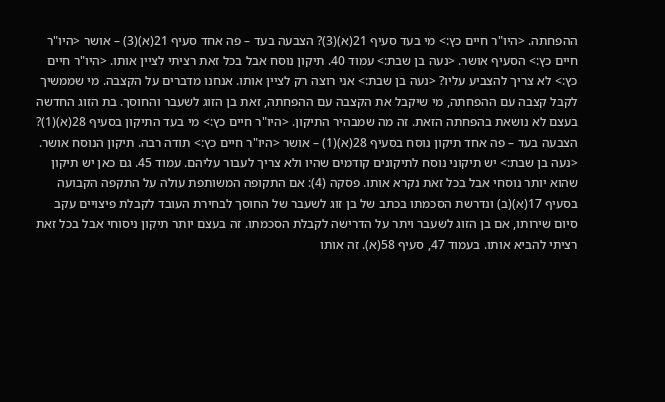ההפחתה. <היו"ר חיים כץ:> מי בעד סעיף 21(א)(3)? הצבעה בעד – פה אחד סעיף 21(א)(3) – אושר <היו"ר חיים כץ:> הסעיף אושר. <נעה בן שבת:> עמוד 40. תיקון נוסח אבל בכל זאת רציתי לציין אותו. <היו"ר חיים כץ:> לא צריך להצביע עליו? <נעה בן שבת:> אני רוצה רק לציין אותו. אנחנו מדברים על הקצבה. מי שממשיך לקבל קצבה עם ההפחתה, מי שיקבל את הקצבה עם ההפחתה, זאת בן הזוג לשעבר והחוסך. בת הזוג החדשה בעצם לא נושאת בהפחתה הזאת. זה מה שמבהיר התיקון. <היו"ר חיים כץ:> מי בעד התיקון בסעיף 28(א)(1)? הצבעה בעד – פה אחד תיקון נוסח בסעיף 28(א)(1) – אושר <היו"ר חיים כץ:> תודה רבה. תיקון הנוסח אושר. <נעה בן שבת:> יש תיקוני נוסח לתיקונים קודמים שהיו ולא צריך לעבור עליהם. עמוד 45. גם כאן יש תיקון שהוא יותר נוסחי אבל בכל זאת נקרא אותו. פסקה (4): אם התקופה המשותפת עולה על התקפה הקבועה בסעיף 17(א)(ב) ונדרשת הסכמתו בכתב של בן זוג לשעבר של החוסך לבחירת העובד לקבלת פיצויים עקב סיום שירותו, אם בן הזוג לשעבר ויתר על הדרישה לקבלת הסכמתו. זה בעצם יותר תיקון ניסוחי אבל בכל זאת רציתי להביא אותו. בעמוד 47, סעיף 58(א). זה אותו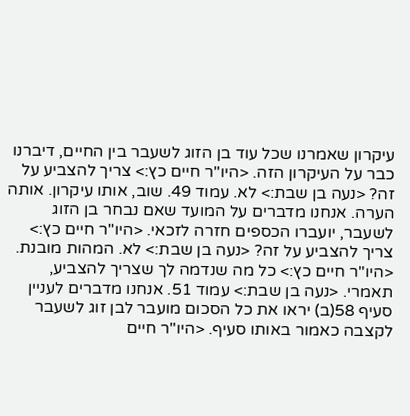עיקרון שאמרנו שכל עוד בן הזוג לשעבר בין החיים, דיברנו כבר על העיקרון הזה. <היו"ר חיים כץ:> צריך להצביע על זה? <נעה בן שבת:> לא. עמוד 49. שוב, אותו עיקרון. אותה הערה. אנחנו מדברים על המועד שאם נבחר בן הזוג לשעבר, יועברו הכספים חזרה לזכאי. <היו"ר חיים כץ:> צריך להצביע על זה? <נעה בן שבת:> לא. המהות מובנת. <היו"ר חיים כץ:> כל מה שנדמה לך שצריך להצביע, תאמרי. <נעה בן שבת:> עמוד 51. אנחנו מדברים לעניין סעיף 58(ב) יראו את כל הסכום מועבר לבן זוג לשעבר לקצבה כאמור באותו סעיף. <היו"ר חיים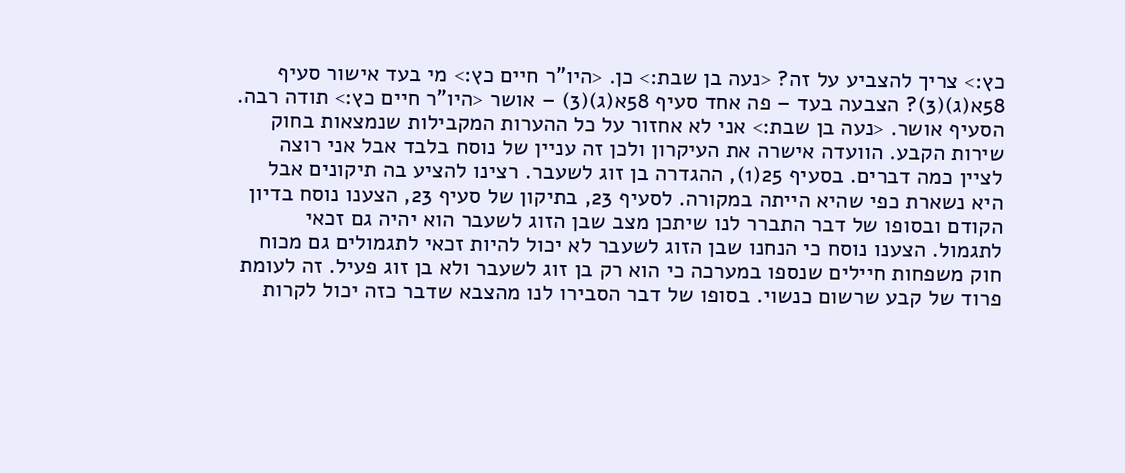כץ:> צריך להצביע על זה? <נעה בן שבת:> כן. <היו"ר חיים כץ:> מי בעד אישור סעיף 58א(ג)(3)? הצבעה בעד – פה אחד סעיף 58א(ג)(3) – אושר <היו"ר חיים כץ:> תודה רבה. הסעיף אושר. <נעה בן שבת:> אני לא אחזור על כל ההערות המקבילות שנמצאות בחוק שירות הקבע. הוועדה אישרה את העיקרון ולכן זה עניין של נוסח בלבד אבל אני רוצה לציין כמה דברים. בסעיף 25(1), ההגדרה בן זוג לשעבר. רצינו להציע בה תיקונים אבל היא נשארת כפי שהיא הייתה במקורה. לסעיף 23, בתיקון של סעיף 23, הצענו נוסח בדיון הקודם ובסופו של דבר התברר לנו שיתכן מצב שבן הזוג לשעבר הוא יהיה גם זכאי לתגמול. הצענו נוסח כי הנחנו שבן הזוג לשעבר לא יכול להיות זכאי לתגמולים גם מכוח חוק משפחות חיילים שנספו במערכה כי הוא רק בן זוג לשעבר ולא בן זוג פעיל. זה לעומת פרוד של קבע שרשום כנשוי. בסופו של דבר הסבירו לנו מהצבא שדבר כזה יכול לקרות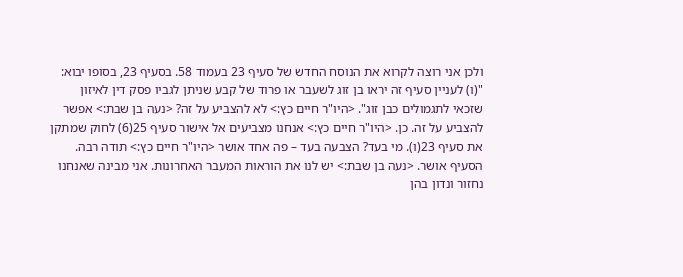ולכן אני רוצה לקרוא את הנוסח החדש של סעיף 23 בעמוד 58. בסעיף 23, בסופו יבוא: "(ו) לעניין סעיף זה יראו בן זוג לשעבר או פרוד של קבע שניתן לגביו פסק דין לאיזון שזכאי לתגמולים כבן זוג". <היו"ר חיים כץ:> לא להצביע על זה? <נעה בן שבת:> אפשר להצביע על זה. כן. <היו"ר חיים כץ:> אנחנו מצביעים אל אישור סעיף 25(6) לחוק שמתקן את סעיף 23(ו). מי בעד? הצבעה בעד – פה אחד אושר <היו"ר חיים כץ:> תודה רבה. הסעיף אושר. <נעה בן שבת:> יש לנו את הוראות המעבר האחרונות. אני מבינה שאנחנו נחזור ונדון בהן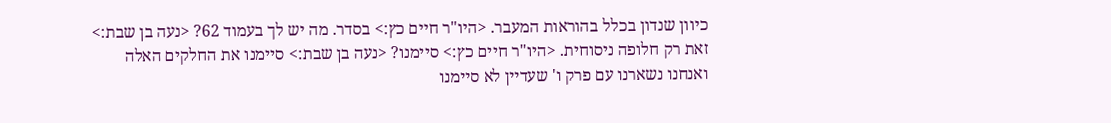כיוון שנדון בכלל בהוראות המעבר. <היו"ר חיים כץ:> בסדר. מה יש לך בעמוד 62? <נעה בן שבת:> זאת רק חלופה ניסוחית. <היו"ר חיים כץ:> סיימנו? <נעה בן שבת:> סיימנו את החלקים האלה ואנחנו נשארנו עם פרק ו' שעדיין לא סיימנו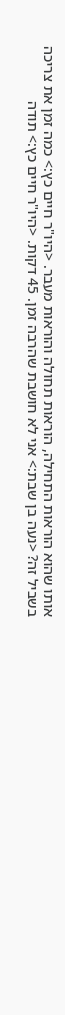אותו שהוא הוראות התחילה, הוראות תחולה והוראות מעבר. <היו"ר חיים כץ:> כמה זמן את צריכה בשביל זה? <נעה בן שבת:> אני לא חושבת שהרבה זמן. 45 דקות. <היו"ר חיים כץ:> תודה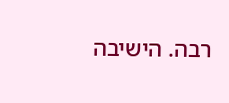רבה. הישיבה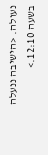נעולה. <הישיבה ננעלה בשעה 12:10.>